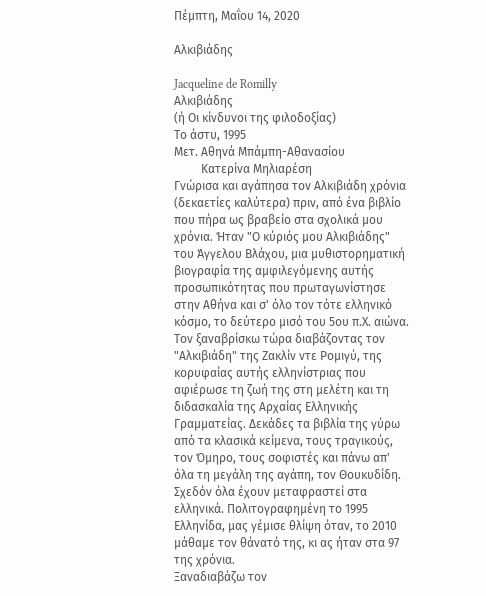Πέμπτη, Μαΐου 14, 2020

Αλκιβιάδης

Jacqueline de Romilly
Αλκιβιάδης
(ή Οι κίνδυνοι της φιλοδοξίας)
Το άστυ, 1995
Μετ. Αθηνά Μπάμπη-Αθανασίου
         Κατερίνα Μηλιαρέση
Γνώρισα και αγάπησα τον Αλκιβιάδη χρόνια (δεκαετίες καλύτερα) πριν, από ένα βιβλίο που πήρα ως βραβείο στα σχολικά μου χρόνια. Ήταν "Ο κύριός μου Αλκιβιάδης" του Άγγελου Βλάχου, μια μυθιστορηματική βιογραφία της αμφιλεγόμενης αυτής προσωπικότητας που πρωταγωνίστησε στην Αθήνα και σ' όλο τον τότε ελληνικό κόσμο, το δεύτερο μισό του 5ου π.Χ. αιώνα.
Τον ξαναβρίσκω τώρα διαβάζοντας τον "Αλκιβιάδη" της Ζακλίν ντε Ρομιγύ, της κορυφαίας αυτής ελληνίστριας που αφιέρωσε τη ζωή της στη μελέτη και τη διδασκαλία της Αρχαίας Ελληνικής Γραμματείας. Δεκάδες τα βιβλία της γύρω από τα κλασικά κείμενα, τους τραγικούς, τον Όμηρο, τους σοφιστές και πάνω απ' όλα τη μεγάλη της αγάπη, τον Θουκυδίδη. Σχεδόν όλα έχουν μεταφραστεί στα ελληνικά. Πολιτογραφημένη το 1995 Ελληνίδα, μας γέμισε θλίψη όταν, το 2010 μάθαμε τον θάνατό της, κι ας ήταν στα 97 της χρόνια.
Ξαναδιαβάζω τον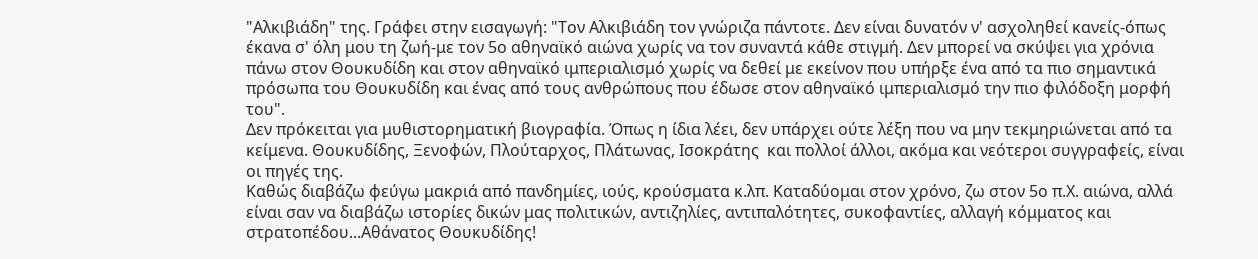"Αλκιβιάδη" της. Γράφει στην εισαγωγή: "Τον Αλκιβιάδη τον γνώριζα πάντοτε. Δεν είναι δυνατόν ν' ασχοληθεί κανείς-όπως έκανα σ' όλη μου τη ζωή-με τον 5ο αθηναϊκό αιώνα χωρίς να τον συναντά κάθε στιγμή. Δεν μπορεί να σκύψει για χρόνια πάνω στον Θουκυδίδη και στον αθηναϊκό ιμπεριαλισμό χωρίς να δεθεί με εκείνον που υπήρξε ένα από τα πιο σημαντικά πρόσωπα του Θουκυδίδη και ένας από τους ανθρώπους που έδωσε στον αθηναϊκό ιμπεριαλισμό την πιο φιλόδοξη μορφή του".
Δεν πρόκειται για μυθιστορηματική βιογραφία. Όπως η ίδια λέει, δεν υπάρχει ούτε λέξη που να μην τεκμηριώνεται από τα κείμενα. Θουκυδίδης, Ξενοφών, Πλούταρχος, Πλάτωνας, Ισοκράτης  και πολλοί άλλοι, ακόμα και νεότεροι συγγραφείς, είναι οι πηγές της.
Καθώς διαβάζω φεύγω μακριά από πανδημίες, ιούς, κρούσματα κ.λπ. Καταδύομαι στον χρόνο, ζω στον 5ο π.Χ. αιώνα, αλλά είναι σαν να διαβάζω ιστορίες δικών μας πολιτικών, αντιζηλίες, αντιπαλότητες, συκοφαντίες, αλλαγή κόμματος και στρατοπέδου...Αθάνατος Θουκυδίδης!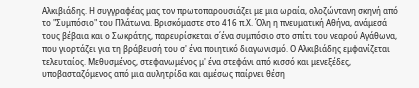Αλκιβιάδης. Η συγγραφέας μας τον πρωτοπαρουσιάζει με μια ωραία, ολοζώντανη σκηνή από το "Συμπόσιο" του Πλάτωνα. Βρισκόμαστε στο 416 π.Χ. Όλη η πνευματική Αθήνα, ανάμεσά τους βέβαια και ο Σωκράτης, παρευρίσκεται σ΄ένα συμπόσιο στο σπίτι του νεαρού Αγάθωνα, που γιορτάζει για τη βράβευσή του σ' ένα ποιητικό διαγωνισμό. Ο Αλκιβιάδης εμφανίζεται τελευταίος. Μεθυσμένος, στεφανωμένος μ' ένα στεφάνι από κισσό και μενεξέδες, υποβασταζόμενος από μια αυλητρίδα και αμέσως παίρνει θέση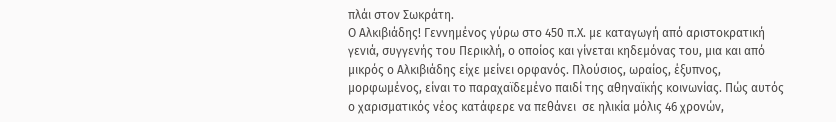πλάι στον Σωκράτη.
Ο Αλκιβιάδης! Γεννημένος γύρω στο 450 π.Χ. με καταγωγή από αριστοκρατική γενιά, συγγενής του Περικλή, ο οποίος και γίνεται κηδεμόνας του, μια και από μικρός ο Αλκιβιάδης είχε μείνει ορφανός. Πλούσιος, ωραίος, έξυπνος, μορφωμένος, είναι το παραχαϊδεμένο παιδί της αθηναϊκής κοινωνίας. Πώς αυτός ο χαρισματικός νέος κατάφερε να πεθάνει  σε ηλικία μόλις 46 χρονών,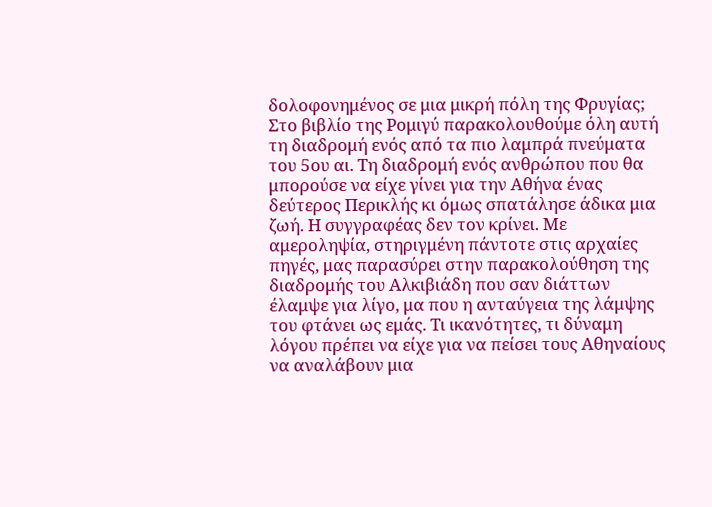δολοφονημένος σε μια μικρή πόλη της Φρυγίας;
Στο βιβλίο της Ρομιγύ παρακολουθούμε όλη αυτή τη διαδρομή ενός από τα πιο λαμπρά πνεύματα του 5ου αι. Τη διαδρομή ενός ανθρώπου που θα μπορούσε να είχε γίνει για την Αθήνα ένας δεύτερος Περικλής κι όμως σπατάλησε άδικα μια ζωή. Η συγγραφέας δεν τον κρίνει. Με αμεροληψία, στηριγμένη πάντοτε στις αρχαίες πηγές, μας παρασύρει στην παρακολούθηση της διαδρομής του Αλκιβιάδη που σαν διάττων έλαμψε για λίγο, μα που η ανταύγεια της λάμψης του φτάνει ως εμάς. Τι ικανότητες, τι δύναμη λόγου πρέπει να είχε για να πείσει τους Αθηναίους να αναλάβουν μια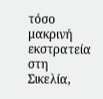τόσο μακρινή εκστρατεία στη Σικελία,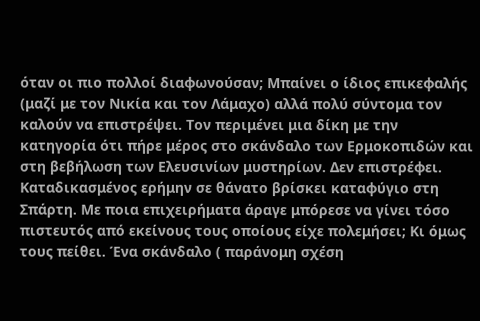όταν οι πιο πολλοί διαφωνούσαν; Μπαίνει ο ίδιος επικεφαλής (μαζί με τον Νικία και τον Λάμαχο) αλλά πολύ σύντομα τον καλούν να επιστρέψει. Τον περιμένει μια δίκη με την κατηγορία ότι πήρε μέρος στο σκάνδαλο των Ερμοκοπιδών και στη βεβήλωση των Ελευσινίων μυστηρίων. Δεν επιστρέφει. Καταδικασμένος ερήμην σε θάνατο βρίσκει καταφύγιο στη Σπάρτη. Με ποια επιχειρήματα άραγε μπόρεσε να γίνει τόσο πιστευτός από εκείνους τους οποίους είχε πολεμήσει; Κι όμως τους πείθει. Ένα σκάνδαλο ( παράνομη σχέση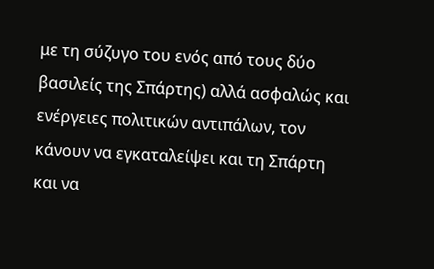με τη σύζυγο του ενός από τους δύο βασιλείς της Σπάρτης) αλλά ασφαλώς και ενέργειες πολιτικών αντιπάλων, τον κάνουν να εγκαταλείψει και τη Σπάρτη και να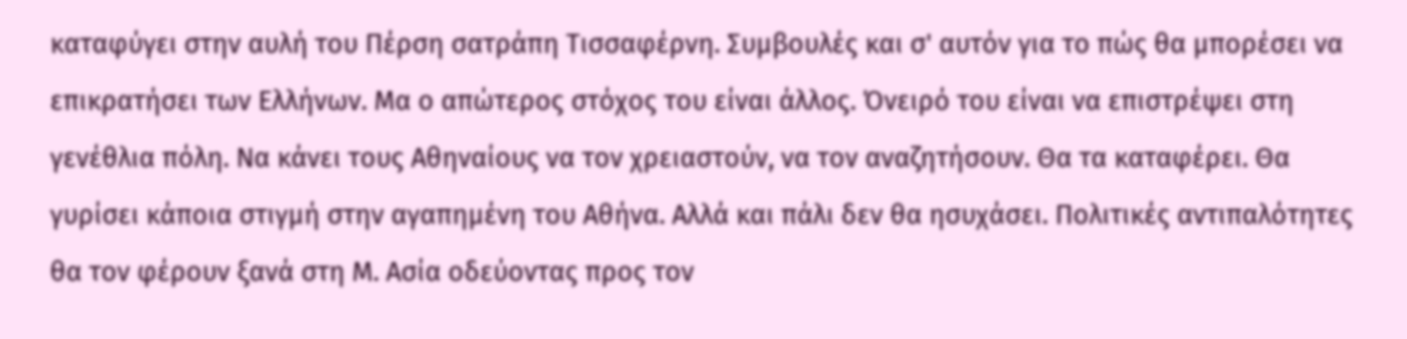καταφύγει στην αυλή του Πέρση σατράπη Τισσαφέρνη. Συμβουλές και σ' αυτόν για το πώς θα μπορέσει να επικρατήσει των Ελλήνων. Μα ο απώτερος στόχος του είναι άλλος. Όνειρό του είναι να επιστρέψει στη γενέθλια πόλη. Να κάνει τους Αθηναίους να τον χρειαστούν, να τον αναζητήσουν. Θα τα καταφέρει. Θα  γυρίσει κάποια στιγμή στην αγαπημένη του Αθήνα. Αλλά και πάλι δεν θα ησυχάσει. Πολιτικές αντιπαλότητες θα τον φέρουν ξανά στη Μ. Ασία οδεύοντας προς τον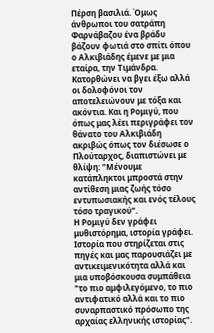Πέρση βασιλιά. Όμως άνθρωποι του σατράπη Φαρνάβαζου ένα βράδυ βάζουν φωτιά στο σπίτι όπου ο Αλκιβιάδης έμενε με μια εταίρα, την Τιμάνδρα. Κατορθώνει να βγει έξω αλλά οι δολοφόνοι τον αποτελειώνουν με τόξα και ακόντια. Και η Ρομιγύ, που όπως μας λέει περιγράφει τον θάνατο του Αλκιβιάδη ακριβώς όπως τον διέσωσε ο Πλούταρχος, διαπιστώνει με θλίψη: "Μένουμε κατάπληκτοι μπροστά στην αντίθεση μιας ζωής τόσο εντυπωσιακής και ενός τέλους τόσο τραγικού".
Η Ρομιγύ δεν γράφει μυθιστόρημα, ιστορία γράφει. Ιστορία που στηρίζεται στις πηγές και μας παρουσιάζει με αντικειμενικότητα αλλά και μια υποβόσκουσα συμπάθεια "το πιο αμφιλεγόμενο, το πιο αντιφατικό αλλά και το πιο συναρπαστικό πρόσωπο της αρχαίας ελληνικής ιστορίας".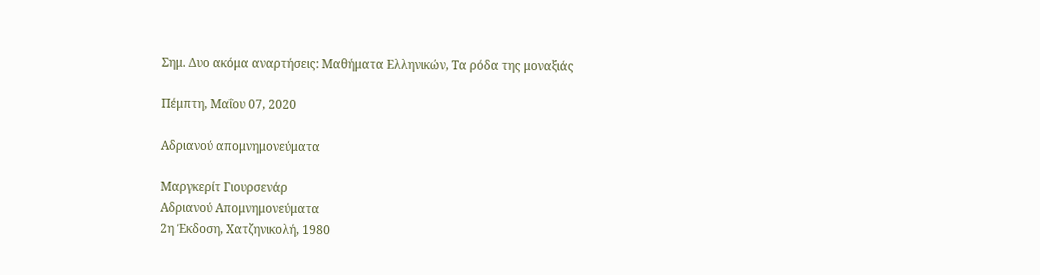Σημ. Δυο ακόμα αναρτήσεις: Μαθήματα Ελληνικών, Τα ρόδα της μοναξιάς

Πέμπτη, Μαΐου 07, 2020

Αδριανού απομνημονεύματα

Μαργκερίτ Γιουρσενάρ
Αδριανού Απομνημονεύματα
2η Έκδοση, Χατζηνικολή, 1980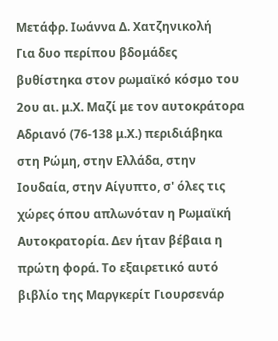Μετάφρ. Ιωάννα Δ. Χατζηνικολή
Για δυο περίπου βδομάδες βυθίστηκα στον ρωμαϊκό κόσμο του 2ου αι. μ.Χ. Μαζί με τον αυτοκράτορα Αδριανό (76-138 μ.Χ.) περιδιάβηκα στη Ρώμη, στην Ελλάδα, στην Ιουδαία, στην Αίγυπτο, σ' όλες τις χώρες όπου απλωνόταν η Ρωμαϊκή Αυτοκρατορία. Δεν ήταν βέβαια η πρώτη φορά. Το εξαιρετικό αυτό βιβλίο της Μαργκερίτ Γιουρσενάρ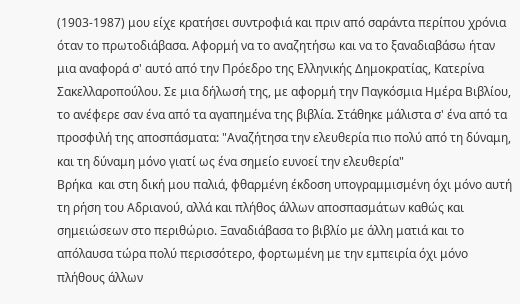(1903-1987) μου είχε κρατήσει συντροφιά και πριν από σαράντα περίπου χρόνια όταν το πρωτοδιάβασα. Αφορμή να το αναζητήσω και να το ξαναδιαβάσω ήταν μια αναφορά σ' αυτό από την Πρόεδρο της Ελληνικής Δημοκρατίας, Κατερίνα Σακελλαροπούλου. Σε μια δήλωσή της, με αφορμή την Παγκόσμια Ημέρα Βιβλίου, το ανέφερε σαν ένα από τα αγαπημένα της βιβλία. Στάθηκε μάλιστα σ' ένα από τα προσφιλή της αποσπάσματα: "Αναζήτησα την ελευθερία πιο πολύ από τη δύναμη, και τη δύναμη μόνο γιατί ως ένα σημείο ευνοεί την ελευθερία"
Βρήκα  και στη δική μου παλιά, φθαρμένη έκδοση υπογραμμισμένη όχι μόνο αυτή τη ρήση του Αδριανού, αλλά και πλήθος άλλων αποσπασμάτων καθώς και σημειώσεων στο περιθώριο. Ξαναδιάβασα το βιβλίο με άλλη ματιά και το απόλαυσα τώρα πολύ περισσότερο, φορτωμένη με την εμπειρία όχι μόνο πλήθους άλλων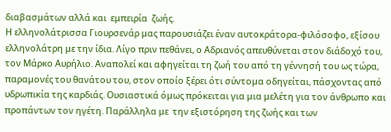διαβασμάτων αλλά και  εμπειρία  ζωής.
Η ελληνολάτρισσα Γιουρσενάρ μας παρουσιάζει έναν αυτοκράτορα-φιλόσοφο, εξίσου ελληνολάτρη με την ίδια. Λίγο πριν πεθάνει, ο Αδριανός απευθύνεται στον διάδοχό του, τον Μάρκο Αυρήλιο. Αναπολεί και αφηγείται τη ζωή του από τη γέννησή του ως τώρα, παραμονές του θανάτου του, στον οποίο ξέρει ότι σύντομα οδηγείται, πάσχοντας από υδρωπικία της καρδιάς. Ουσιαστικά όμως πρόκειται για μια μελέτη για τον άνθρωπο και προπάντων τον ηγέτη. Παράλληλα με  την εξιστόρηση της ζωής και των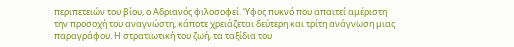περιπετειών του βίου, ο Αδριανός φιλοσοφεί. Ύφος πυκνό που απαιτεί αμέριστη την προσοχή του αναγνώστη, κάποτε χρειάζεται δεύτερη και τρίτη ανάγνωση μιας παραγράφου. Η στρατιωτική του ζωή, τα ταξίδια του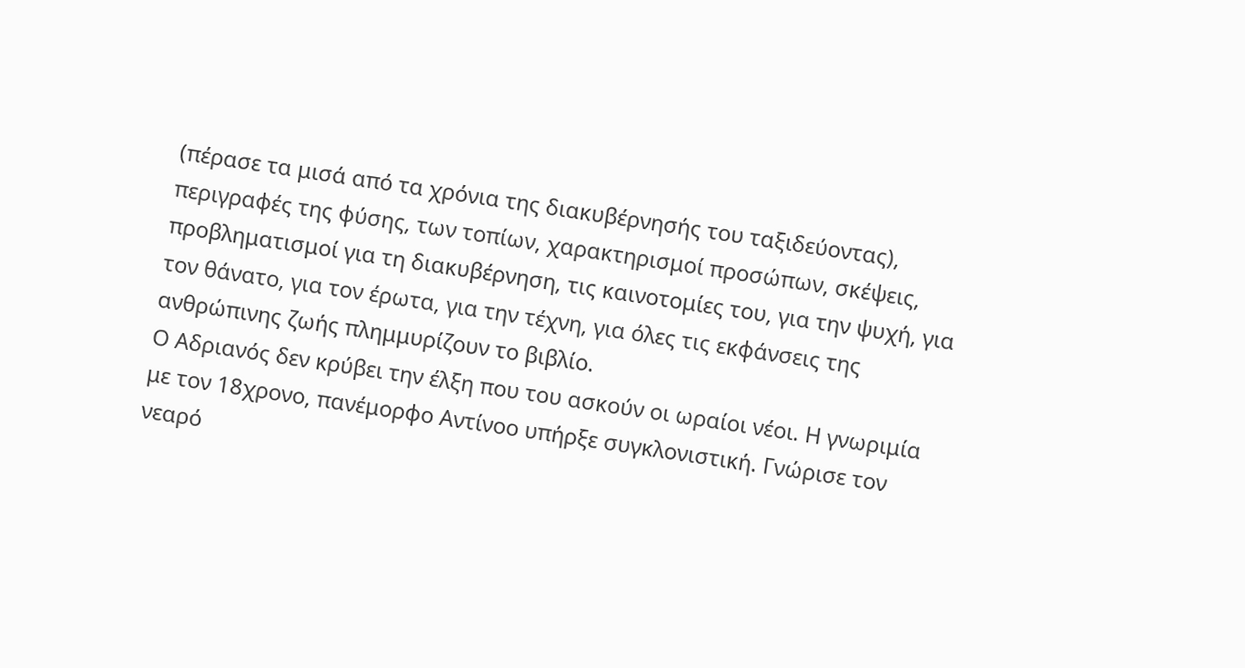(πέρασε τα μισά από τα χρόνια της διακυβέρνησής του ταξιδεύοντας), περιγραφές της φύσης, των τοπίων, χαρακτηρισμοί προσώπων, σκέψεις, προβληματισμοί για τη διακυβέρνηση, τις καινοτομίες του, για την ψυχή, για τον θάνατο, για τον έρωτα, για την τέχνη, για όλες τις εκφάνσεις της ανθρώπινης ζωής πλημμυρίζουν το βιβλίο.
Ο Αδριανός δεν κρύβει την έλξη που του ασκούν οι ωραίοι νέοι. Η γνωριμία με τον 18χρονο, πανέμορφο Αντίνοο υπήρξε συγκλονιστική. Γνώρισε τον νεαρό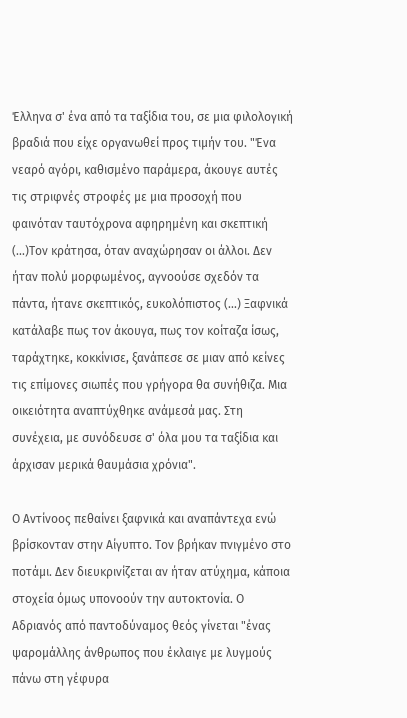Έλληνα σ' ένα από τα ταξίδια του, σε μια φιλολογική βραδιά που είχε οργανωθεί προς τιμήν του. "Ένα νεαρό αγόρι, καθισμένο παράμερα, άκουγε αυτές τις στριφνές στροφές με μια προσοχή που φαινόταν ταυτόχρονα αφηρημένη και σκεπτική (...)Τον κράτησα, όταν αναχώρησαν οι άλλοι. Δεν ήταν πολύ μορφωμένος, αγνοούσε σχεδόν τα πάντα, ήτανε σκεπτικός, ευκολόπιστος (...) Ξαφνικά κατάλαβε πως τον άκουγα, πως τον κοίταζα ίσως, ταράχτηκε, κοκκίνισε, ξανάπεσε σε μιαν από κείνες τις επίμονες σιωπές που γρήγορα θα συνήθιζα. Μια οικειότητα αναπτύχθηκε ανάμεσά μας. Στη συνέχεια, με συνόδευσε σ' όλα μου τα ταξίδια και άρχισαν μερικά θαυμάσια χρόνια".

Ο Αντίνοος πεθαίνει ξαφνικά και αναπάντεχα ενώ βρίσκονταν στην Αίγυπτο. Τον βρήκαν πνιγμένο στο ποτάμι. Δεν διευκρινίζεται αν ήταν ατύχημα, κάποια στοχεία όμως υπονοούν την αυτοκτονία. Ο Αδριανός από παντοδύναμος θεός γίνεται "ένας ψαρομάλλης άνθρωπος που έκλαιγε με λυγμούς πάνω στη γέφυρα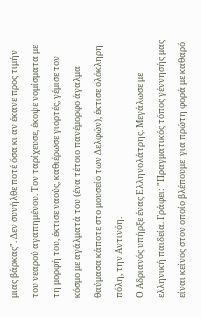μιας βάρκας". Δεν συνήλθε ποτέ όσα κι αν έκανε προς τιμήν του νεαρού αγαπημένου. Τον ταρίχευσε, έκοψε νομίσματα με τη μορφή του, έκτισε ναούς, καθιέρωσε γιορτές, γέμισε τον κόσμο με αγάλματά του (ένα τέτοιο πανέμορφο άγαλμα θαύμασα κάποτε στο μουσείο των Δελφών), έκτισε ολόκληρη πόλη, την Αντινόη.
Ο Αδριανός υπήρξε ένας Ελληνολάτρης. Μεγάλωσε με ελληνική παιδεία. Γράφει: "Πραγματικός τόπος γέννησής μας είναι κείνος στον οποίο βλέπουμε  για πρώτη φορά με καθαρό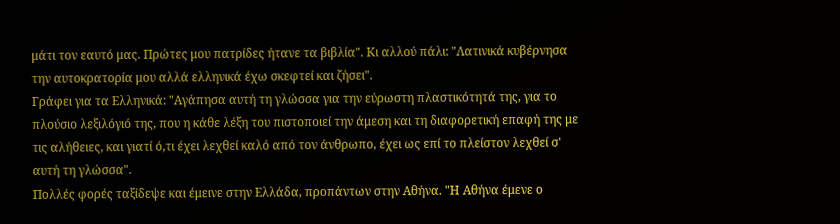μάτι τον εαυτό μας. Πρώτες μου πατρίδες ήτανε τα βιβλία". Κι αλλού πάλι: "Λατινικά κυβέρνησα την αυτοκρατορία μου αλλά ελληνικά έχω σκεφτεί και ζήσει".
Γράφει για τα Ελληνικά: "Αγάπησα αυτή τη γλώσσα για την εύρωστη πλαστικότητά της, για το πλούσιο λεξιλόγιό της, που η κάθε λέξη του πιστοποιεί την άμεση και τη διαφορετική επαφή της με τις αλήθειες, και γιατί ό,τι έχει λεχθεί καλό από τον άνθρωπο, έχει ως επί το πλείστον λεχθεί σ' αυτή τη γλώσσα".
Πολλές φορές ταξίδεψε και έμεινε στην Ελλάδα, προπάντων στην Αθήνα. "Η Αθήνα έμενε ο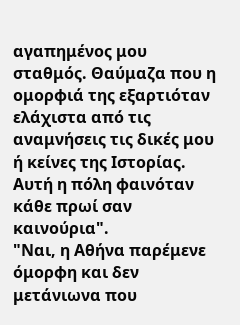αγαπημένος μου σταθμός. Θαύμαζα που η ομορφιά της εξαρτιόταν ελάχιστα από τις αναμνήσεις τις δικές μου ή κείνες της Ιστορίας. Αυτή η πόλη φαινόταν κάθε πρωί σαν καινούρια".
"Ναι, η Αθήνα παρέμενε όμορφη και δεν μετάνιωνα που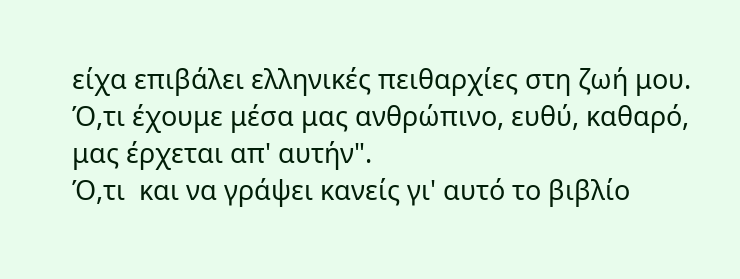είχα επιβάλει ελληνικές πειθαρχίες στη ζωή μου. Ό,τι έχουμε μέσα μας ανθρώπινο, ευθύ, καθαρό, μας έρχεται απ' αυτήν".
Ό,τι  και να γράψει κανείς γι' αυτό το βιβλίο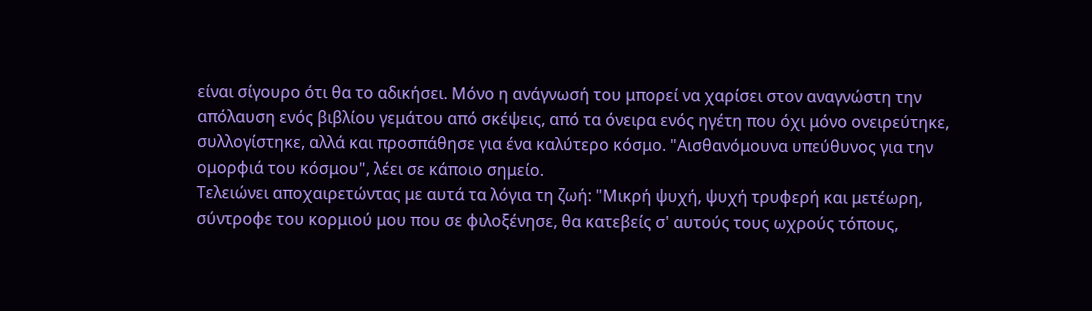είναι σίγουρο ότι θα το αδικήσει. Μόνο η ανάγνωσή του μπορεί να χαρίσει στον αναγνώστη την απόλαυση ενός βιβλίου γεμάτου από σκέψεις, από τα όνειρα ενός ηγέτη που όχι μόνο ονειρεύτηκε, συλλογίστηκε, αλλά και προσπάθησε για ένα καλύτερο κόσμο. "Αισθανόμουνα υπεύθυνος για την ομορφιά του κόσμου", λέει σε κάποιο σημείο.
Τελειώνει αποχαιρετώντας με αυτά τα λόγια τη ζωή: "Μικρή ψυχή, ψυχή τρυφερή και μετέωρη, σύντροφε του κορμιού μου που σε φιλοξένησε, θα κατεβείς σ' αυτούς τους ωχρούς τόπους,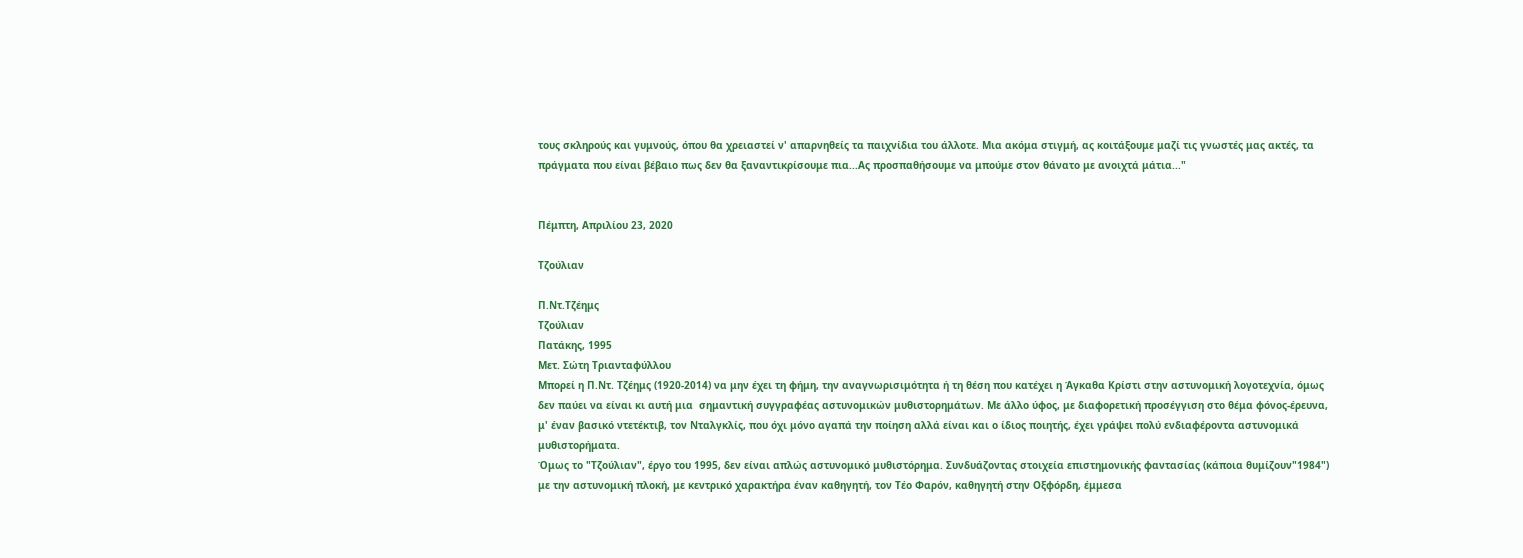τους σκληρούς και γυμνούς, όπου θα χρειαστεί ν' απαρνηθείς τα παιχνίδια του άλλοτε. Μια ακόμα στιγμή, ας κοιτάξουμε μαζί τις γνωστές μας ακτές, τα πράγματα που είναι βέβαιο πως δεν θα ξαναντικρίσουμε πια...Ας προσπαθήσουμε να μπούμε στον θάνατο με ανοιχτά μάτια..."


Πέμπτη, Απριλίου 23, 2020

Τζούλιαν

Π.Ντ.Τζέημς
Τζούλιαν
Πατάκης, 1995
Μετ. Σώτη Τριανταφύλλου
Μπορεί η Π.Ντ. Τζέημς (1920-2014) να μην έχει τη φήμη, την αναγνωρισιμότητα ή τη θέση που κατέχει η Άγκαθα Κρίστι στην αστυνομική λογοτεχνία, όμως δεν παύει να είναι κι αυτή μια  σημαντική συγγραφέας αστυνομικών μυθιστορημάτων. Με άλλο ύφος, με διαφορετική προσέγγιση στο θέμα φόνος-έρευνα, μ' έναν βασικό ντετέκτιβ, τον Νταλγκλίς, που όχι μόνο αγαπά την ποίηση αλλά είναι και ο ίδιος ποιητής, έχει γράψει πολύ ενδιαφέροντα αστυνομικά μυθιστορήματα.
Όμως το "Τζούλιαν", έργο του 1995, δεν είναι απλώς αστυνομικό μυθιστόρημα. Συνδυάζοντας στοιχεία επιστημονικής φαντασίας (κάποια θυμίζουν"1984") με την αστυνομική πλοκή, με κεντρικό χαρακτήρα έναν καθηγητή, τον Τέο Φαρόν, καθηγητή στην Οξφόρδη, έμμεσα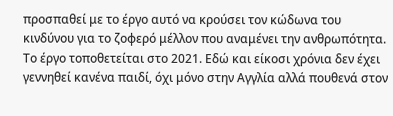προσπαθεί με το έργο αυτό να κρούσει τον κώδωνα του κινδύνου για το ζοφερό μέλλον που αναμένει την ανθρωπότητα.
Το έργο τοποθετείται στο 2021. Εδώ και είκοσι χρόνια δεν έχει γεννηθεί κανένα παιδί, όχι μόνο στην Αγγλία αλλά πουθενά στον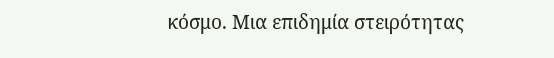κόσμο. Μια επιδημία στειρότητας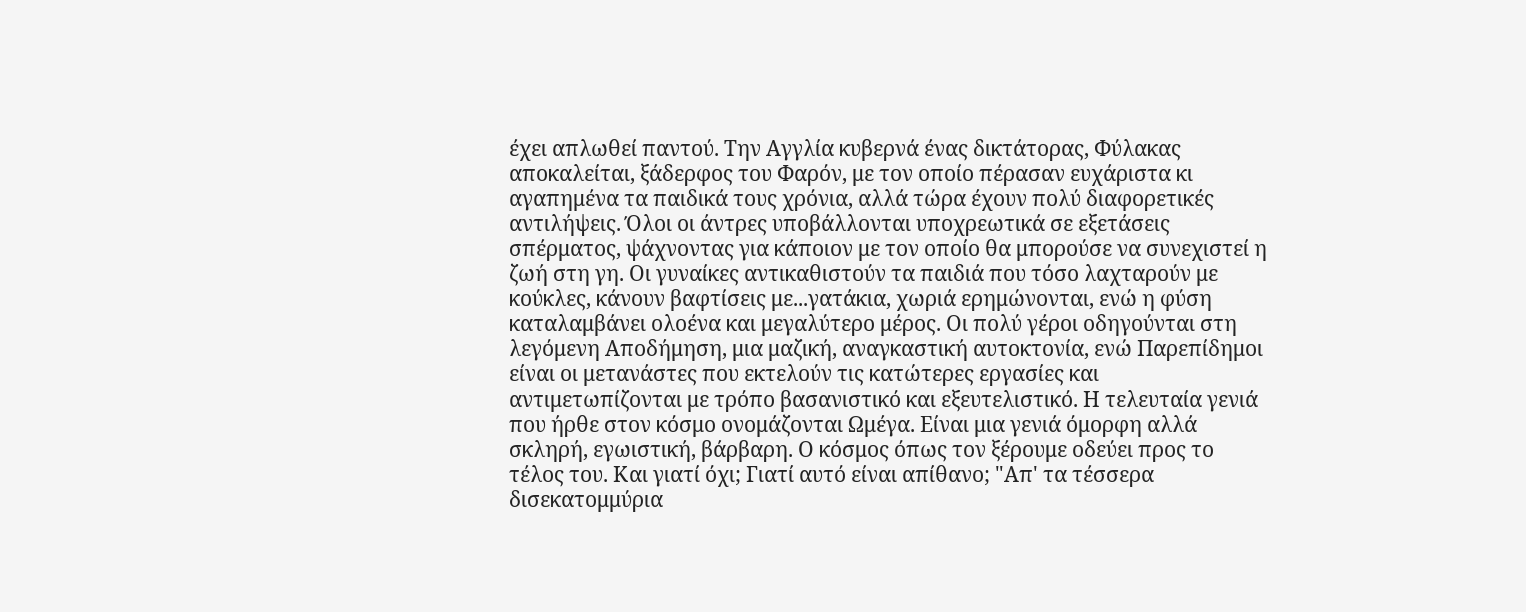έχει απλωθεί παντού. Την Αγγλία κυβερνά ένας δικτάτορας, Φύλακας αποκαλείται, ξάδερφος του Φαρόν, με τον οποίο πέρασαν ευχάριστα κι αγαπημένα τα παιδικά τους χρόνια, αλλά τώρα έχουν πολύ διαφορετικές αντιλήψεις. Όλοι οι άντρες υποβάλλονται υποχρεωτικά σε εξετάσεις σπέρματος, ψάχνοντας για κάποιον με τον οποίο θα μπορούσε να συνεχιστεί η ζωή στη γη. Οι γυναίκες αντικαθιστούν τα παιδιά που τόσο λαχταρούν με κούκλες, κάνουν βαφτίσεις με...γατάκια, χωριά ερημώνονται, ενώ η φύση καταλαμβάνει ολοένα και μεγαλύτερο μέρος. Οι πολύ γέροι οδηγούνται στη λεγόμενη Αποδήμηση, μια μαζική, αναγκαστική αυτοκτονία, ενώ Παρεπίδημοι είναι οι μετανάστες που εκτελούν τις κατώτερες εργασίες και αντιμετωπίζονται με τρόπο βασανιστικό και εξευτελιστικό. Η τελευταία γενιά που ήρθε στον κόσμο ονομάζονται Ωμέγα. Είναι μια γενιά όμορφη αλλά σκληρή, εγωιστική, βάρβαρη. Ο κόσμος όπως τον ξέρουμε οδεύει προς το τέλος του. Και γιατί όχι; Γιατί αυτό είναι απίθανο; "Απ' τα τέσσερα δισεκατομμύρια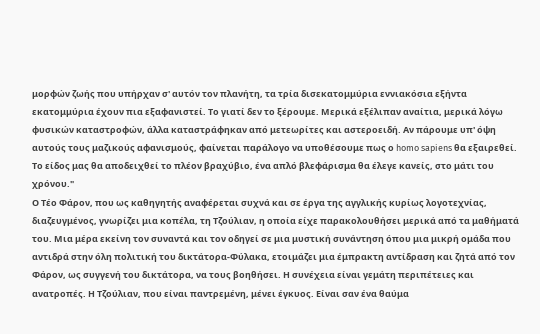μορφών ζωής που υπήρχαν σ' αυτόν τον πλανήτη, τα τρία δισεκατομμύρια εννιακόσια εξήντα εκατομμύρια έχουν πια εξαφανιστεί. Το γιατί δεν το ξέρουμε. Μερικά εξέλιπαν αναίτια, μερικά λόγω φυσικών καταστροφών, άλλα καταστράφηκαν από μετεωρίτες και αστεροειδή. Αν πάρουμε υπ' όψη αυτούς τους μαζικούς αφανισμούς, φαίνεται παράλογο να υποθέσουμε πως ο homo sapiens θα εξαιρεθεί. Το είδος μας θα αποδειχθεί το πλέον βραχύβιο, ένα απλό βλεφάρισμα θα έλεγε κανείς, στο μάτι του χρόνου."
Ο Τέο Φάρον, που ως καθηγητής αναφέρεται συχνά και σε έργα της αγγλικής κυρίως λογοτεχνίας, διαζευγμένος, γνωρίζει μια κοπέλα, τη Τζούλιαν, η οποία είχε παρακολουθήσει μερικά από τα μαθήματά του. Μια μέρα εκείνη τον συναντά και τον οδηγεί σε μια μυστική συνάντηση όπου μια μικρή ομάδα που αντιδρά στην όλη πολιτική του δικτάτορα-Φύλακα, ετοιμάζει μια έμπρακτη αντίδραση και ζητά από τον Φάρον, ως συγγενή του δικτάτορα, να τους βοηθήσει. Η συνέχεια είναι γεμάτη περιπέτειες και ανατροπές. Η Τζούλιαν, που είναι παντρεμένη, μένει έγκυος. Είναι σαν ένα θαύμα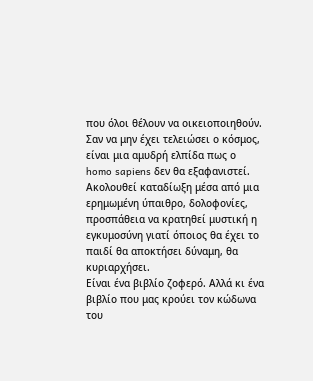που όλοι θέλουν να οικειοποιηθούν. Σαν να μην έχει τελειώσει ο κόσμος, είναι μια αμυδρή ελπίδα πως ο homo sapiens δεν θα εξαφανιστεί. Ακολουθεί καταδίωξη μέσα από μια ερημωμένη ύπαιθρο, δολοφονίες, προσπάθεια να κρατηθεί μυστική η εγκυμοσύνη γιατί όποιος θα έχει το παιδί θα αποκτήσει δύναμη, θα κυριαρχήσει.
Είναι ένα βιβλίο ζοφερό. Αλλά κι ένα βιβλίο που μας κρούει τον κώδωνα του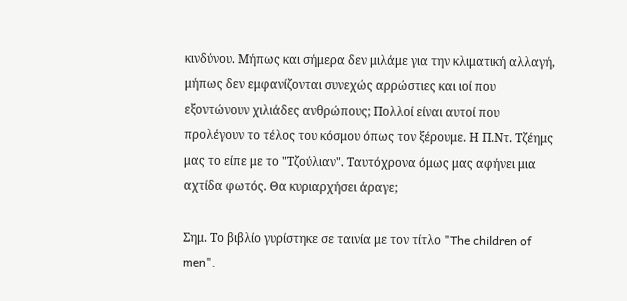κινδύνου. Μήπως και σήμερα δεν μιλάμε για την κλιματική αλλαγή, μήπως δεν εμφανίζονται συνεχώς αρρώστιες και ιοί που εξοντώνουν χιλιάδες ανθρώπους; Πολλοί είναι αυτοί που προλέγουν το τέλος του κόσμου όπως τον ξέρουμε. Η Π.Ντ. Τζέημς μας το είπε με το "Τζούλιαν". Ταυτόχρονα όμως μας αφήνει μια αχτίδα φωτός. Θα κυριαρχήσει άραγε;

Σημ. Το βιβλίο γυρίστηκε σε ταινία με τον τίτλο "The children of men".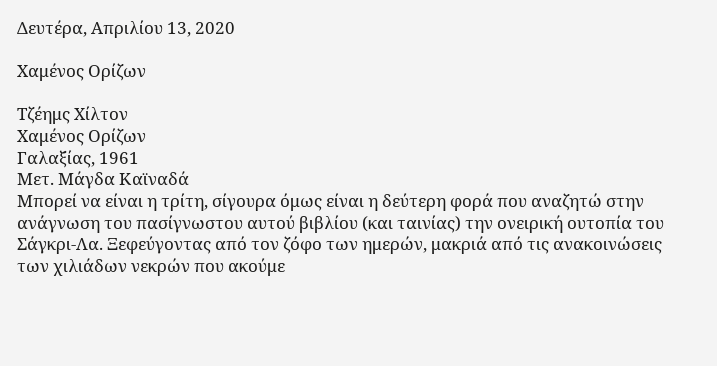Δευτέρα, Απριλίου 13, 2020

Χαμένος Ορίζων

Τζέημς Χίλτον
Χαμένος Ορίζων
Γαλαξίας, 1961
Μετ. Μάγδα Καϊναδά
Μπορεί να είναι η τρίτη, σίγουρα όμως είναι η δεύτερη φορά που αναζητώ στην ανάγνωση του πασίγνωστου αυτού βιβλίου (και ταινίας) την ονειρική ουτοπία του Σάγκρι-Λα. Ξεφεύγοντας από τον ζόφο των ημερών, μακριά από τις ανακοινώσεις των χιλιάδων νεκρών που ακούμε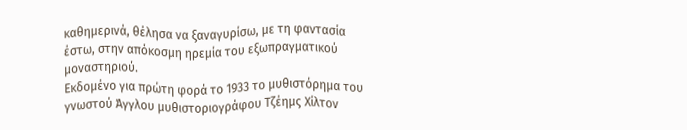καθημερινά, θέλησα να ξαναγυρίσω, με τη φαντασία έστω, στην απόκοσμη ηρεμία του εξωπραγματικού μοναστηριού.
Εκδομένο για πρώτη φορά το 1933 το μυθιστόρημα του γνωστού Άγγλου μυθιστοριογράφου Τζέημς Χίλτον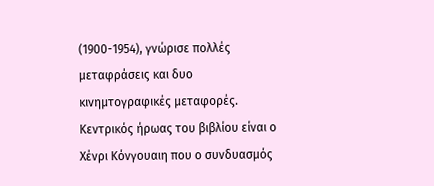(1900-1954), γνώρισε πολλές μεταφράσεις και δυο κινημτογραφικές μεταφορές. Κεντρικός ήρωας του βιβλίου είναι ο Χένρι Κόνγουαιη που ο συνδυασμός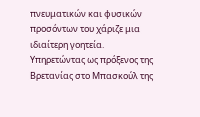πνευματικών και φυσικών προσόντων του χάριζε μια ιδιαίτερη γοητεία. Υπηρετώντας ως πρόξενος της Βρετανίας στο Μπασκούλ της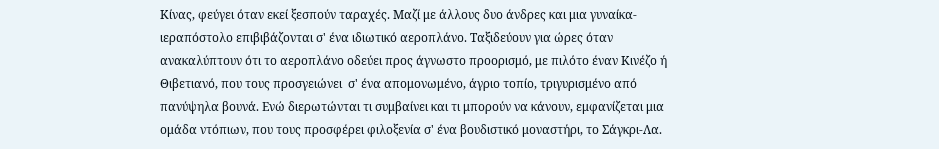Κίνας, φεύγει όταν εκεί ξεσπούν ταραχές. Μαζί με άλλους δυο άνδρες και μια γυναίκα-ιεραπόστολο επιβιβάζονται σ' ένα ιδιωτικό αεροπλάνο. Ταξιδεύουν για ώρες όταν ανακαλύπτουν ότι το αεροπλάνο οδεύει προς άγνωστο προορισμό, με πιλότο έναν Κινέζο ή Θιβετιανό, που τους προσγειώνει  σ' ένα απομονωμένο, άγριο τοπίο, τριγυρισμένο από πανύψηλα βουνά. Ενώ διερωτώνται τι συμβαίνει και τι μπορούν να κάνουν, εμφανίζεται μια ομάδα ντόπιων, που τους προσφέρει φιλοξενία σ' ένα βουδιστικό μοναστήρι, το Σάγκρι-Λα.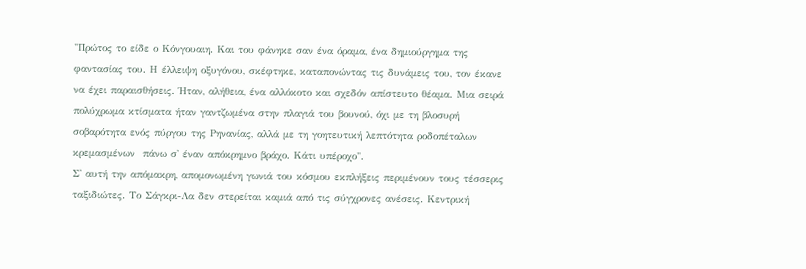"Πρώτος το είδε ο Κόνγουαιη. Και του φάνηκε σαν ένα όραμα, ένα δημιούργημα της φαντασίας του. Η έλλειψη οξυγόνου, σκέφτηκε, καταπονώντας τις δυνάμεις του, τον έκανε να έχει παραισθήσεις. Ήταν, αλήθεια, ένα αλλόκοτο και σχεδόν απίστευτο θέαμα. Μια σειρά πολύχρωμα κτίσματα ήταν γαντζωμένα στην πλαγιά του βουνού, όχι με τη βλοσυρή σοβαρότητα ενός πύργου της Ρηνανίας, αλλά με τη γοητευτική λεπτότητα ροδοπέταλων κρεμασμένων  πάνω σ' έναν απόκρημνο βράχο. Κάτι υπέροχο".
Σ' αυτή την απόμακρη, απομονωμένη γωνιά του κόσμου εκπλήξεις περιμένουν τους τέσσερις ταξιδιώτες. Το Σάγκρι-Λα δεν στερείται καμιά από τις σύγχρονες ανέσεις. Κεντρική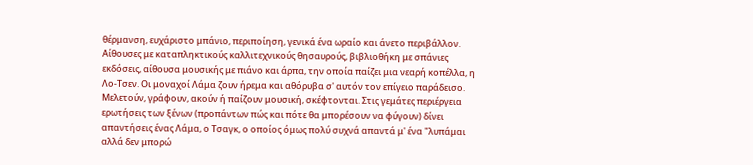θέρμανση, ευχάριστο μπάνιο, περιποίηση, γενικά ένα ωραίο και άνετο περιβάλλον. Αίθουσες με καταπληκτικούς καλλιτεχνικούς θησαυρούς, βιβλιοθήκη με σπάνιες εκδόσεις, αίθουσα μουσικής με πιάνο και άρπα, την οποία παίζει μια νεαρή κοπέλλα, η Λο-Τσεν. Οι μοναχοί Λάμα ζουν ήρεμα και αθόρυβα σ' αυτόν τον επίγειο παράδεισο. Μελετούν, γράφουν, ακούν ή παίζουν μουσική, σκέφτονται. Στις γεμάτες περιέργεια ερωτήσεις των ξένων (προπάντων πώς και πότε θα μπορέσουν να φύγουν) δίνει απαντήσεις ένας Λάμα, ο Τσαγκ, ο οποίος όμως πολύ συχνά απαντά μ' ένα "λυπάμαι αλλά δεν μπορώ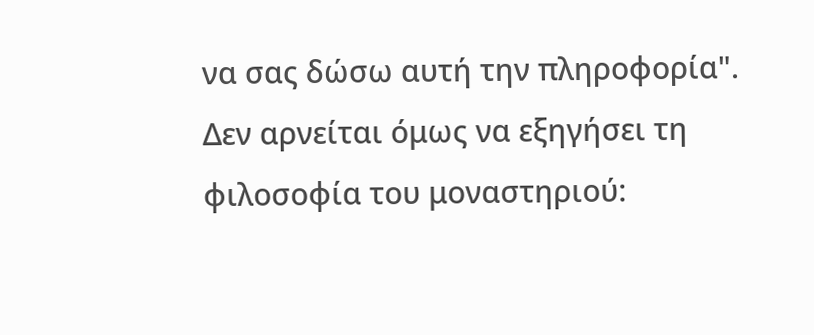να σας δώσω αυτή την πληροφορία". Δεν αρνείται όμως να εξηγήσει τη φιλοσοφία του μοναστηριού: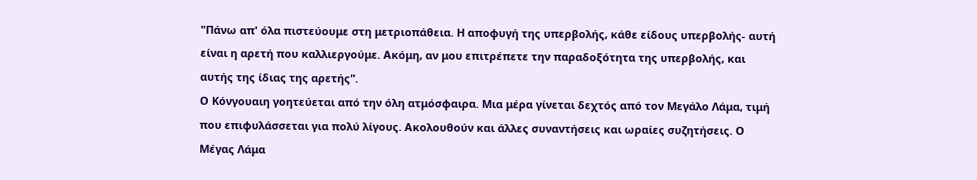"Πάνω απ' όλα πιστεύουμε στη μετριοπάθεια. Η αποφυγή της υπερβολής, κάθε είδους υπερβολής- αυτή είναι η αρετή που καλλιεργούμε. Ακόμη, αν μου επιτρέπετε την παραδοξότητα της υπερβολής, και αυτής της ίδιας της αρετής".
Ο Κόνγουαιη γοητεύεται από την όλη ατμόσφαιρα. Μια μέρα γίνεται δεχτός από τον Μεγάλο Λάμα, τιμή που επιφυλάσσεται για πολύ λίγους. Ακολουθούν και άλλες συναντήσεις και ωραίες συζητήσεις. Ο Μέγας Λάμα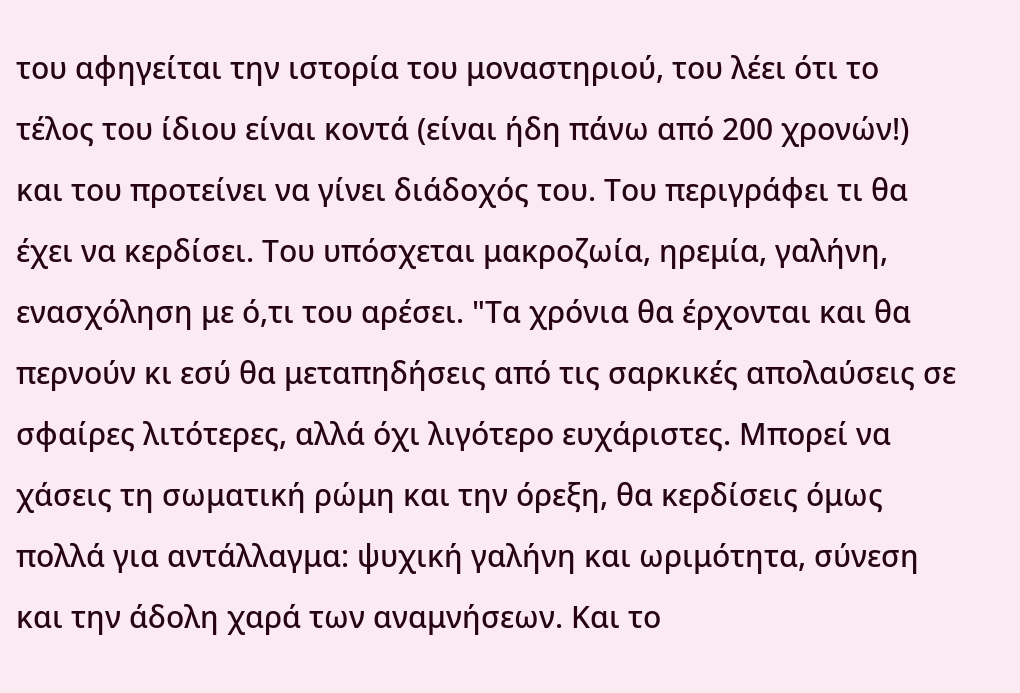του αφηγείται την ιστορία του μοναστηριού, του λέει ότι το τέλος του ίδιου είναι κοντά (είναι ήδη πάνω από 200 χρονών!) και του προτείνει να γίνει διάδοχός του. Του περιγράφει τι θα έχει να κερδίσει. Του υπόσχεται μακροζωία, ηρεμία, γαλήνη, ενασχόληση με ό,τι του αρέσει. "Τα χρόνια θα έρχονται και θα περνούν κι εσύ θα μεταπηδήσεις από τις σαρκικές απολαύσεις σε σφαίρες λιτότερες, αλλά όχι λιγότερο ευχάριστες. Μπορεί να χάσεις τη σωματική ρώμη και την όρεξη, θα κερδίσεις όμως πολλά για αντάλλαγμα: ψυχική γαλήνη και ωριμότητα, σύνεση και την άδολη χαρά των αναμνήσεων. Και το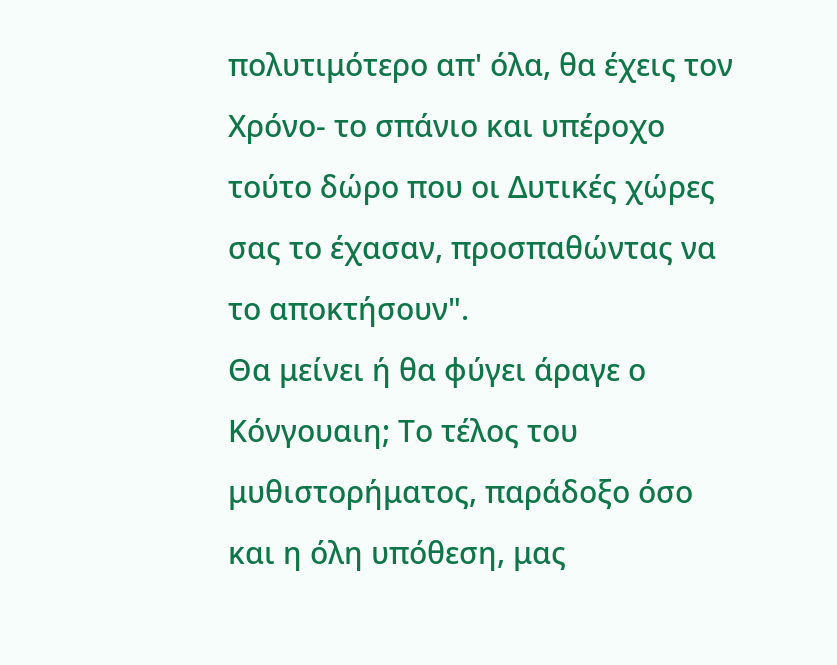πολυτιμότερο απ' όλα, θα έχεις τον Χρόνο- το σπάνιο και υπέροχο τούτο δώρο που οι Δυτικές χώρες σας το έχασαν, προσπαθώντας να το αποκτήσουν".
Θα μείνει ή θα φύγει άραγε ο Κόνγουαιη; Το τέλος του μυθιστορήματος, παράδοξο όσο και η όλη υπόθεση, μας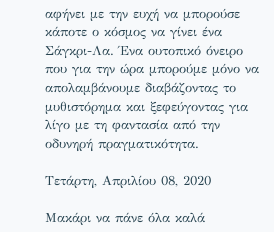αφήνει με την ευχή να μπορούσε κάποτε ο κόσμος να γίνει ένα Σάγκρι-Λα. Ένα ουτοπικό όνειρο που για την ώρα μπορούμε μόνο να απολαμβάνουμε διαβάζοντας το μυθιστόρημα και ξεφεύγοντας για λίγο με τη φαντασία από την οδυνηρή πραγματικότητα.

Τετάρτη, Απριλίου 08, 2020

Μακάρι να πάνε όλα καλά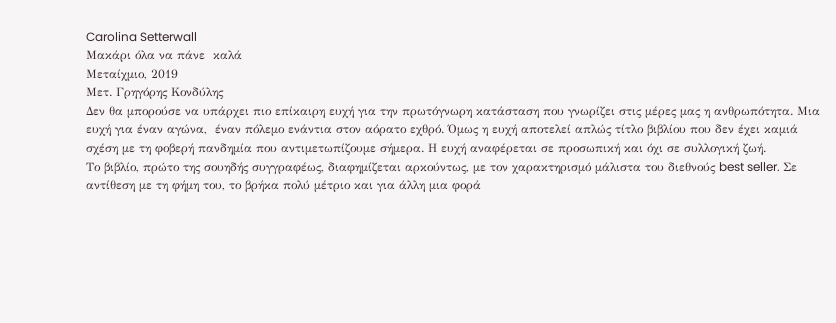Carolina Setterwall
Μακάρι όλα να πάνε  καλά
Μεταίχμιο, 2019
Μετ. Γρηγόρης Κονδύλης
Δεν θα μπορούσε να υπάρχει πιο επίκαιρη ευχή για την πρωτόγνωρη κατάσταση που γνωρίζει στις μέρες μας η ανθρωπότητα. Μια ευχή για έναν αγώνα,  έναν πόλεμο ενάντια στον αόρατο εχθρό. Όμως η ευχή αποτελεί απλώς τίτλο βιβλίου που δεν έχει καμιά σχέση με τη φοβερή πανδημία που αντιμετωπίζουμε σήμερα. Η ευχή αναφέρεται σε προσωπική και όχι σε συλλογική ζωή.
Το βιβλίο, πρώτο της σουηδής συγγραφέως, διαφημίζεται αρκούντως, με τον χαρακτηρισμό μάλιστα του διεθνούς best seller. Σε αντίθεση με τη φήμη του, το βρήκα πολύ μέτριο και για άλλη μια φορά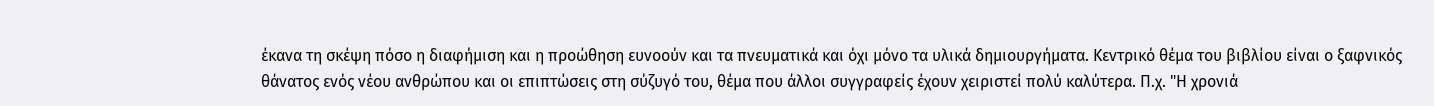έκανα τη σκέψη πόσο η διαφήμιση και η προώθηση ευνοούν και τα πνευματικά και όχι μόνο τα υλικά δημιουργήματα. Κεντρικό θέμα του βιβλίου είναι ο ξαφνικός θάνατος ενός νέου ανθρώπου και οι επιπτώσεις στη σύζυγό του, θέμα που άλλοι συγγραφείς έχουν χειριστεί πολύ καλύτερα. Π.χ. "Η χρονιά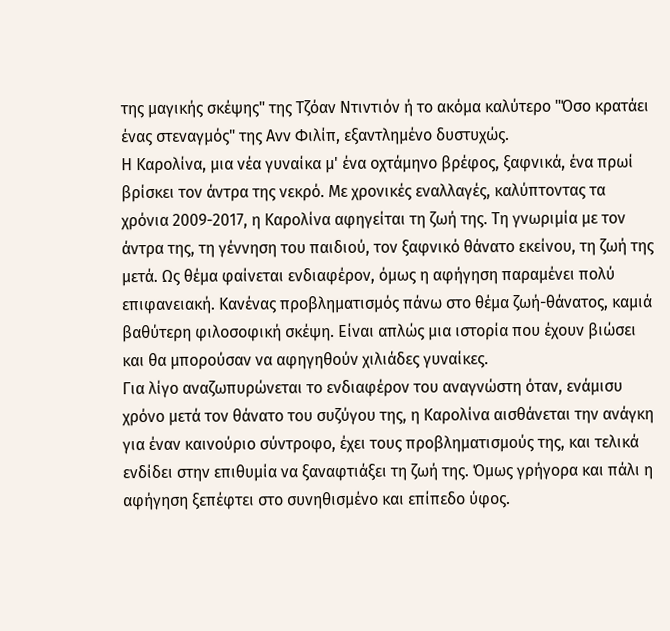της μαγικής σκέψης" της Τζόαν Ντιντιόν ή το ακόμα καλύτερο "Όσο κρατάει ένας στεναγμός" της Ανν Φιλίπ, εξαντλημένο δυστυχώς.
Η Καρολίνα, μια νέα γυναίκα μ' ένα οχτάμηνο βρέφος, ξαφνικά, ένα πρωί βρίσκει τον άντρα της νεκρό. Με χρονικές εναλλαγές, καλύπτοντας τα χρόνια 2009-2017, η Καρολίνα αφηγείται τη ζωή της. Τη γνωριμία με τον άντρα της, τη γέννηση του παιδιού, τον ξαφνικό θάνατο εκείνου, τη ζωή της μετά. Ως θέμα φαίνεται ενδιαφέρον, όμως η αφήγηση παραμένει πολύ επιφανειακή. Κανένας προβληματισμός πάνω στο θέμα ζωή-θάνατος, καμιά βαθύτερη φιλοσοφική σκέψη. Είναι απλώς μια ιστορία που έχουν βιώσει και θα μπορούσαν να αφηγηθούν χιλιάδες γυναίκες.
Για λίγο αναζωπυρώνεται το ενδιαφέρον του αναγνώστη όταν, ενάμισυ χρόνο μετά τον θάνατο του συζύγου της, η Καρολίνα αισθάνεται την ανάγκη για έναν καινούριο σύντροφο, έχει τους προβληματισμούς της, και τελικά ενδίδει στην επιθυμία να ξαναφτιάξει τη ζωή της. Όμως γρήγορα και πάλι η αφήγηση ξεπέφτει στο συνηθισμένο και επίπεδο ύφος.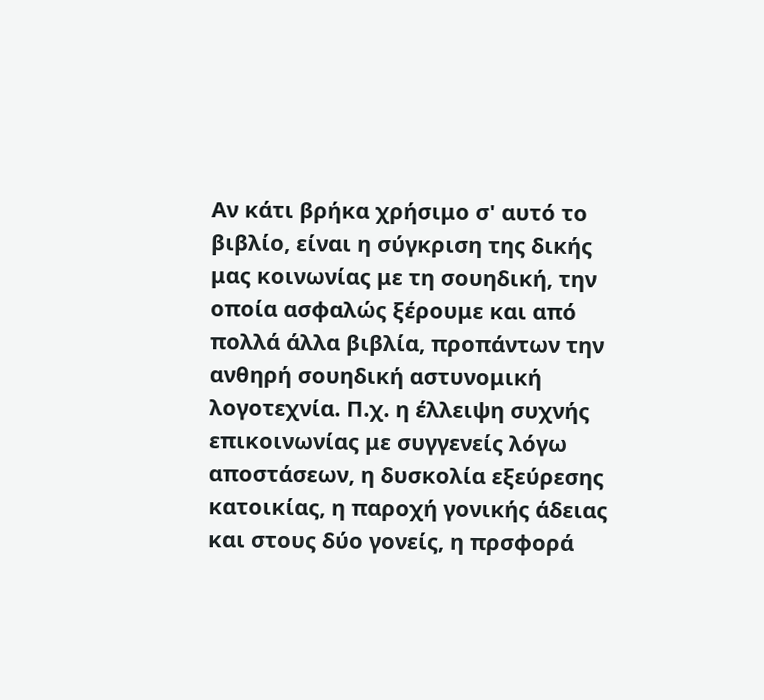Αν κάτι βρήκα χρήσιμο σ' αυτό το βιβλίο, είναι η σύγκριση της δικής μας κοινωνίας με τη σουηδική, την οποία ασφαλώς ξέρουμε και από πολλά άλλα βιβλία, προπάντων την ανθηρή σουηδική αστυνομική λογοτεχνία. Π.χ. η έλλειψη συχνής επικοινωνίας με συγγενείς λόγω αποστάσεων, η δυσκολία εξεύρεσης κατοικίας, η παροχή γονικής άδειας και στους δύο γονείς, η πρσφορά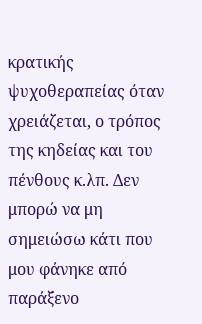κρατικής ψυχοθεραπείας όταν χρειάζεται, ο τρόπος της κηδείας και του πένθους κ.λπ. Δεν μπορώ να μη σημειώσω κάτι που μου φάνηκε από παράξενο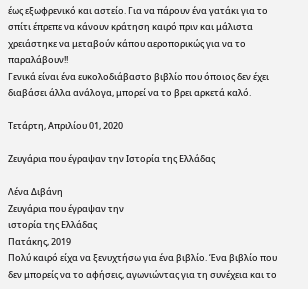έως εξωφρενικό και αστείο. Για να πάρουν ένα γατάκι για το σπίτι έπρεπε να κάνουν κράτηση καιρό πριν και μάλιστα χρειάστηκε να μεταβούν κάπου αεροπορικώς για να το παραλάβουν!!
Γενικά είναι ένα ευκολοδιάβαστο βιβλίο που όποιος δεν έχει διαβάσει άλλα ανάλογα, μπορεί να το βρει αρκετά καλό.

Τετάρτη, Απριλίου 01, 2020

Ζευγάρια που έγραψαν την Ιστορία της Ελλάδας

Λένα Διβάνη
Ζευγάρια που έγραψαν την
ιστορία της Ελλάδας
Πατάκης, 2019
Πολύ καιρό είχα να ξενυχτήσω για ένα βιβλίο. Ένα βιβλίο που δεν μπορείς να το αφήσεις, αγωνιώντας για τη συνέχεια και το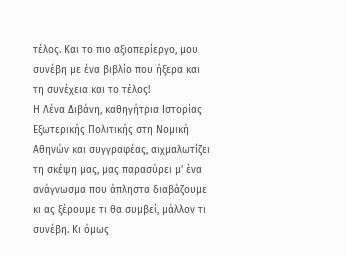τέλος. Και το πιο αξιοπερίεργο, μου συνέβη με ένα βιβλίο που ήξερα και τη συνέχεια και το τέλος!
Η Λένα Διβάνη, καθηγήτρια Ιστορίας Εξωτερικής Πολιτικής στη Νομική Αθηνών και συγγραφέας, αιχμαλωτίζει τη σκέψη μας, μας παρασύρει μ' ένα ανάγνωσμα που άπληστα διαβάζουμε κι ας ξέρουμε τι θα συμβεί, μάλλον τι συνέβη. Κι όμως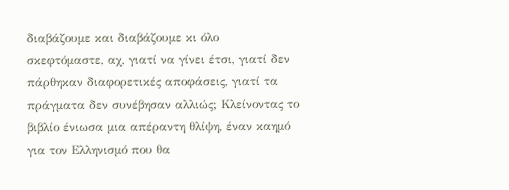διαβάζουμε και διαβάζουμε κι όλο σκεφτόμαστε, αχ, γιατί να γίνει έτσι, γιατί δεν πάρθηκαν διαφορετικές αποφάσεις, γιατί τα πράγματα δεν συνέβησαν αλλιώς; Κλείνοντας το βιβλίο ένιωσα μια απέραντη θλίψη, έναν καημό για τον Ελληνισμό που θα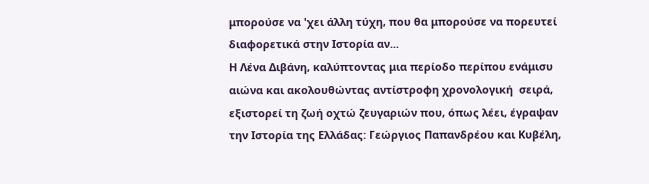μπορούσε να 'χει άλλη τύχη, που θα μπορούσε να πορευτεί διαφορετικά στην Ιστορία αν...
Η Λένα Διβάνη, καλύπτοντας μια περίοδο περίπου ενάμισυ αιώνα και ακολουθώντας αντίστροφη χρονολογική  σειρά, εξιστορεί τη ζωή οχτώ ζευγαριών που, όπως λέει, έγραψαν την Ιστορία της Ελλάδας: Γεώργιος Παπανδρέου και Κυβέλη,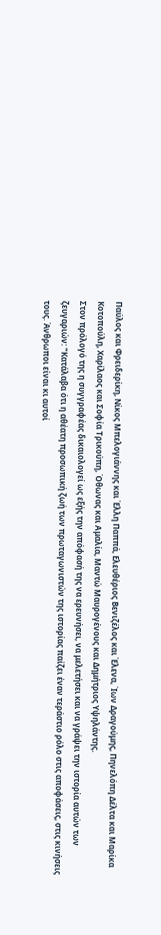Παύλος και Φρειδερίκη, Νίκος Μπελογιάννης και Έλλη Παππά, Ελευθέριος Βενιζέλος και Έλενα, Ίων Δραγούμης, Πηνελόπη Δέλτα και Μαρίκα Κοτοπούλη, Χαρίλαος και Σοφία Τρικούπη, Όθωνας και Αμαλία, Μαντώ Μαυρογένους και Δημήτριος Υψηλάντης.
Στον πρόλογό της η συγγραφέας δικαιολογεί ως εξής την απόφασή της να ερευνήσει, να μελετήσει και να γράψει την ιστορία αυτών των ζευγαριών: "Κατάλαβα ότι η αθέατη προσωπική ζωή των πρωταγωνιστών της ιστορίας παίζει έναν τεράστιο ρόλο στις αποφάσεις, στις κινήσεις τους. Άνθρωποι είναι κι αυτοί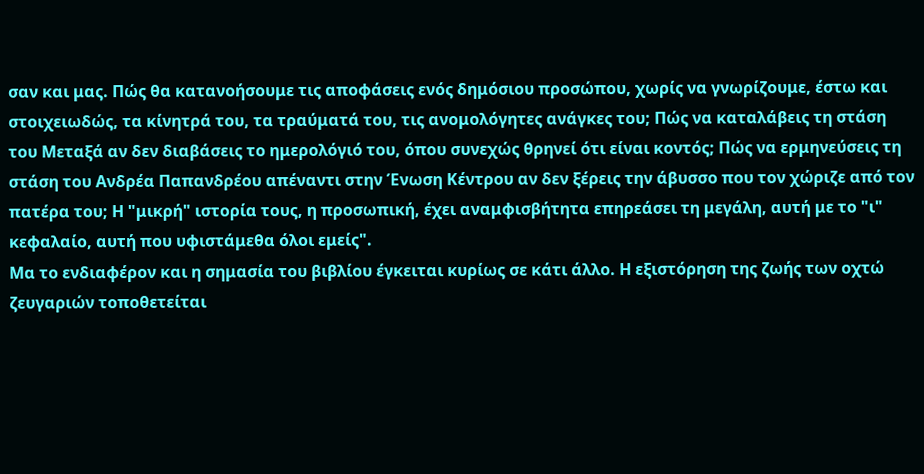σαν και μας. Πώς θα κατανοήσουμε τις αποφάσεις ενός δημόσιου προσώπου, χωρίς να γνωρίζουμε, έστω και στοιχειωδώς, τα κίνητρά του, τα τραύματά του, τις ανομολόγητες ανάγκες του; Πώς να καταλάβεις τη στάση του Μεταξά αν δεν διαβάσεις το ημερολόγιό του, όπου συνεχώς θρηνεί ότι είναι κοντός; Πώς να ερμηνεύσεις τη στάση του Ανδρέα Παπανδρέου απέναντι στην Ένωση Κέντρου αν δεν ξέρεις την άβυσσο που τον χώριζε από τον πατέρα του; Η "μικρή" ιστορία τους, η προσωπική, έχει αναμφισβήτητα επηρεάσει τη μεγάλη, αυτή με το "ι" κεφαλαίο, αυτή που υφιστάμεθα όλοι εμείς".
Μα το ενδιαφέρον και η σημασία του βιβλίου έγκειται κυρίως σε κάτι άλλο. Η εξιστόρηση της ζωής των οχτώ ζευγαριών τοποθετείται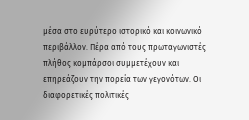μέσα στο ευρύτερο ιστορικό και κοινωνικό περιβάλλον. Πέρα από τους πρωταγωνιστές πλήθος κομπάρσοι συμμετέχουν και επηρεάζουν την πορεία των γεγονότων. Οι διαφορετικές πολιτικές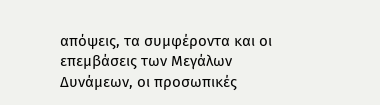απόψεις, τα συμφέροντα και οι επεμβάσεις των Μεγάλων Δυνάμεων, οι προσωπικές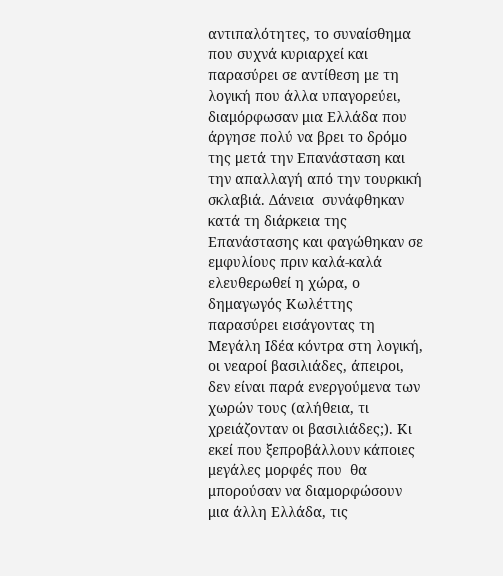αντιπαλότητες, το συναίσθημα που συχνά κυριαρχεί και παρασύρει σε αντίθεση με τη λογική που άλλα υπαγορεύει, διαμόρφωσαν μια Ελλάδα που άργησε πολύ να βρει το δρόμο της μετά την Επανάσταση και την απαλλαγή από την τουρκική σκλαβιά. Δάνεια  συνάφθηκαν κατά τη διάρκεια της Επανάστασης και φαγώθηκαν σε εμφυλίους πριν καλά-καλά ελευθερωθεί η χώρα, ο δημαγωγός Κωλέττης  παρασύρει εισάγοντας τη Μεγάλη Ιδέα κόντρα στη λογική, οι νεαροί βασιλιάδες, άπειροι, δεν είναι παρά ενεργούμενα των χωρών τους (αλήθεια, τι χρειάζονταν οι βασιλιάδες;). Κι εκεί που ξεπροβάλλουν κάποιες μεγάλες μορφές που  θα μπορούσαν να διαμορφώσουν μια άλλη Ελλάδα, τις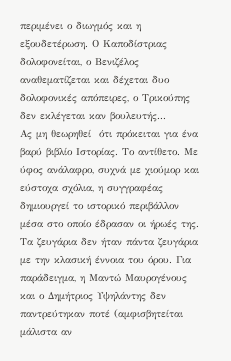περιμένει ο διωγμός και η εξουδετέρωση. Ο Καποδίστριας δολοφονείται, ο Βενιζέλος αναθεματίζεται και δέχεται δυο δολοφονικές απόπειρες, ο Τρικούπης δεν εκλέγεται καν βουλευτής...
Ας μη θεωρηθεί  ότι πρόκειται για ένα βαρύ βιβλίο Ιστορίας. Το αντίθετο. Με ύφος ανάλαφρο, συχνά με χιούμορ και εύστοχα σχόλια, η συγγραφέας δημιουργεί το ιστορικό περιβάλλον μέσα στο οποίο έδρασαν οι ήρωές της. Τα ζευγάρια δεν ήταν πάντα ζευγάρια με την κλασική έννοια του όρου. Για παράδειγμα, η Μαντώ Μαυρογένους και ο Δημήτριος Υψηλάντης δεν παντρεύτηκαν ποτέ (αμφισβητείται μάλιστα αν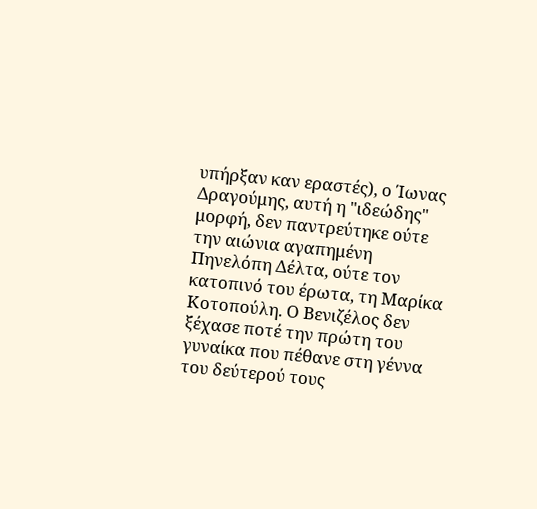υπήρξαν καν εραστές), ο Ίωνας Δραγούμης, αυτή η "ιδεώδης" μορφή, δεν παντρεύτηκε ούτε την αιώνια αγαπημένη Πηνελόπη Δέλτα, ούτε τον κατοπινό του έρωτα, τη Μαρίκα Κοτοπούλη. Ο Βενιζέλος δεν ξέχασε ποτέ την πρώτη του γυναίκα που πέθανε στη γέννα του δεύτερού τους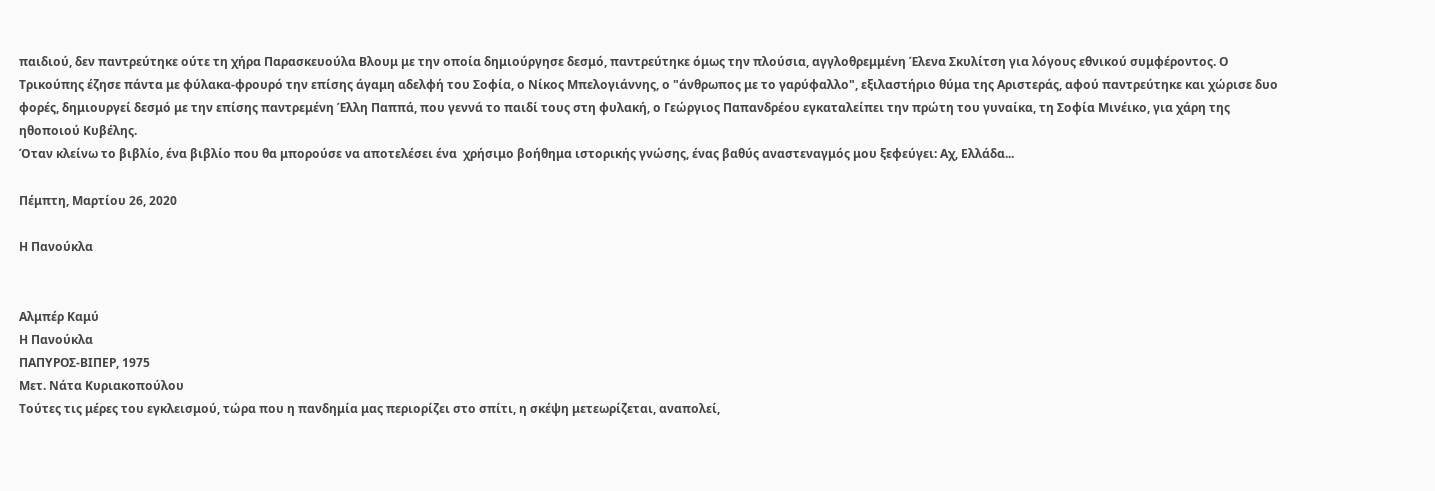παιδιού, δεν παντρεύτηκε ούτε τη χήρα Παρασκευούλα Βλουμ με την οποία δημιούργησε δεσμό, παντρεύτηκε όμως την πλούσια, αγγλοθρεμμένη Έλενα Σκυλίτση για λόγους εθνικού συμφέροντος. Ο Τρικούπης έζησε πάντα με φύλακα-φρουρό την επίσης άγαμη αδελφή του Σοφία, ο Νίκος Μπελογιάννης, ο "άνθρωπος με το γαρύφαλλο", εξιλαστήριο θύμα της Αριστεράς, αφού παντρεύτηκε και χώρισε δυο φορές, δημιουργεί δεσμό με την επίσης παντρεμένη Έλλη Παππά, που γεννά το παιδί τους στη φυλακή, ο Γεώργιος Παπανδρέου εγκαταλείπει την πρώτη του γυναίκα, τη Σοφία Μινέικο, για χάρη της ηθοποιού Κυβέλης.
Όταν κλείνω το βιβλίο, ένα βιβλίο που θα μπορούσε να αποτελέσει ένα  χρήσιμο βοήθημα ιστορικής γνώσης, ένας βαθύς αναστεναγμός μου ξεφεύγει: Αχ, Ελλάδα...

Πέμπτη, Μαρτίου 26, 2020

Η Πανούκλα


Αλμπέρ Καμύ
Η Πανούκλα
ΠΑΠΥΡΟΣ-ΒΙΠΕΡ, 1975
Μετ. Νάτα Κυριακοπούλου
Τούτες τις μέρες του εγκλεισμού, τώρα που η πανδημία μας περιορίζει στο σπίτι, η σκέψη μετεωρίζεται, αναπολεί,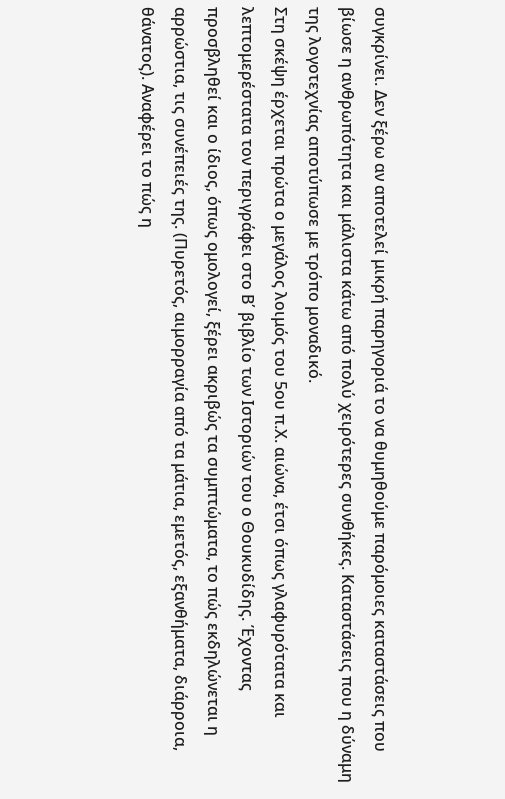συγκρίνει. Δεν ξέρω αν αποτελεί μικρή παρηγοριά το να θυμηθούμε παρόμοιες καταστάσεις που βίωσε η ανθρωπότητα και μάλιστα κάτω από πολύ χειρότερες συνθήκες. Καταστάσεις που η δύναμη της λογοτεχνίας αποτύπωσε με τρόπο μοναδικό.
Στη σκέψη έρχεται πρώτα ο μεγάλος λοιμός του 5ου π.Χ. αιώνα, έτσι όπως γλαφυρότατα και λεπτομερέστατα τον περιγράφει στο Β΄ βιβλίο των Ιστοριών του ο Θουκυδίδης. Έχοντας προσβληθεί και ο ίδιος, όπως ομολογεί, ξέρει ακριβώς τα συμπτώματα, το πώς εκδηλώνεται η αρρώστια, τις συνέπειές της. (Πυρετός, αιμορραγία από τα μάτια, εμετός, εξανθήματα, διάρροια, θάνατος). Αναφέρει το πώς η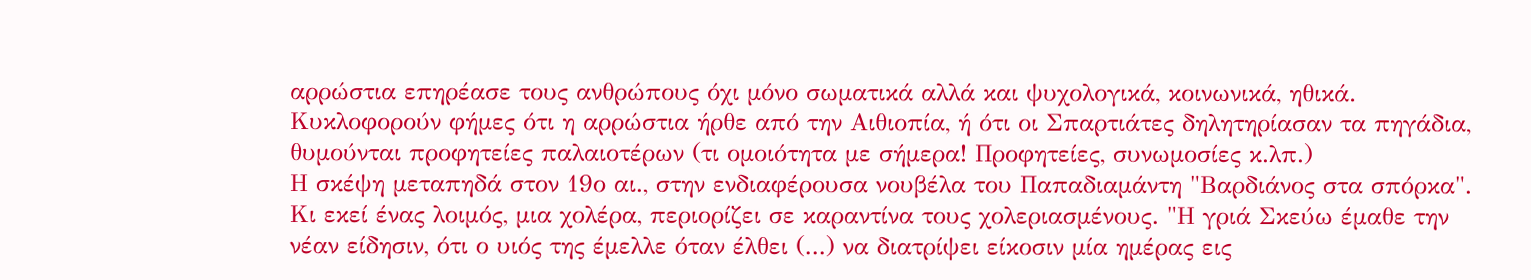αρρώστια επηρέασε τους ανθρώπους όχι μόνο σωματικά αλλά και ψυχολογικά, κοινωνικά, ηθικά. Κυκλοφορούν φήμες ότι η αρρώστια ήρθε από την Αιθιοπία, ή ότι οι Σπαρτιάτες δηλητηρίασαν τα πηγάδια, θυμούνται προφητείες παλαιοτέρων (τι ομοιότητα με σήμερα! Προφητείες, συνωμοσίες κ.λπ.)
Η σκέψη μεταπηδά στον 19ο αι., στην ενδιαφέρουσα νουβέλα του Παπαδιαμάντη "Βαρδιάνος στα σπόρκα". Κι εκεί ένας λοιμός, μια χολέρα, περιορίζει σε καραντίνα τους χολεριασμένους. "Η γριά Σκεύω έμαθε την νέαν είδησιν, ότι ο υιός της έμελλε όταν έλθει (...) να διατρίψει είκοσιν μία ημέρας εις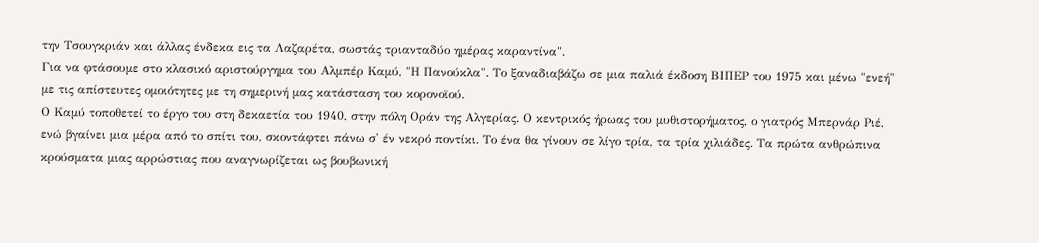την Τσουγκριάν και άλλας ένδεκα εις τα Λαζαρέτα, σωστάς τριανταδύο ημέρας καραντίνα".
Για να φτάσουμε στο κλασικό αριστούργημα του Αλμπέρ Καμύ, "Η Πανούκλα". Το ξαναδιαβάζω σε μια παλιά έκδοση ΒΙΠΕΡ του 1975 και μένω "ενεή" με τις απίστευτες ομοιότητες με τη σημερινή μας κατάσταση του κορονοϊού.
Ο Καμύ τοποθετεί το έργο του στη δεκαετία του 1940, στην πόλη Οράν της Αλγερίας. Ο κεντρικός ήρωας του μυθιστορήματος, ο γιατρός Μπερνάρ Ριέ, ενώ βγαίνει μια μέρα από το σπίτι του, σκοντάφτει πάνω σ' έν νεκρό ποντίκι. Το ένα θα γίνουν σε λίγο τρία, τα τρία χιλιάδες. Τα πρώτα ανθρώπινα κρούσματα μιας αρρώστιας που αναγνωρίζεται ως βουβωνική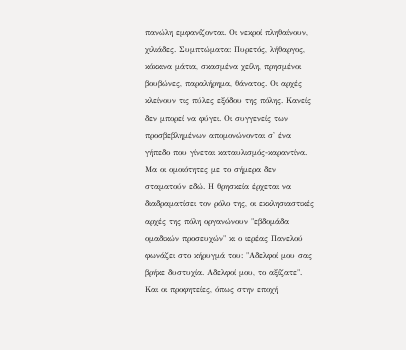πανώλη εμφανίζονται. Οι νεκροί πληθαίνουν, χιλιάδες. Συμπτώματα: Πυρετός, λήθαργος, κόκκινα μάτια, σκασμένα χείλη, πρησμένοι βουβώνες, παραλήρημα, θάνατος. Οι αρχές κλείνουν τις πύλες εξόδου της πόλης. Κανείς δεν μπορεί να φύγει. Οι συγγενείς των προσβεβλημένων απομονώνονται σ' ένα γήπεδο που γίνεται καταυλισμός-καραντίνα.
Μα οι ομοιότητες με το σήμερα δεν σταματούν εδώ. Η θρησκεία έρχεται να διαδραματίσει τον ρόλο της, οι εκκλησιαστικές αρχές της πόλη οργανώνουν "εβδομάδα ομαδικών προσευχών" κι ο ιερέας Πανελού φωνάζει στο κήρυγμά του: "Αδελφοί μου σας βρήκε δυστυχία. Αδελφοί μου, το αξίζατε". Και οι προφητείες, όπως στην εποχή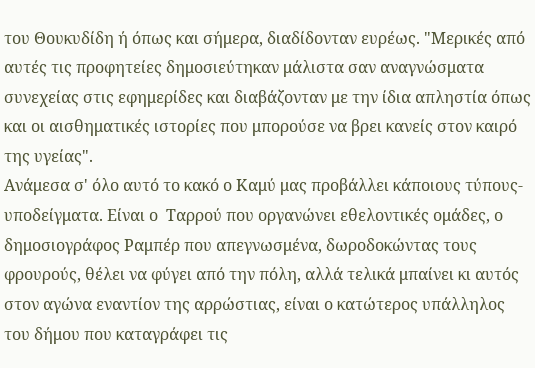του Θουκυδίδη ή όπως και σήμερα, διαδίδονταν ευρέως. "Μερικές από αυτές τις προφητείες δημοσιεύτηκαν μάλιστα σαν αναγνώσματα συνεχείας στις εφημερίδες και διαβάζονταν με την ίδια απληστία όπως και οι αισθηματικές ιστορίες που μπορούσε να βρει κανείς στον καιρό της υγείας".
Ανάμεσα σ' όλο αυτό το κακό ο Καμύ μας προβάλλει κάποιους τύπους-υποδείγματα. Είναι ο  Ταρρού που οργανώνει εθελοντικές ομάδες, ο δημοσιογράφος Ραμπέρ που απεγνωσμένα, δωροδοκώντας τους φρουρούς, θέλει να φύγει από την πόλη, αλλά τελικά μπαίνει κι αυτός στον αγώνα εναντίον της αρρώστιας, είναι ο κατώτερος υπάλληλος του δήμου που καταγράφει τις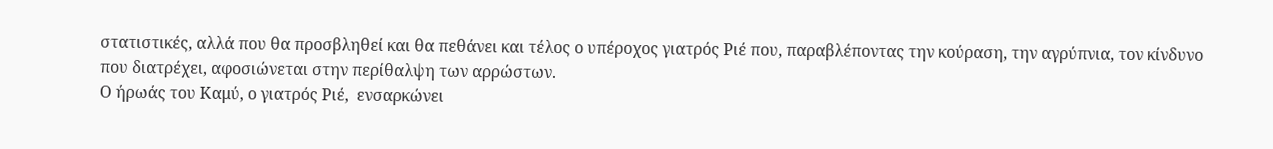στατιστικές, αλλά που θα προσβληθεί και θα πεθάνει και τέλος ο υπέροχος γιατρός Ριέ που, παραβλέποντας την κούραση, την αγρύπνια, τον κίνδυνο που διατρέχει, αφοσιώνεται στην περίθαλψη των αρρώστων.
Ο ήρωάς του Καμύ, ο γιατρός Ριέ,  ενσαρκώνει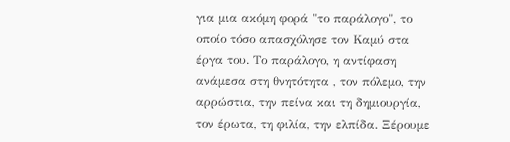για μια ακόμη φορά "το παράλογο", το οποίο τόσο απασχόλησε τον Καμύ στα έργα του. Το παράλογο, η αντίφαση ανάμεσα στη θνητότητα , τον πόλεμο, την αρρώστια, την πείνα και τη δημιουργία, τον έρωτα, τη φιλία, την ελπίδα. Ξέρουμε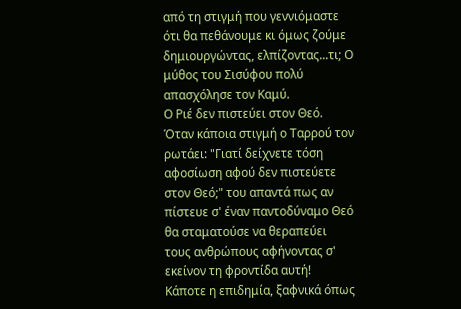από τη στιγμή που γεννιόμαστε ότι θα πεθάνουμε κι όμως ζούμε δημιουργώντας, ελπίζοντας...τι; Ο μύθος του Σισύφου πολύ απασχόλησε τον Καμύ.
Ο Ριέ δεν πιστεύει στον Θεό. Όταν κάποια στιγμή ο Ταρρού τον ρωτάει: "Γιατί δείχνετε τόση αφοσίωση αφού δεν πιστεύετε στον Θεό;" του απαντά πως αν πίστευε σ' έναν παντοδύναμο Θεό θα σταματούσε να θεραπεύει τους ανθρώπους αφήνοντας σ' εκείνον τη φροντίδα αυτή!
Κάποτε η επιδημία, ξαφνικά όπως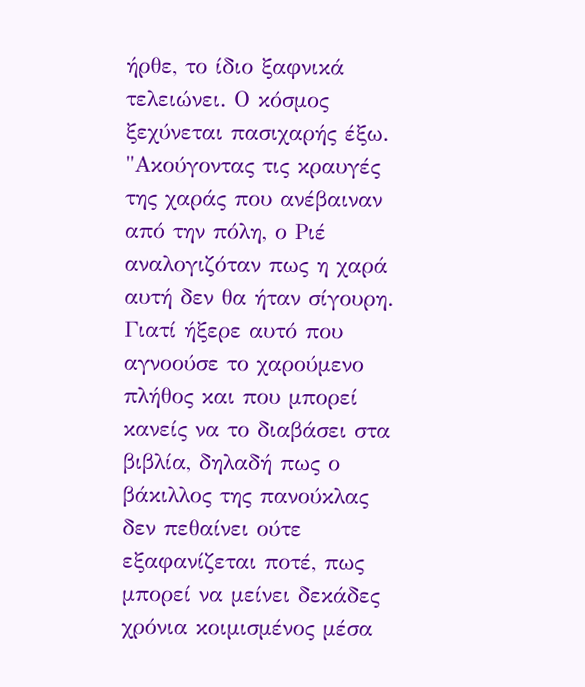ήρθε, το ίδιο ξαφνικά τελειώνει. Ο κόσμος ξεχύνεται πασιχαρής έξω. "Ακούγοντας τις κραυγές της χαράς που ανέβαιναν από την πόλη, ο Ριέ αναλογιζόταν πως η χαρά αυτή δεν θα ήταν σίγουρη. Γιατί ήξερε αυτό που αγνοούσε το χαρούμενο πλήθος και που μπορεί κανείς να το διαβάσει στα βιβλία, δηλαδή πως ο βάκιλλος της πανούκλας δεν πεθαίνει ούτε εξαφανίζεται ποτέ, πως μπορεί να μείνει δεκάδες χρόνια κοιμισμένος μέσα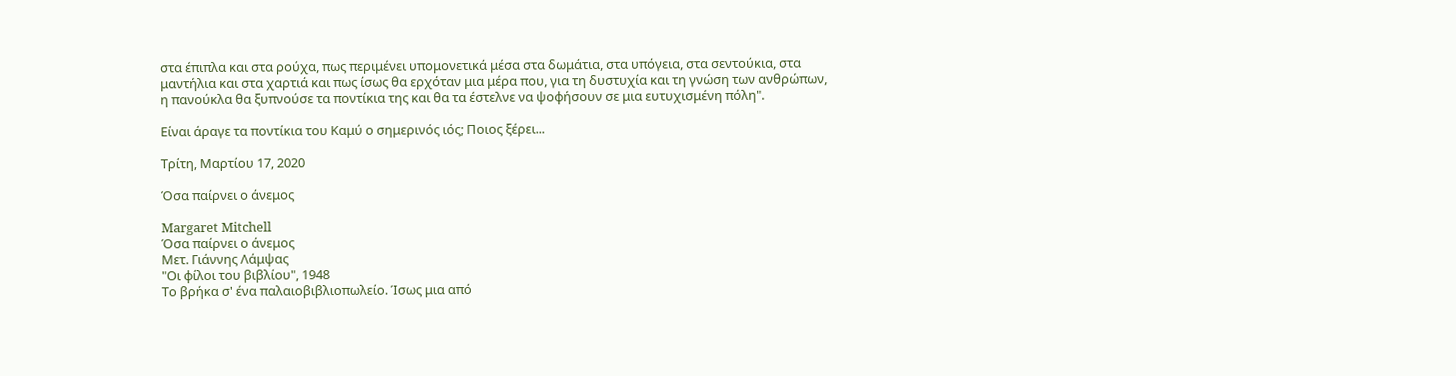στα έπιπλα και στα ρούχα, πως περιμένει υπομονετικά μέσα στα δωμάτια, στα υπόγεια, στα σεντούκια, στα μαντήλια και στα χαρτιά και πως ίσως θα ερχόταν μια μέρα που, για τη δυστυχία και τη γνώση των ανθρώπων, η πανούκλα θα ξυπνούσε τα ποντίκια της και θα τα έστελνε να ψοφήσουν σε μια ευτυχισμένη πόλη".

Είναι άραγε τα ποντίκια του Καμύ ο σημερινός ιός; Ποιος ξέρει...

Τρίτη, Μαρτίου 17, 2020

Όσα παίρνει ο άνεμος

Margaret Mitchell
Όσα παίρνει ο άνεμος
Μετ. Γιάννης Λάμψας
"Οι φίλοι του βιβλίου", 1948
Το βρήκα σ' ένα παλαιοβιβλιοπωλείο. Ίσως μια από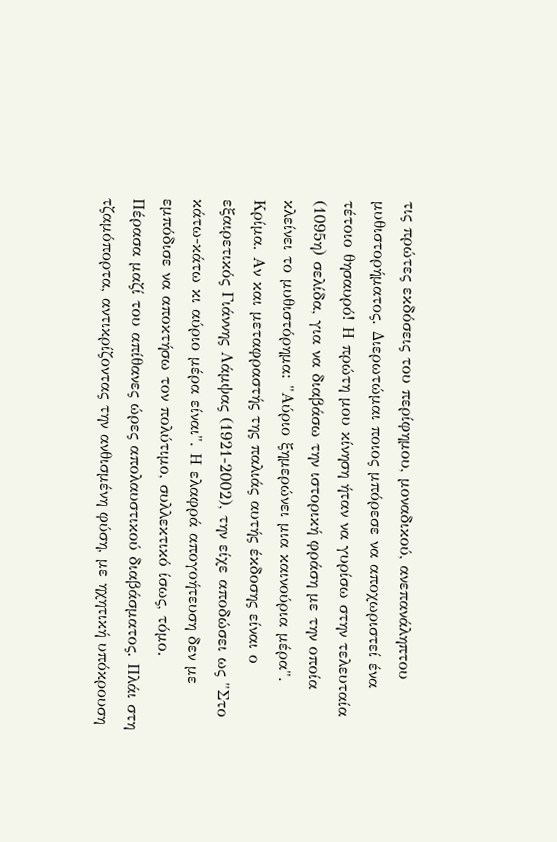τις πρώτες εκδόσεις του περίφημου, μοναδικού, ανεπανάληπτου μυθιστορήματος. Διερωτώμαι ποιος μπόρεσε να αποχωριστεί ένα τέτοιο θησαυρό! Η πρώτη μου κίνηση ήταν να γυρίσω στην τελευταία (1095η) σελίδα, για να διαβάσω την ιστορική φράση με την οποία κλείνει το μυθιστόρημα: "Αύριο ξημερώνει μια καινούρια μέρα". Κρίμα. Αν και μεταφραστής της παλιάς αυτής έκδοσης είναι ο εξαιρετικός Γιάννης Λάμψας (1921-2002), την είχε αποδώσει ως "Στο κάτω-κάτω κι αύριο μέρα είναι". Η ελαφρά απογοήτευση δεν με εμπόδισε να αποκτήσω τον πολύτιμο, συλλεκτικό ίσως, τόμο.
Πέρασα μαζί του απίθανες ώρες απολαυστικού διαβάσματος. Πλάι στη τζαμόπορτα, αντικρίζοντας την ανθισμένη φύση, με ηχητική υπόκρουση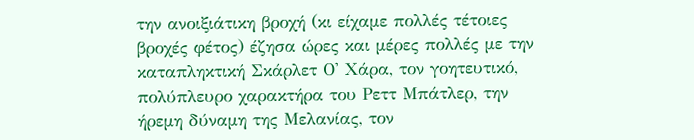την ανοιξιάτικη βροχή (κι είχαμε πολλές τέτοιες βροχές φέτος) έζησα ώρες και μέρες πολλές με την καταπληκτική Σκάρλετ Ο' Χάρα, τον γοητευτικό, πολύπλευρο χαρακτήρα του Ρεττ Μπάτλερ, την ήρεμη δύναμη της Μελανίας, τον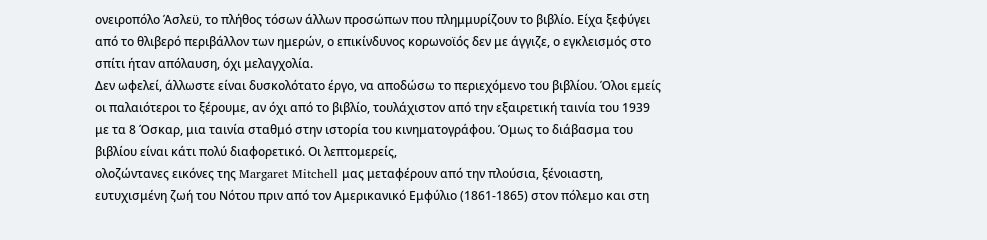ονειροπόλο Άσλεϋ, το πλήθος τόσων άλλων προσώπων που πλημμυρίζουν το βιβλίο. Είχα ξεφύγει  από το θλιβερό περιβάλλον των ημερών, ο επικίνδυνος κορωνοϊός δεν με άγγιζε, ο εγκλεισμός στο σπίτι ήταν απόλαυση, όχι μελαγχολία.
Δεν ωφελεί, άλλωστε είναι δυσκολότατο έργο, να αποδώσω το περιεχόμενο του βιβλίου. Όλοι εμείς οι παλαιότεροι το ξέρουμε, αν όχι από το βιβλίο, τουλάχιστον από την εξαιρετική ταινία του 1939 με τα 8 Όσκαρ, μια ταινία σταθμό στην ιστορία του κινηματογράφου. Όμως το διάβασμα του βιβλίου είναι κάτι πολύ διαφορετικό. Οι λεπτομερείς,
ολοζώντανες εικόνες της Margaret Mitchell μας μεταφέρουν από την πλούσια, ξένοιαστη, ευτυχισμένη ζωή του Νότου πριν από τον Αμερικανικό Εμφύλιο (1861-1865) στον πόλεμο και στη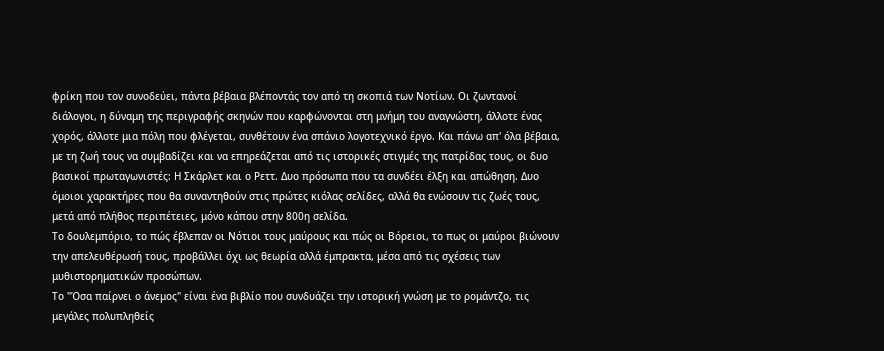φρίκη που τον συνοδεύει, πάντα βέβαια βλέποντάς τον από τη σκοπιά των Νοτίων. Οι ζωντανοί διάλογοι, η δύναμη της περιγραφής σκηνών που καρφώνονται στη μνήμη του αναγνώστη, άλλοτε ένας χορός, άλλοτε μια πόλη που φλέγεται, συνθέτουν ένα σπάνιο λογοτεχνικό έργο. Και πάνω απ' όλα βέβαια, με τη ζωή τους να συμβαδίζει και να επηρεάζεται από τις ιστορικές στιγμές της πατρίδας τους, οι δυο βασικοί πρωταγωνιστές: Η Σκάρλετ και ο Ρεττ. Δυο πρόσωπα που τα συνδέει έλξη και απώθηση. Δυο όμοιοι χαρακτήρες που θα συναντηθούν στις πρώτες κιόλας σελίδες, αλλά θα ενώσουν τις ζωές τους, μετά από πλήθος περιπέτειες, μόνο κάπου στην 800η σελίδα.
Το δουλεμπόριο, το πώς έβλεπαν οι Νότιοι τους μαύρους και πώς οι Βόρειοι, το πως οι μαύροι βιώνουν την απελευθέρωσή τους, προβάλλει όχι ως θεωρία αλλά έμπρακτα, μέσα από τις σχέσεις των μυθιστορηματικών προσώπων.
Το "Όσα παίρνει ο άνεμος" είναι ένα βιβλίο που συνδυάζει την ιστορική γνώση με το ρομάντζο, τις μεγάλες πολυπληθείς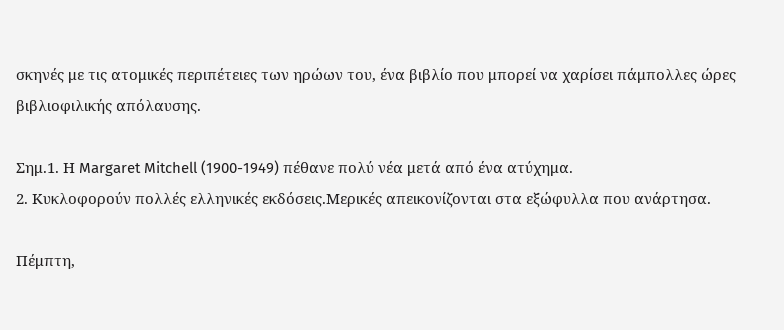σκηνές με τις ατομικές περιπέτειες των ηρώων του, ένα βιβλίο που μπορεί να χαρίσει πάμπολλες ώρες βιβλιοφιλικής απόλαυσης.

Σημ.1. Η Margaret Mitchell (1900-1949) πέθανε πολύ νέα μετά από ένα ατύχημα.
2. Κυκλοφορούν πολλές ελληνικές εκδόσεις.Μερικές απεικονίζονται στα εξώφυλλα που ανάρτησα.

Πέμπτη,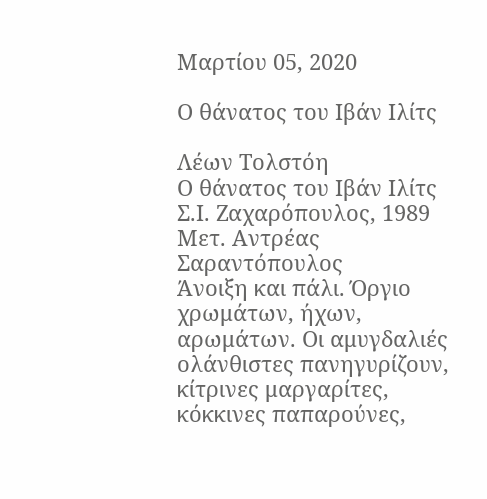Μαρτίου 05, 2020

Ο θάνατος του Ιβάν Ιλίτς

Λέων Τολστόη
Ο θάνατος του Ιβάν Ιλίτς
Σ.Ι. Ζαχαρόπουλος, 1989
Μετ. Αντρέας Σαραντόπουλος
Άνοιξη και πάλι. Όργιο χρωμάτων, ήχων, αρωμάτων. Οι αμυγδαλιές ολάνθιστες πανηγυρίζουν, κίτρινες μαργαρίτες, κόκκινες παπαρούνες,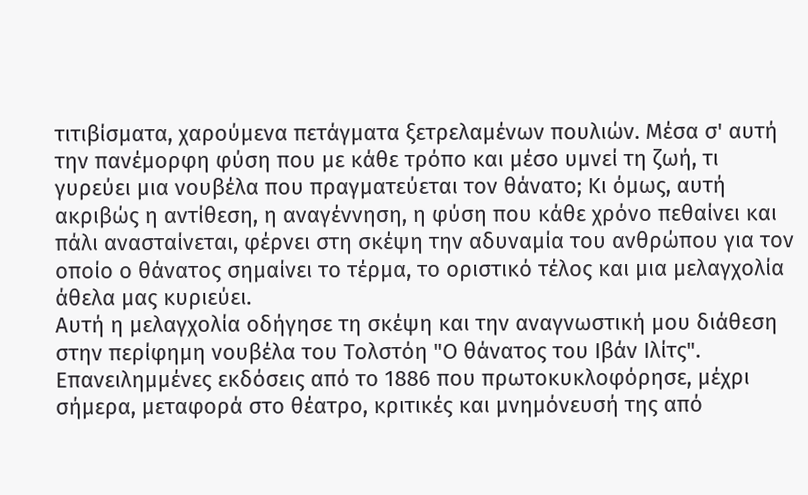τιτιβίσματα, χαρούμενα πετάγματα ξετρελαμένων πουλιών. Μέσα σ' αυτή την πανέμορφη φύση που με κάθε τρόπο και μέσο υμνεί τη ζωή, τι γυρεύει μια νουβέλα που πραγματεύεται τον θάνατο; Κι όμως, αυτή ακριβώς η αντίθεση, η αναγέννηση, η φύση που κάθε χρόνο πεθαίνει και πάλι ανασταίνεται, φέρνει στη σκέψη την αδυναμία του ανθρώπου για τον οποίο ο θάνατος σημαίνει το τέρμα, το οριστικό τέλος και μια μελαγχολία άθελα μας κυριεύει.
Αυτή η μελαγχολία οδήγησε τη σκέψη και την αναγνωστική μου διάθεση στην περίφημη νουβέλα του Τολστόη "Ο θάνατος του Ιβάν Ιλίτς". Επανειλημμένες εκδόσεις από το 1886 που πρωτοκυκλοφόρησε, μέχρι σήμερα, μεταφορά στο θέατρο, κριτικές και μνημόνευσή της από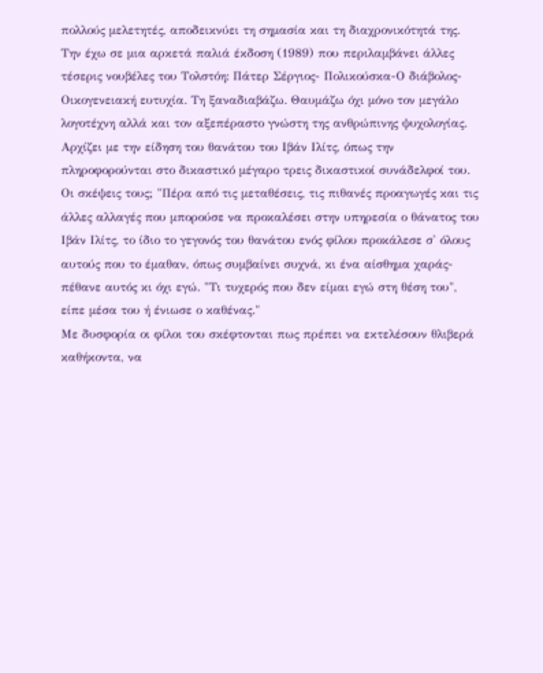πολλούς μελετητές, αποδεικνύει τη σημασία και τη διαχρονικότητά της. Την έχω σε μια αρκετά παλιά έκδοση (1989) που περιλαμβάνει άλλες τέσερις νουβέλες του Τολστόη: Πάτερ Σέργιος- Πολικούσκα-Ο διάβολος-Οικογενειακή ευτυχία. Τη ξαναδιαβάζω. Θαυμάζω όχι μόνο τον μεγάλο λογοτέχνη αλλά και τον αξεπέραστο γνώστη της ανθρώπινης ψυχολογίας.
Αρχίζει με την είδηση του θανάτου του Ιβάν Ιλίτς, όπως την πληροφορούνται στο δικαστικό μέγαρο τρεις δικαστικοί συνάδελφοί του. Οι σκέψεις τους; "Πέρα από τις μεταθέσεις, τις πιθανές προαγωγές και τις άλλες αλλαγές που μπορούσε να προκαλέσει στην υπηρεσία ο θάνατος του Ιβάν Ιλίτς, το ίδιο το γεγονός του θανάτου ενός φίλου προκάλεσε σ' όλους αυτούς που το έμαθαν, όπως συμβαίνει συχνά, κι ένα αίσθημα χαράς-πέθανε αυτός κι όχι εγώ. "Τι τυχερός που δεν είμαι εγώ στη θέση του", είπε μέσα του ή ένιωσε ο καθένας."
Με δυσφορία οι φίλοι του σκέφτονται πως πρέπει να εκτελέσουν θλιβερά καθήκοντα, να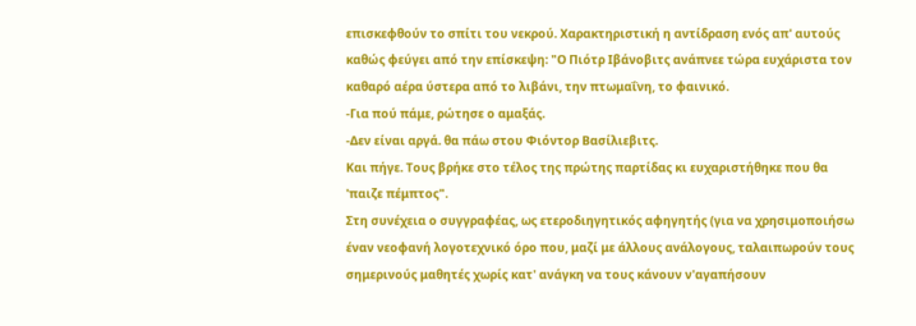επισκεφθούν το σπίτι του νεκρού. Χαρακτηριστική η αντίδραση ενός απ' αυτούς καθώς φεύγει από την επίσκεψη: "Ο Πιότρ Ιβάνοβιτς ανάπνεε τώρα ευχάριστα τον καθαρό αέρα ύστερα από το λιβάνι, την πτωμαΐνη, το φαινικό.
-Για πού πάμε, ρώτησε ο αμαξάς.
-Δεν είναι αργά. θα πάω στου Φιόντορ Βασίλιεβιτς.
Και πήγε. Τους βρήκε στο τέλος της πρώτης παρτίδας κι ευχαριστήθηκε που θα 'παιζε πέμπτος".
Στη συνέχεια ο συγγραφέας, ως ετεροδιηγητικός αφηγητής (για να χρησιμοποιήσω έναν νεοφανή λογοτεχνικό όρο που, μαζί με άλλους ανάλογους, ταλαιπωρούν τους σημερινούς μαθητές χωρίς κατ' ανάγκη να τους κάνουν ν'αγαπήσουν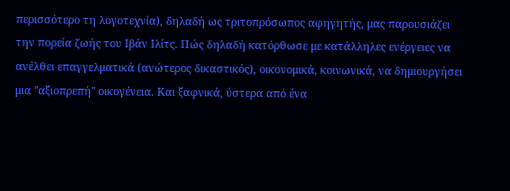περισσότερο τη λογοτεχνία), δηλαδή ως τριτοπρόσωπος αφηγητής, μας παρουσιάζει την πορεία ζωής του Ιβάν Ιλίτς. Πώς δηλαδή κατόρθωσε με κατάλληλες ενέργειες να ανέλθει επαγγελματικά (ανώτερος δικαστικός), οικονομικά, κοινωνικά, να δημιουργήσει μια "αξιοπρεπή" οικογένεια. Και ξαφνικά, ύστερα από ένα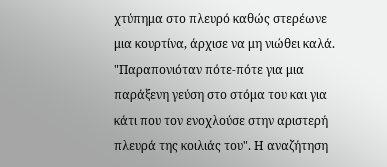χτύπημα στο πλευρό καθώς στερέωνε μια κουρτίνα, άρχισε να μη νιώθει καλά. "Παραπονιόταν πότε-πότε για μια παράξενη γεύση στο στόμα του και για κάτι που τον ενοχλούσε στην αριστερή πλευρά της κοιλιάς του". Η αναζήτηση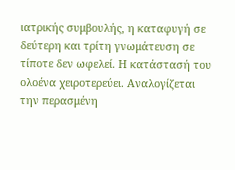ιατρικής συμβουλής, η καταφυγή σε δεύτερη και τρίτη γνωμάτευση σε τίποτε δεν ωφελεί. Η κατάστασή του ολοένα χειροτερεύει. Αναλογίζεται την περασμένη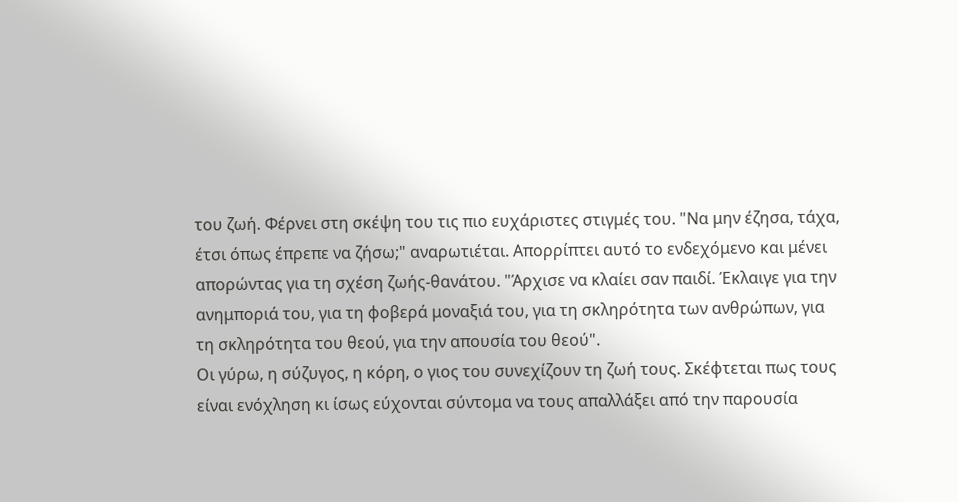του ζωή. Φέρνει στη σκέψη του τις πιο ευχάριστες στιγμές του. "Να μην έζησα, τάχα, έτσι όπως έπρεπε να ζήσω;" αναρωτιέται. Απορρίπτει αυτό το ενδεχόμενο και μένει απορώντας για τη σχέση ζωής-θανάτου. "Άρχισε να κλαίει σαν παιδί. Έκλαιγε για την ανημποριά του, για τη φοβερά μοναξιά του, για τη σκληρότητα των ανθρώπων, για τη σκληρότητα του θεού, για την απουσία του θεού".
Οι γύρω, η σύζυγος, η κόρη, ο γιος του συνεχίζουν τη ζωή τους. Σκέφτεται πως τους είναι ενόχληση κι ίσως εύχονται σύντομα να τους απαλλάξει από την παρουσία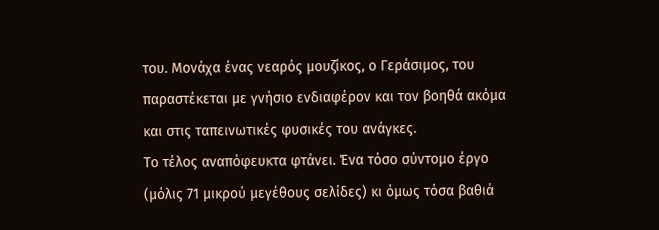του. Μονάχα ένας νεαρός μουζίκος, ο Γεράσιμος, του παραστέκεται με γνήσιο ενδιαφέρον και τον βοηθά ακόμα και στις ταπεινωτικές φυσικές του ανάγκες.
Το τέλος αναπόφευκτα φτάνει. Ένα τόσο σύντομο έργο (μόλις 71 μικρού μεγέθους σελίδες) κι όμως τόσα βαθιά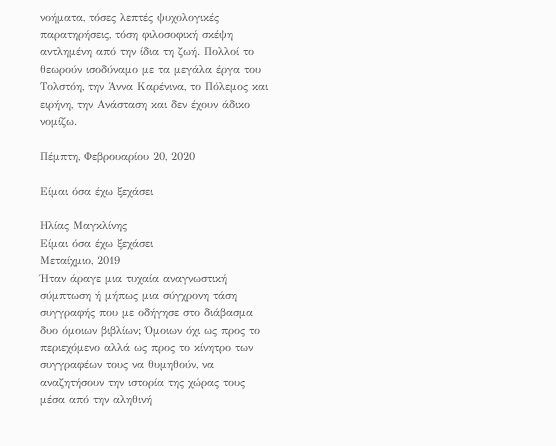νοήματα, τόσες λεπτές ψυχολογικές παρατηρήσεις, τόση φιλοσοφική σκέψη αντλημένη από την ίδια τη ζωή. Πολλοί το θεωρούν ισοδύναμο με τα μεγάλα έργα του Τολστόη, την Άννα Καρένινα, το Πόλεμος και ειρήνη, την Ανάσταση και δεν έχουν άδικο νομίζω.

Πέμπτη, Φεβρουαρίου 20, 2020

Είμαι όσα έχω ξεχάσει

Ηλίας Μαγκλίνης
Είμαι όσα έχω ξεχάσει
Μεταίχμιο, 2019
Ήταν άραγε μια τυχαία αναγνωστική σύμπτωση ή μήπως μια σύγχρονη τάση συγγραφής που με οδήγησε στο διάβασμα δυο όμοιων βιβλίων; Όμοιων όχι ως προς το περιεχόμενο αλλά ως προς το κίνητρο των συγγραφέων τους να θυμηθούν, να αναζητήσουν την ιστορία της χώρας τους μέσα από την αληθινή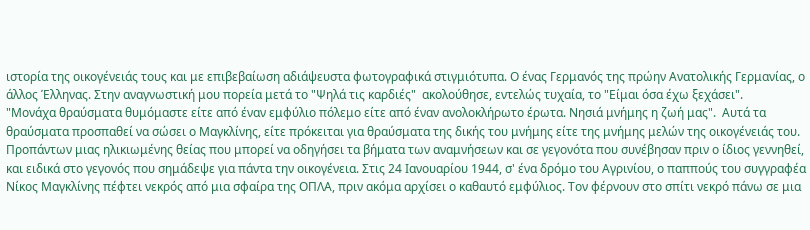ιστορία της οικογένειάς τους και με επιβεβαίωση αδιάψευστα φωτογραφικά στιγμιότυπα. Ο ένας Γερμανός της πρώην Ανατολικής Γερμανίας, ο άλλος Έλληνας. Στην αναγνωστική μου πορεία μετά το "Ψηλά τις καρδιές"  ακολούθησε, εντελώς τυχαία, το "Είμαι όσα έχω ξεχάσει".
"Μονάχα θραύσματα θυμόμαστε είτε από έναν εμφύλιο πόλεμο είτε από έναν ανολοκλήρωτο έρωτα. Νησιά μνήμης η ζωή μας".  Αυτά τα θραύσματα προσπαθεί να σώσει ο Μαγκλίνης, είτε πρόκειται για θραύσματα της δικής του μνήμης είτε της μνήμης μελών της οικογένειάς του. Προπάντων μιας ηλικιωμένης θείας που μπορεί να οδηγήσει τα βήματα των αναμνήσεων και σε γεγονότα που συνέβησαν πριν ο ίδιος γεννηθεί, και ειδικά στο γεγονός που σημάδεψε για πάντα την οικογένεια. Στις 24 Ιανουαρίου 1944, σ' ένα δρόμο του Αγρινίου, ο παππούς του συγγραφέα Νίκος Μαγκλίνης πέφτει νεκρός από μια σφαίρα της ΟΠΛΑ, πριν ακόμα αρχίσει ο καθαυτό εμφύλιος. Τον φέρνουν στο σπίτι νεκρό πάνω σε μια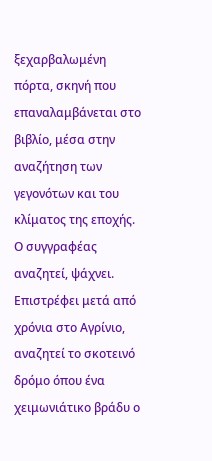ξεχαρβαλωμένη πόρτα, σκηνή που επαναλαμβάνεται στο βιβλίο, μέσα στην αναζήτηση των γεγονότων και του κλίματος της εποχής.
Ο συγγραφέας αναζητεί, ψάχνει. Επιστρέφει μετά από χρόνια στο Αγρίνιο, αναζητεί το σκοτεινό δρόμο όπου ένα χειμωνιάτικο βράδυ ο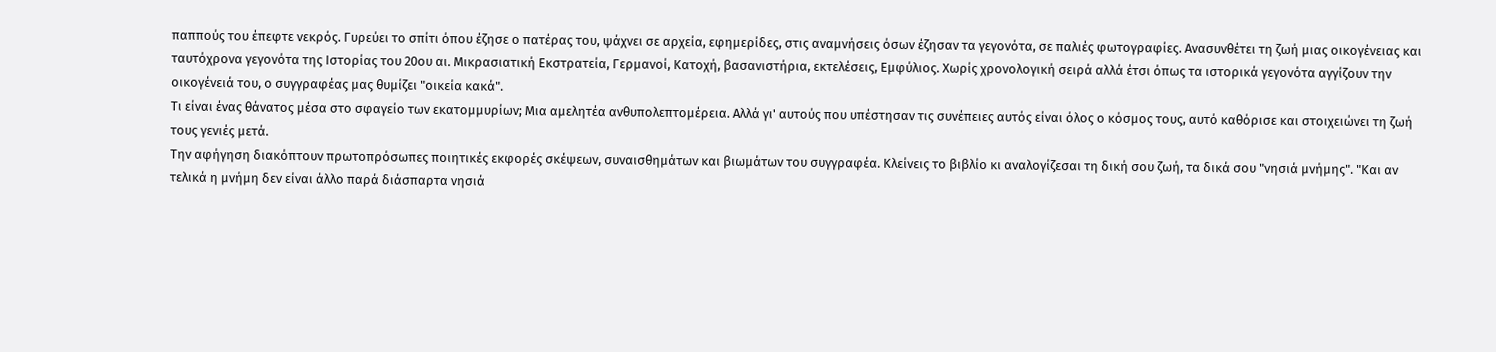παππούς του έπεφτε νεκρός. Γυρεύει το σπίτι όπου έζησε ο πατέρας του, ψάχνει σε αρχεία, εφημερίδες, στις αναμνήσεις όσων έζησαν τα γεγονότα, σε παλιές φωτογραφίες. Ανασυνθέτει τη ζωή μιας οικογένειας και ταυτόχρονα γεγονότα της Ιστορίας του 20ου αι. Μικρασιατική Εκστρατεία, Γερμανοί, Κατοχή, βασανιστήρια, εκτελέσεις, Εμφύλιος. Χωρίς χρονολογική σειρά αλλά έτσι όπως τα ιστορικά γεγονότα αγγίζουν την οικογένειά του, ο συγγραφέας μας θυμίζει "οικεία κακά".
Τι είναι ένας θάνατος μέσα στο σφαγείο των εκατομμυρίων; Μια αμελητέα ανθυπολεπτομέρεια. Αλλά γι' αυτούς που υπέστησαν τις συνέπειες αυτός είναι όλος ο κόσμος τους, αυτό καθόρισε και στοιχειώνει τη ζωή τους γενιές μετά.
Την αφήγηση διακόπτουν πρωτοπρόσωπες ποιητικές εκφορές σκέψεων, συναισθημάτων και βιωμάτων του συγγραφέα. Κλείνεις το βιβλίο κι αναλογίζεσαι τη δική σου ζωή, τα δικά σου "νησιά μνήμης". "Και αν τελικά η μνήμη δεν είναι άλλο παρά διάσπαρτα νησιά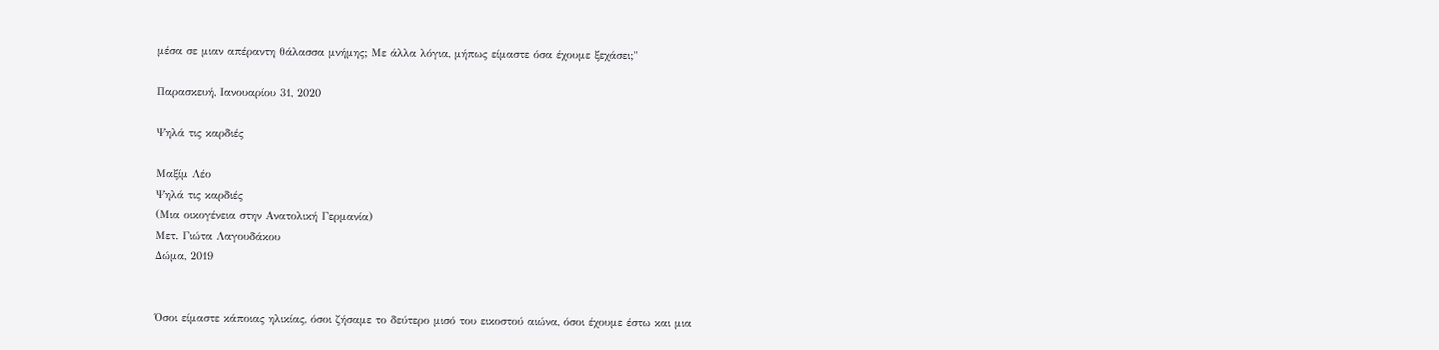μέσα σε μιαν απέραντη θάλασσα μνήμης; Με άλλα λόγια, μήπως είμαστε όσα έχουμε ξεχάσει;"

Παρασκευή, Ιανουαρίου 31, 2020

Ψηλά τις καρδιές

Μαξίμ Λέο
Ψηλά τις καρδιές
(Μια οικογένεια στην Ανατολική Γερμανία)
Μετ. Γιώτα Λαγουδάκου
Δώμα, 2019


Όσοι είμαστε κάποιας ηλικίας, όσοι ζήσαμε το δεύτερο μισό του εικοστού αιώνα, όσοι έχουμε έστω και μια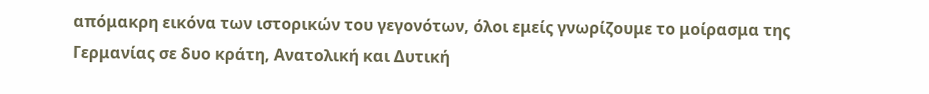απόμακρη εικόνα των ιστορικών του γεγονότων, όλοι εμείς γνωρίζουμε το μοίρασμα της Γερμανίας σε δυο κράτη, Ανατολική και Δυτική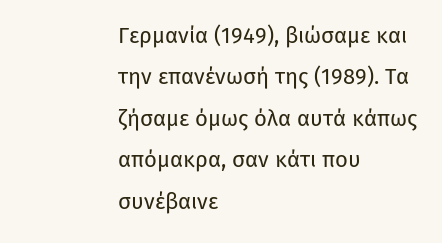Γερμανία (1949), βιώσαμε και την επανένωσή της (1989). Τα ζήσαμε όμως όλα αυτά κάπως απόμακρα, σαν κάτι που συνέβαινε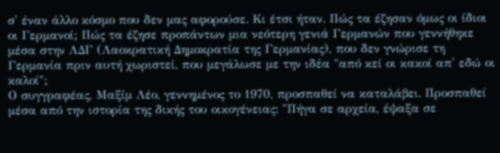σ' έναν άλλο κόσμο που δεν μας αφορούσε. Κι έτσι ήταν. Πώς τα έζησαν όμως οι ίδιοι οι Γερμανοί; Πώς τα έζησε προπάντων μια νεότερη γενιά Γερμανών που γεννήθηκε μέσα στην ΛΔΓ (Λαοκρατική Δημοκρατία της Γερμανίας), που δεν γνώρισε τη Γερμανία πριν αυτή χωριστεί, που μεγάλωσε με την ιδέα "από κεί οι κακοί απ' εδώ οι καλοί";
Ο συγγραφέας, Μαξίμ Λέο, γεννημένος το 1970, προσπαθεί να καταλάβει. Προσπαθεί μέσα από την ιστορία της δικής του οικογένειας: "Πήγα σε αρχεία, έψαξα σε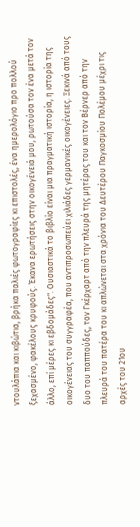ντουλάπια και κιβώτια, βρήκα παλιές φωτογραφίες κι επιστολές, ένα ημερολόγιο προ πολλού ξεχασμένο, φακέλους κρυφούς. Έκανα ερωτήσεις στην οικογένειά μου, ρωτούσα τον ένα μετά τον άλλο, επί μέρες κι εβδομάδες". Ουσιαστικά το βιβλίο είναι μια πραγματική ιστορία, η ιστορία της οικογένειας του συγγραφέα, που αντιπροσωπεύει χιλιάδες γερμανικές οικογένειες. Ξεκινά από τους δυο του παππούδες, τον Γκέρχαρτ από την πλευρά της μητέρας του και τον Βέρνερ από την πλευρά του πατέρα του κι απλώνεται στα χρόνια του Δευτέρου Παγκοσμίου Πολέμου μέχρι τις αρχές του 21ου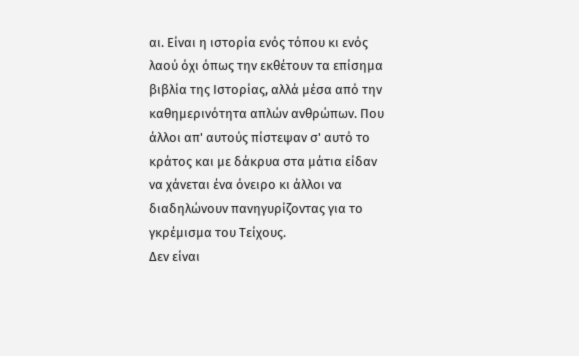αι. Είναι η ιστορία ενός τόπου κι ενός λαού όχι όπως την εκθέτουν τα επίσημα βιβλία της Ιστορίας, αλλά μέσα από την καθημερινότητα απλών ανθρώπων. Που άλλοι απ' αυτούς πίστεψαν σ' αυτό το κράτος και με δάκρυα στα μάτια είδαν να χάνεται ένα όνειρο κι άλλοι να διαδηλώνουν πανηγυρίζοντας για το γκρέμισμα του Τείχους.
Δεν είναι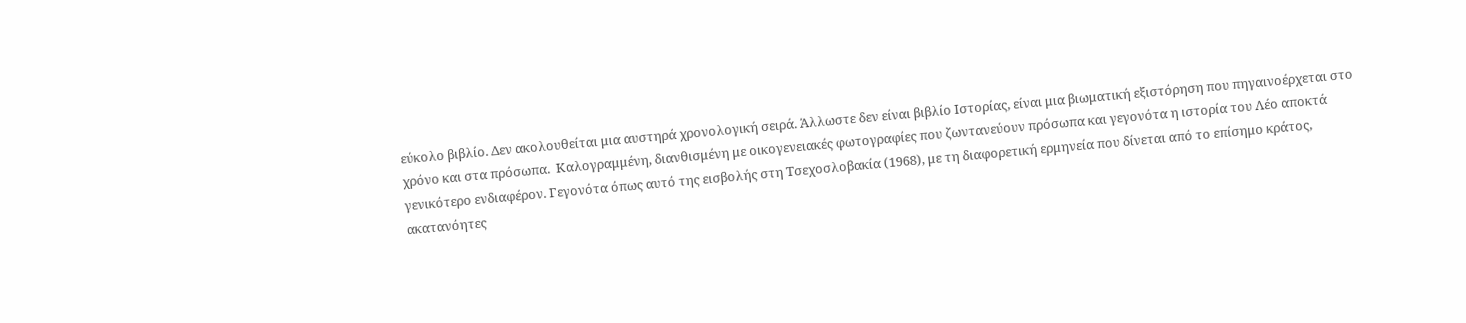εύκολο βιβλίο. Δεν ακολουθείται μια αυστηρά χρονολογική σειρά. Άλλωστε δεν είναι βιβλίο Ιστορίας, είναι μια βιωματική εξιστόρηση που πηγαινοέρχεται στο χρόνο και στα πρόσωπα.  Καλογραμμένη, διανθισμένη με οικογενειακές φωτογραφίες που ζωντανεύουν πρόσωπα και γεγονότα η ιστορία του Λέο αποκτά γενικότερο ενδιαφέρον. Γεγονότα όπως αυτό της εισβολής στη Τσεχοσλοβακία (1968), με τη διαφορετική ερμηνεία που δίνεται από το επίσημο κράτος, ακατανόητες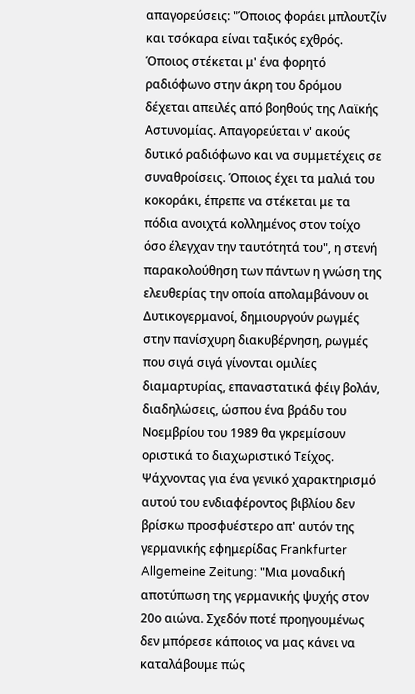απαγορεύσεις: "Όποιος φοράει μπλουτζίν και τσόκαρα είναι ταξικός εχθρός. Όποιος στέκεται μ' ένα φορητό ραδιόφωνο στην άκρη του δρόμου δέχεται απειλές από βοηθούς της Λαϊκής Αστυνομίας. Απαγορεύεται ν' ακούς δυτικό ραδιόφωνο και να συμμετέχεις σε συναθροίσεις. Όποιος έχει τα μαλιά του κοκοράκι, έπρεπε να στέκεται με τα πόδια ανοιχτά κολλημένος στον τοίχο όσο έλεγχαν την ταυτότητά του", η στενή παρακολούθηση των πάντων η γνώση της ελευθερίας την οποία απολαμβάνουν οι Δυτικογερμανοί, δημιουργούν ρωγμές στην πανίσχυρη διακυβέρνηση, ρωγμές που σιγά σιγά γίνονται ομιλίες διαμαρτυρίας, επαναστατικά φέιγ βολάν, διαδηλώσεις, ώσπου ένα βράδυ του Νοεμβρίου του 1989 θα γκρεμίσουν οριστικά το διαχωριστικό Τείχος.
Ψάχνοντας για ένα γενικό χαρακτηρισμό αυτού του ενδιαφέροντος βιβλίου δεν βρίσκω προσφυέστερο απ' αυτόν της γερμανικής εφημερίδας Frankfurter Allgemeine Zeitung: "Μια μοναδική αποτύπωση της γερμανικής ψυχής στον 20ο αιώνα. Σχεδόν ποτέ προηγουμένως δεν μπόρεσε κάποιος να μας κάνει να καταλάβουμε πώς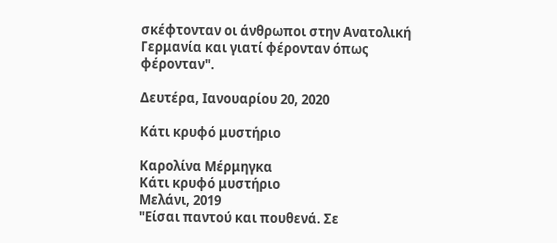σκέφτονταν οι άνθρωποι στην Ανατολική Γερμανία και γιατί φέρονταν όπως φέρονταν".

Δευτέρα, Ιανουαρίου 20, 2020

Κάτι κρυφό μυστήριο

Καρολίνα Μέρμηγκα
Κάτι κρυφό μυστήριο
Μελάνι, 2019
"Είσαι παντού και πουθενά. Σε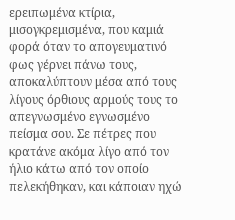ερειπωμένα κτίρια, μισογκρεμισμένα, που καμιά φορά όταν το απογευματινό φως γέρνει πάνω τους, αποκαλύπτουν μέσα από τους λίγους όρθιους αρμούς τους το απεγνωσμένο εγνωσμένο πείσμα σου. Σε πέτρες που κρατάνε ακόμα λίγο από τον ήλιο κάτω από τον οποίο πελεκήθηκαν, και κάποιαν ηχώ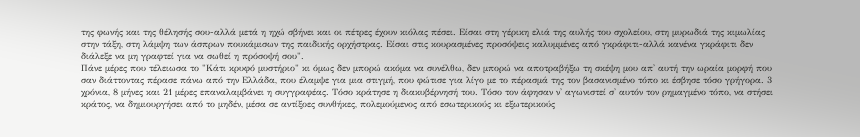της φωνής και της θέλησής σου-αλλά μετά η ηχώ σβήνει και οι πέτρες έχουν κιόλας πέσει. Είσαι στη γέρικη ελιά της αυλής του σχολείου, στη μυρωδιά της κιμωλίας στην τάξη, στη λάμψη των άσπρων πουκάμισων της παιδικής ορχήστρας. Είσαι στις κουρασμένες προσόψεις καλυμμένες από γκράφιτι-αλλά κανένα γκράφιτι δεν διάλεξε να μη γραφτεί για να σωθεί η πρόσοψή σου".
Πάνε μέρες που τέλειωσα το "Κάτι κρυφό μυστήριο" κι όμως δεν μπορώ ακόμα να συνέλθω, δεν μπορώ να αποτραβήξω τη σκέψη μου απ' αυτή την ωραία μορφή που σαν διάττοντας πέρασε πάνω από την Ελλάδα, που έλαμψε για μια στιγμή, που φώτισε για λίγο με το πέρασμά της τον βασανισμένο τόπο κι έσβησε τόσο γρήγορα. 3 χρόνια, 8 μήνες και 21 μέρες επαναλαμβάνει η συγγραφέας. Τόσο κράτησε η διακυβέρνησή του. Τόσο τον άφησαν ν' αγωνιστεί σ' αυτόν τον ρημαγμένο τόπο, να στήσει κράτος, να δημιουργήσει από το μηδέν, μέσα σε αντίξοες συνθήκες, πολεμούμενος από εσωτερικούς κι εξωτερικούς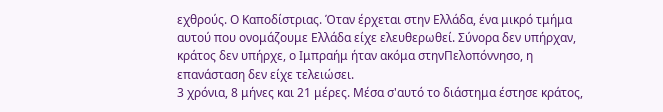εχθρούς. Ο Καποδίστριας. Όταν έρχεται στην Ελλάδα, ένα μικρό τμήμα αυτού που ονομάζουμε Ελλάδα είχε ελευθερωθεί. Σύνορα δεν υπήρχαν, κράτος δεν υπήρχε, ο Ιμπραήμ ήταν ακόμα στηνΠελοπόννησο, η επανάσταση δεν είχε τελειώσει.
3 χρόνια, 8 μήνες και 21 μέρες. Μέσα σ'αυτό το διάστημα έστησε κράτος,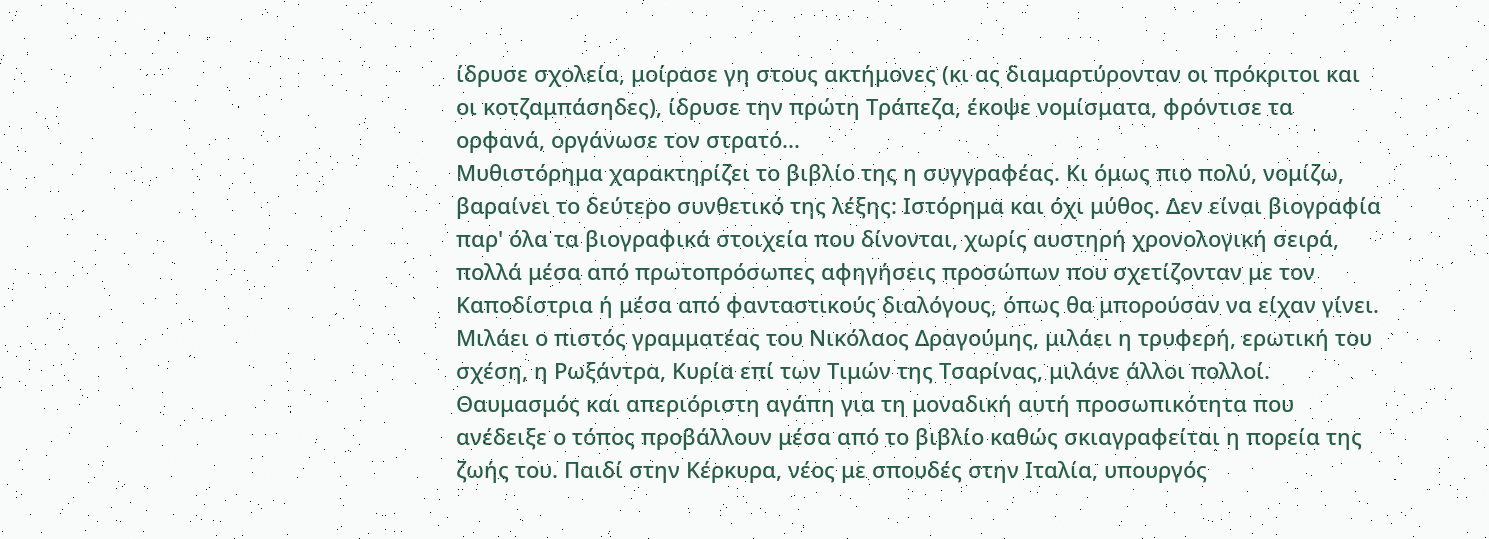ίδρυσε σχολεία, μοίρασε γη στους ακτήμονες (κι ας διαμαρτύρονταν οι πρόκριτοι και οι κοτζαμπάσηδες), ίδρυσε την πρώτη Τράπεζα, έκοψε νομίσματα, φρόντισε τα ορφανά, οργάνωσε τον στρατό...
Μυθιστόρημα χαρακτηρίζει το βιβλίο της η συγγραφέας. Κι όμως πιο πολύ, νομίζω, βαραίνει το δεύτερο συνθετικό της λέξης: Ιστόρημα και όχι μύθος. Δεν είναι βιογραφία παρ' όλα τα βιογραφικά στοιχεία που δίνονται, χωρίς αυστηρή χρονολογική σειρά, πολλά μέσα από πρωτοπρόσωπες αφηγήσεις προσώπων που σχετίζονταν με τον Καποδίστρια ή μέσα από φανταστικούς διαλόγους, όπως θα μπορούσαν να είχαν γίνει. Μιλάει ο πιστός γραμματέας του Νικόλαος Δραγούμης, μιλάει η τρυφερή, ερωτική του σχέση, η Ρωξάντρα, Κυρία επί των Τιμών της Τσαρίνας, μιλάνε άλλοι πολλοί.
Θαυμασμός και απεριόριστη αγάπη για τη μοναδική αυτή προσωπικότητα που ανέδειξε ο τόπος προβάλλουν μέσα από το βιβλίο καθώς σκιαγραφείται η πορεία της ζωής του. Παιδί στην Κέρκυρα, νέος με σπουδές στην Ιταλία, υπουργός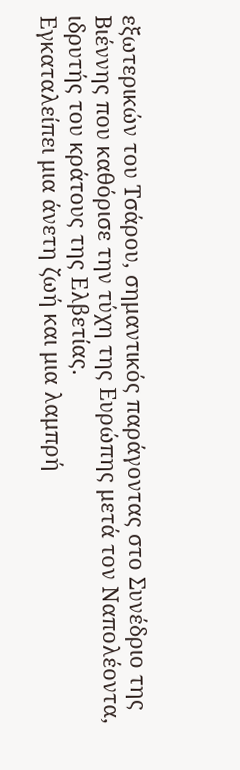εξωτερικών του Τσάρου, σημαντικός παράγοντας στο Συνέδριο της Βιέννης που καθόρισε την τύχη της Ευρώπης μετά τον Ναπολέοντα, ιδρυτής του κράτους της Ελβετίας.
Εγκαταλείπει μια άνετη ζωή και μια λαμπρή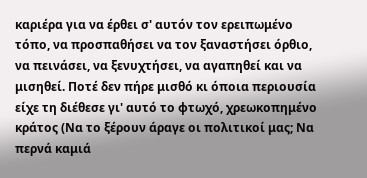καριέρα για να έρθει σ' αυτόν τον ερειπωμένο τόπο, να προσπαθήσει να τον ξαναστήσει όρθιο, να πεινάσει, να ξενυχτήσει, να αγαπηθεί και να μισηθεί. Ποτέ δεν πήρε μισθό κι όποια περιουσία είχε τη διέθεσε γι' αυτό το φτωχό, χρεωκοπημένο κράτος (Να το ξέρουν άραγε οι πολιτικοί μας; Να περνά καμιά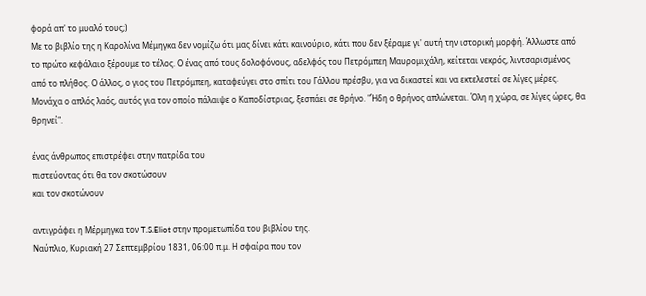φορά απ' το μυαλό τους;)
Με το βιβλίο της η Καρολίνα Μέμηγκα δεν νομίζω ότι μας δίνει κάτι καινούριο, κάτι που δεν ξέραμε γι' αυτή την ιστορική μορφή. Άλλωστε από το πρώτο κεφάλαιο ξέρουμε το τέλος. Ο ένας από τους δολοφόνους, αδελφός του Πετρόμπεη Μαυρομιχάλη, κείτεται νεκρός, λιντσαρισμένος από το πλήθος. Ο άλλος, ο γιος του Πετρόμπεη, καταφεύγει στο σπίτι του Γάλλου πρέσβυ, για να δικαστεί και να εκτελεστεί σε λίγες μέρες. Μονάχα ο απλός λαός, αυτός για τον οποίο πάλαιψε ο Καποδίστριας, ξεσπάει σε θρήνο. "Ήδη ο θρήνος απλώνεται. Όλη η χώρα, σε λίγες ώρες, θα θρηνεί".

ένας άνθρωπος επιστρέφει στην πατρίδα του
πιστεύοντας ότι θα τον σκοτώσουν
και τον σκοτώνουν

αντιγράφει η Μέρμηγκα τον T.S.Eliot στην προμετωπίδα του βιβλίου της.
Ναύπλιο, Κυριακή 27 Σεπτεμβρίου 1831, 06:00 π.μ. Η σφαίρα που τον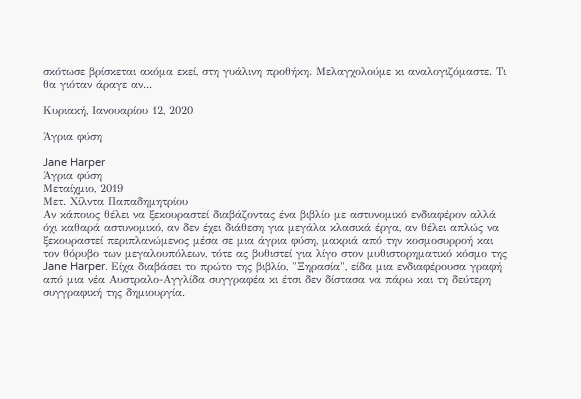σκότωσε βρίσκεται ακόμα εκεί, στη γυάλινη προθήκη. Μελαγχολούμε κι αναλογιζόμαστε. Τι θα γιόταν άραγε αν...

Κυριακή, Ιανουαρίου 12, 2020

Άγρια φύση

Jane Harper
Άγρια φύση
Μεταίχμιο, 2019
Μετ. Χίλντα Παπαδημητρίου
Αν κάποιος θέλει να ξεκουραστεί διαβάζοντας ένα βιβλίο με αστυνομικό ενδιαφέρον αλλά όχι καθαρά αστυνομικό, αν δεν έχει διάθεση για μεγάλα κλασικά έργα, αν θέλει απλώς να ξεκουραστεί περιπλανώμενος μέσα σε μια άγρια φύση, μακριά από την κοσμοσυρροή και τον θόρυβο των μεγαλουπόλεων, τότε ας βυθιστεί για λίγο στον μυθιστορηματικό κόσμο της Jane Harper. Είχα διαβάσει το πρώτο της βιβλίο, "Ξηρασία", είδα μια ενδιαφέρουσα γραφή από μια νέα Αυστραλο-Αγγλίδα συγγραφέα κι έτσι δεν δίστασα να πάρω και τη δεύτερη συγγραφική της δημιουργία.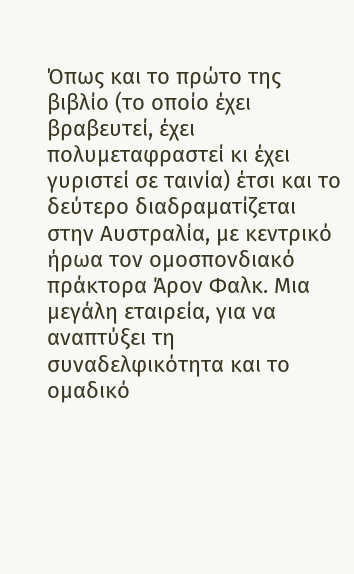Όπως και το πρώτο της βιβλίο (το οποίο έχει βραβευτεί, έχει πολυμεταφραστεί κι έχει γυριστεί σε ταινία) έτσι και το δεύτερο διαδραματίζεται στην Αυστραλία, με κεντρικό ήρωα τον ομοσπονδιακό πράκτορα Άρον Φαλκ. Μια μεγάλη εταιρεία, για να αναπτύξει τη συναδελφικότητα και το ομαδικό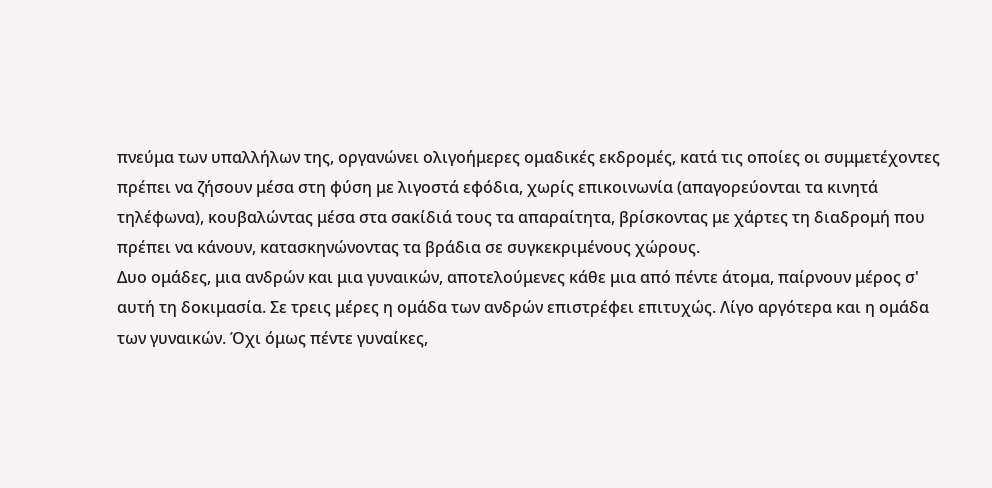πνεύμα των υπαλλήλων της, οργανώνει ολιγοήμερες ομαδικές εκδρομές, κατά τις οποίες οι συμμετέχοντες πρέπει να ζήσουν μέσα στη φύση με λιγοστά εφόδια, χωρίς επικοινωνία (απαγορεύονται τα κινητά τηλέφωνα), κουβαλώντας μέσα στα σακίδιά τους τα απαραίτητα, βρίσκοντας με χάρτες τη διαδρομή που πρέπει να κάνουν, κατασκηνώνοντας τα βράδια σε συγκεκριμένους χώρους.
Δυο ομάδες, μια ανδρών και μια γυναικών, αποτελούμενες κάθε μια από πέντε άτομα, παίρνουν μέρος σ' αυτή τη δοκιμασία. Σε τρεις μέρες η ομάδα των ανδρών επιστρέφει επιτυχώς. Λίγο αργότερα και η ομάδα των γυναικών. Όχι όμως πέντε γυναίκες,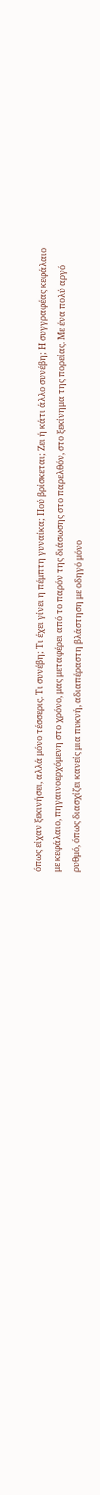όπως είχαν ξεκινήσει, αλλά μόνο τέσσερις. Τι συνέβη; Τι έχει γίνει η πέμπτη γυναίκα; Πού βρίσκεται; Ζει ή κάτι άλλο συνέβη; Η συγγραφέας κεφάλαιο με κεφάλαιο, πηγαινοερχόμενη στο χρόνο, μας μεταφέρει από το παρόν της διάσωσης στο παρελθόν, στο ξεκίνημα της πορείας. Με ένα πολύ αργό ρυθμό, όπως διασχίζει κανείς μια πυκνή, αδιαπέραστη βλάστηση με οδηγό μόνο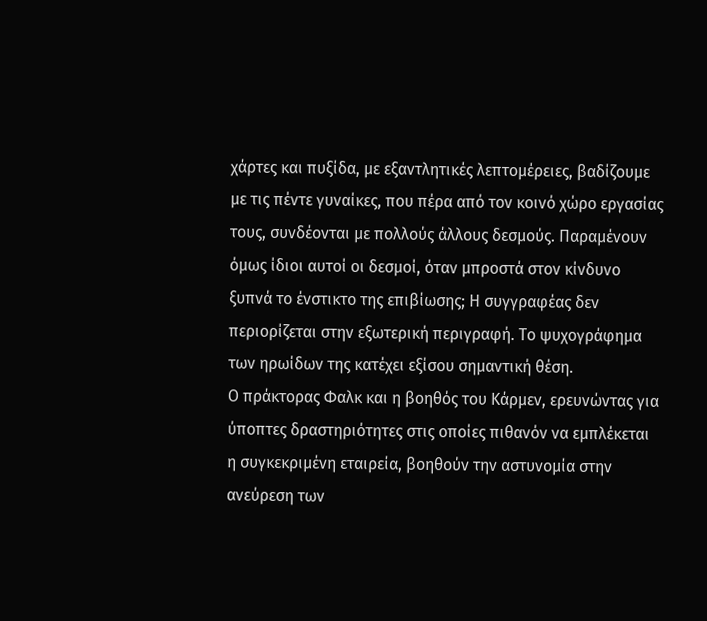χάρτες και πυξίδα, με εξαντλητικές λεπτομέρειες, βαδίζουμε με τις πέντε γυναίκες, που πέρα από τον κοινό χώρο εργασίας τους, συνδέονται με πολλούς άλλους δεσμούς. Παραμένουν όμως ίδιοι αυτοί οι δεσμοί, όταν μπροστά στον κίνδυνο ξυπνά το ένστικτο της επιβίωσης; Η συγγραφέας δεν περιορίζεται στην εξωτερική περιγραφή. Το ψυχογράφημα των ηρωίδων της κατέχει εξίσου σημαντική θέση.
Ο πράκτορας Φαλκ και η βοηθός του Κάρμεν, ερευνώντας για ύποπτες δραστηριότητες στις οποίες πιθανόν να εμπλέκεται η συγκεκριμένη εταιρεία, βοηθούν την αστυνομία στην ανεύρεση των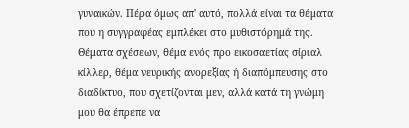γυναικών. Πέρα όμως απ' αυτό, πολλά είναι τα θέματα που η συγγραφέας εμπλέκει στο μυθιστόρημά της. Θέματα σχέσεων, θέμα ενός προ εικοσαετίας σίριαλ κίλλερ, θέμα νευρικής ανορεξίας ή διαπόμπευσης στο διαδίκτυο, που σχετίζονται μεν, αλλά κατά τη γνώμη μου θα έπρεπε να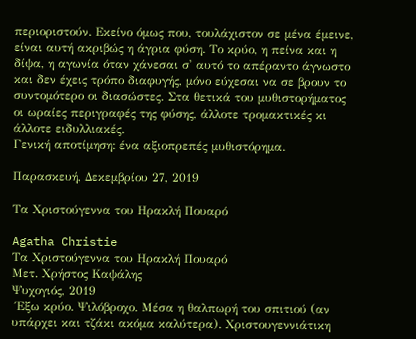περιοριστούν. Εκείνο όμως που, τουλάχιστον σε μένα έμεινε, είναι αυτή ακριβώς η άγρια φύση. Το κρύο, η πείνα και η δίψα, η αγωνία όταν χάνεσαι σ' αυτό το απέραντο άγνωστο και δεν έχεις τρόπο διαφυγής, μόνο εύχεσαι να σε βρουν το συντομότερο οι διασώστες. Στα θετικά του μυθιστορήματος οι ωραίες περιγραφές της φύσης, άλλοτε τρομακτικές κι άλλοτε ειδυλλιακές.
Γενική αποτίμηση: ένα αξιοπρεπές μυθιστόρημα.

Παρασκευή, Δεκεμβρίου 27, 2019

Τα Χριστούγεννα του Ηρακλή Πουαρό

Agatha Christie
Τα Χριστούγεννα του Ηρακλή Πουαρό
Μετ. Χρήστος Καψάλης
Ψυχογιός, 2019
 Έξω κρύο. Ψιλόβροχο. Μέσα η θαλπωρή του σπιτιού (αν υπάρχει και τζάκι ακόμα καλύτερα). Χριστουγεννιάτικη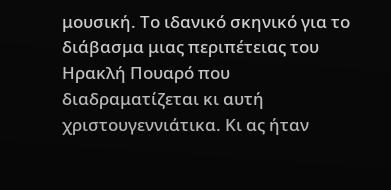μουσική. Το ιδανικό σκηνικό για το διάβασμα μιας περιπέτειας του Ηρακλή Πουαρό που διαδραματίζεται κι αυτή χριστουγεννιάτικα. Κι ας ήταν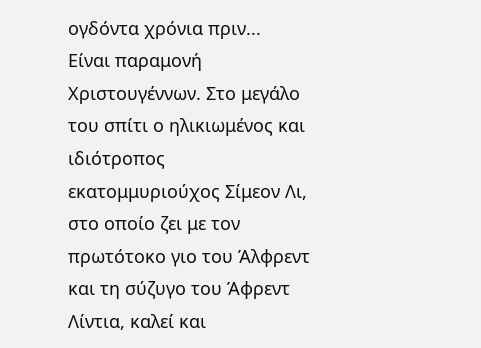ογδόντα χρόνια πριν...
Είναι παραμονή Χριστουγέννων. Στο μεγάλο του σπίτι ο ηλικιωμένος και ιδιότροπος εκατομμυριούχος Σίμεον Λι, στο οποίο ζει με τον πρωτότοκο γιο του Άλφρεντ και τη σύζυγο του Άφρεντ Λίντια, καλεί και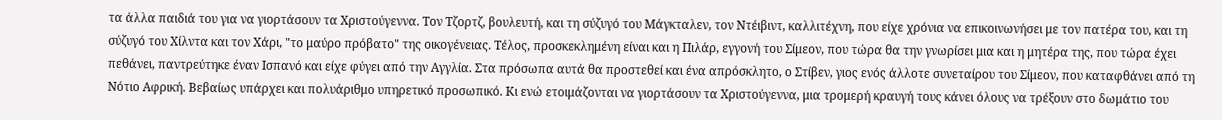τα άλλα παιδιά του για να γιορτάσουν τα Χριστούγεννα. Τον Τζορτζ, βουλευτή, και τη σύζυγό του Μάγκταλεν, τον Ντέιβιντ, καλλιτέχνη, που είχε χρόνια να επικοινωνήσει με τον πατέρα του, και τη σύζυγό του Χίλντα και τον Χάρι, "το μαύρο πρόβατο" της οικογένειας. Τέλος, προσκεκλημένη είναι και η Πιλάρ, εγγονή του Σίμεον, που τώρα θα την γνωρίσει μια και η μητέρα της, που τώρα έχει πεθάνει, παντρεύτηκε έναν Ισπανό και είχε φύγει από την Αγγλία. Στα πρόσωπα αυτά θα προστεθεί και ένα απρόσκλητο, ο Στίβεν, γιος ενός άλλοτε συνεταίρου του Σίμεον, που καταφθάνει από τη Νότιο Αφρική. Βεβαίως υπάρχει και πολυάριθμο υπηρετικό προσωπικό. Κι ενώ ετοιμάζονται να γιορτάσουν τα Χριστούγεννα, μια τρομερή κραυγή τους κάνει όλους να τρέξουν στο δωμάτιο του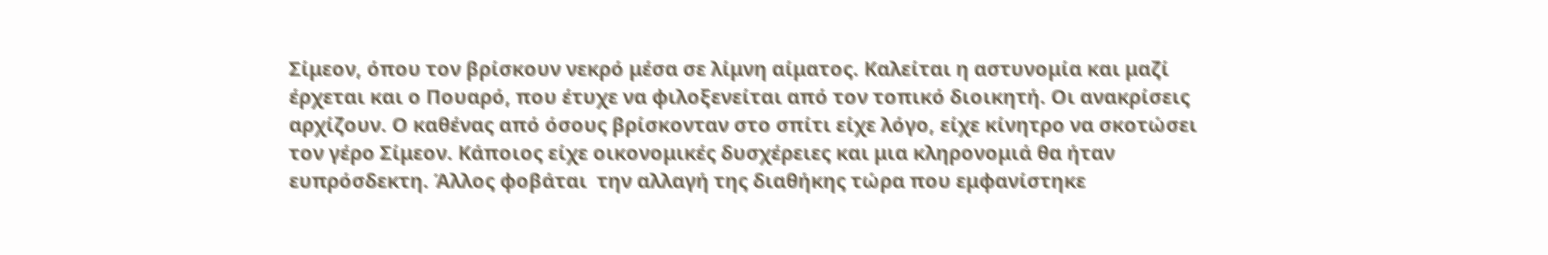Σίμεον, όπου τον βρίσκουν νεκρό μέσα σε λίμνη αίματος. Καλείται η αστυνομία και μαζί έρχεται και ο Πουαρό, που έτυχε να φιλοξενείται από τον τοπικό διοικητή. Οι ανακρίσεις αρχίζουν. Ο καθένας από όσους βρίσκονταν στο σπίτι είχε λόγο, είχε κίνητρο να σκοτώσει τον γέρο Σίμεον. Κάποιος είχε οικονομικές δυσχέρειες και μια κληρονομιά θα ήταν ευπρόσδεκτη. Άλλος φοβάται  την αλλαγή της διαθήκης τώρα που εμφανίστηκε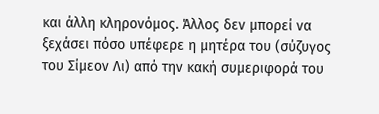και άλλη κληρονόμος. Άλλος δεν μπορεί να ξεχάσει πόσο υπέφερε η μητέρα του (σύζυγος του Σίμεον Λι) από την κακή συμεριφορά του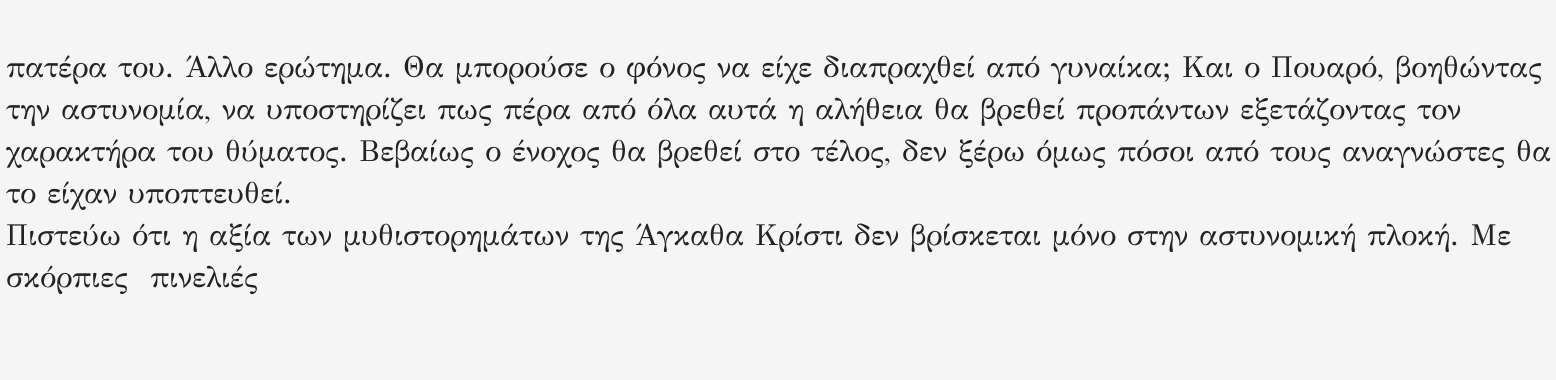πατέρα του. Άλλο ερώτημα. Θα μπορούσε ο φόνος να είχε διαπραχθεί από γυναίκα; Και ο Πουαρό, βοηθώντας την αστυνομία, να υποστηρίζει πως πέρα από όλα αυτά η αλήθεια θα βρεθεί προπάντων εξετάζοντας τον χαρακτήρα του θύματος. Βεβαίως ο ένοχος θα βρεθεί στο τέλος, δεν ξέρω όμως πόσοι από τους αναγνώστες θα το είχαν υποπτευθεί.
Πιστεύω ότι η αξία των μυθιστορημάτων της Άγκαθα Κρίστι δεν βρίσκεται μόνο στην αστυνομική πλοκή. Με σκόρπιες  πινελιές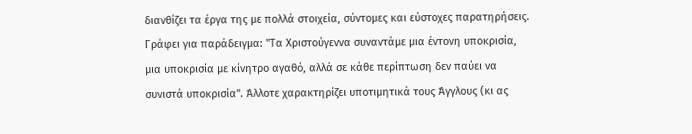διανθίζει τα έργα της με πολλά στοιχεία, σύντομες και εύστοχες παρατηρήσεις. Γράφει για παράδειγμα: "Τα Χριστούγεννα συναντάμε μια έντονη υποκρισία, μια υποκρισία με κίνητρο αγαθό, αλλά σε κάθε περίπτωση δεν παύει να συνιστά υποκρισία". Άλλοτε χαρακτηρίζει υποτιμητικά τους Άγγλους (κι ας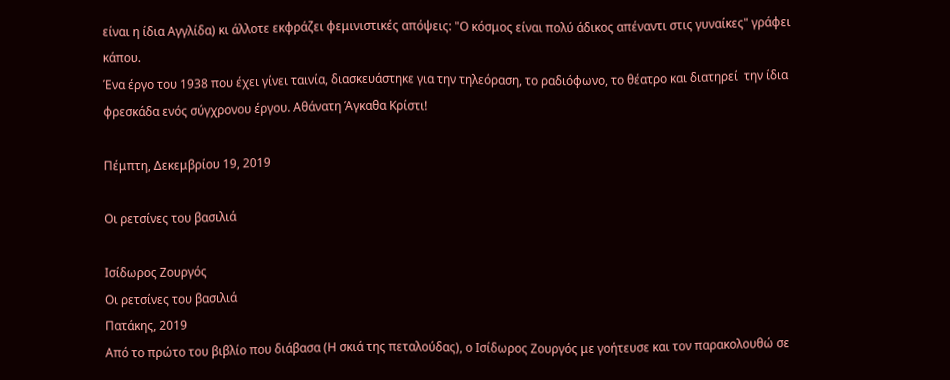είναι η ίδια Αγγλίδα) κι άλλοτε εκφράζει φεμινιστικές απόψεις: "Ο κόσμος είναι πολύ άδικος απέναντι στις γυναίκες" γράφει κάπου.
Ένα έργο του 1938 που έχει γίνει ταινία, διασκευάστηκε για την τηλεόραση, το ραδιόφωνο, το θέατρο και διατηρεί  την ίδια φρεσκάδα ενός σύγχρονου έργου. Αθάνατη Άγκαθα Κρίστι!

Πέμπτη, Δεκεμβρίου 19, 2019

Οι ρετσίνες του βασιλιά

Ισίδωρος Ζουργός
Οι ρετσίνες του βασιλιά
Πατάκης, 2019
Από το πρώτο του βιβλίο που διάβασα (Η σκιά της πεταλούδας), ο Ισίδωρος Ζουργός με γοήτευσε και τον παρακολουθώ σε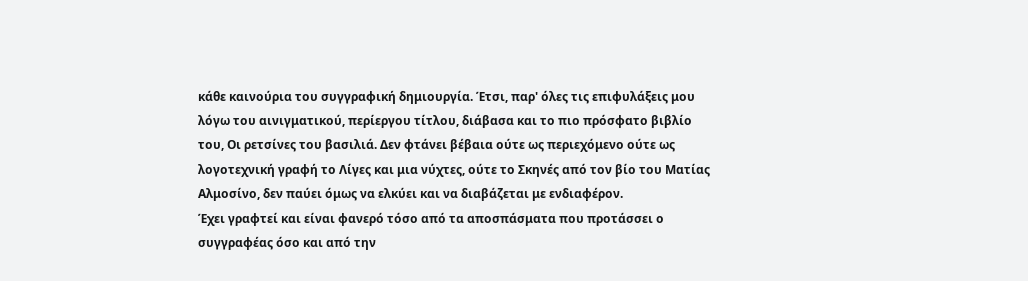κάθε καινούρια του συγγραφική δημιουργία. Έτσι, παρ' όλες τις επιφυλάξεις μου λόγω του αινιγματικού, περίεργου τίτλου, διάβασα και το πιο πρόσφατο βιβλίο του, Οι ρετσίνες του βασιλιά. Δεν φτάνει βέβαια ούτε ως περιεχόμενο ούτε ως λογοτεχνική γραφή το Λίγες και μια νύχτες, ούτε το Σκηνές από τον βίο του Ματίας Αλμοσίνο, δεν παύει όμως να ελκύει και να διαβάζεται με ενδιαφέρον.
Έχει γραφτεί και είναι φανερό τόσο από τα αποσπάσματα που προτάσσει ο συγγραφέας όσο και από την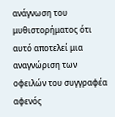ανάγνωση του μυθιστορήματος ότι αυτό αποτελεί μια αναγνώριση των οφειλών του συγγραφέα αφενός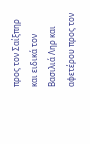προς τον Σαίξπηρ και ειδικά τον Βασιλιά Ληρ και αφετέρου προς τον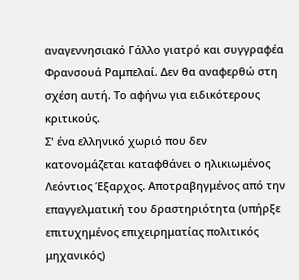αναγεννησιακό Γάλλο γιατρό και συγγραφέα Φρανσουά Ραμπελαί. Δεν θα αναφερθώ στη σχέση αυτή. Το αφήνω για ειδικότερους κριτικούς.
Σ' ένα ελληνικό χωριό που δεν κατονομάζεται καταφθάνει ο ηλικιωμένος Λεόντιος Έξαρχος. Αποτραβηγμένος από την επαγγελματική του δραστηριότητα (υπήρξε επιτυχημένος επιχειρηματίας πολιτικός μηχανικός)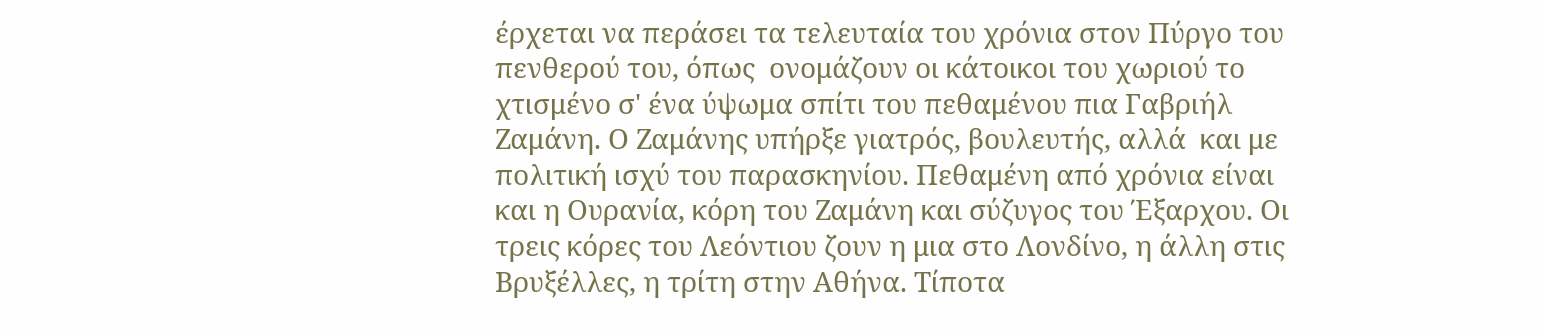έρχεται να περάσει τα τελευταία του χρόνια στον Πύργο του πενθερού του, όπως  ονομάζουν οι κάτοικοι του χωριού το χτισμένο σ' ένα ύψωμα σπίτι του πεθαμένου πια Γαβριήλ Ζαμάνη. Ο Ζαμάνης υπήρξε γιατρός, βουλευτής, αλλά  και με πολιτική ισχύ του παρασκηνίου. Πεθαμένη από χρόνια είναι και η Ουρανία, κόρη του Ζαμάνη και σύζυγος του Έξαρχου. Οι τρεις κόρες του Λεόντιου ζουν η μια στο Λονδίνο, η άλλη στις Βρυξέλλες, η τρίτη στην Αθήνα. Τίποτα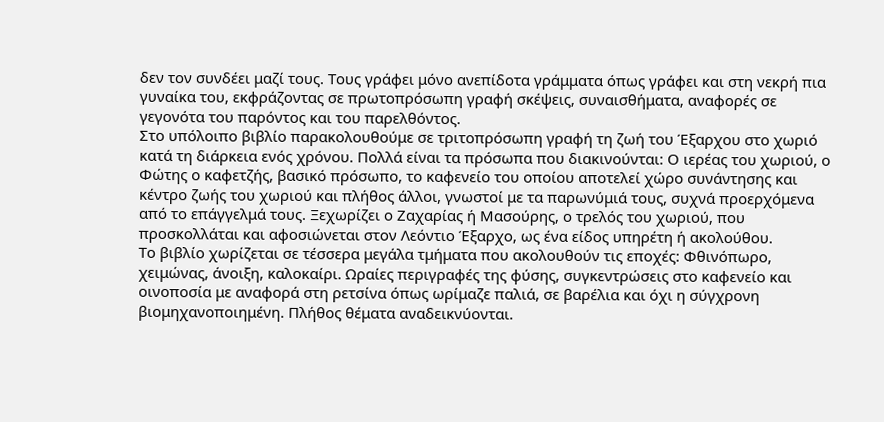δεν τον συνδέει μαζί τους. Τους γράφει μόνο ανεπίδοτα γράμματα όπως γράφει και στη νεκρή πια γυναίκα του, εκφράζοντας σε πρωτοπρόσωπη γραφή σκέψεις, συναισθήματα, αναφορές σε γεγονότα του παρόντος και του παρελθόντος.
Στο υπόλοιπο βιβλίο παρακολουθούμε σε τριτοπρόσωπη γραφή τη ζωή του Έξαρχου στο χωριό κατά τη διάρκεια ενός χρόνου. Πολλά είναι τα πρόσωπα που διακινούνται: Ο ιερέας του χωριού, ο Φώτης ο καφετζής, βασικό πρόσωπο, το καφενείο του οποίου αποτελεί χώρο συνάντησης και κέντρο ζωής του χωριού και πλήθος άλλοι, γνωστοί με τα παρωνύμιά τους, συχνά προερχόμενα από το επάγγελμά τους. Ξεχωρίζει ο Ζαχαρίας ή Μασούρης, ο τρελός του χωριού, που προσκολλάται και αφοσιώνεται στον Λεόντιο Έξαρχο, ως ένα είδος υπηρέτη ή ακολούθου.
Το βιβλίο χωρίζεται σε τέσσερα μεγάλα τμήματα που ακολουθούν τις εποχές: Φθινόπωρο, χειμώνας, άνοιξη, καλοκαίρι. Ωραίες περιγραφές της φύσης, συγκεντρώσεις στο καφενείο και οινοποσία με αναφορά στη ρετσίνα όπως ωρίμαζε παλιά, σε βαρέλια και όχι η σύγχρονη βιομηχανοποιημένη. Πλήθος θέματα αναδεικνύονται.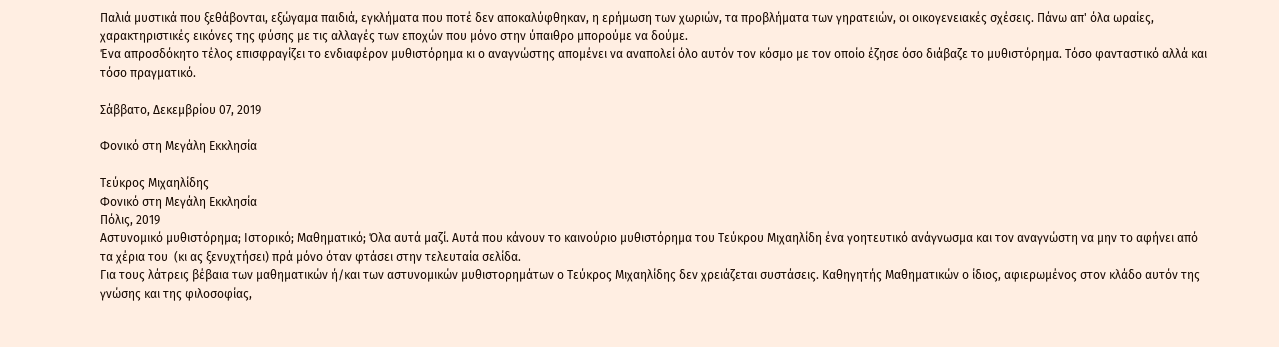Παλιά μυστικά που ξεθάβονται, εξώγαμα παιδιά, εγκλήματα που ποτέ δεν αποκαλύφθηκαν, η ερήμωση των χωριών, τα προβλήματα των γηρατειών, οι οικογενειακές σχέσεις. Πάνω απ' όλα ωραίες, χαρακτηριστικές εικόνες της φύσης με τις αλλαγές των εποχών που μόνο στην ύπαιθρο μπορούμε να δούμε.
Ένα απροσδόκητο τέλος επισφραγίζει το ενδιαφέρον μυθιστόρημα κι ο αναγνώστης απομένει να αναπολεί όλο αυτόν τον κόσμο με τον οποίο έζησε όσο διάβαζε το μυθιστόρημα. Τόσο φανταστικό αλλά και τόσο πραγματικό.

Σάββατο, Δεκεμβρίου 07, 2019

Φονικό στη Μεγάλη Εκκλησία

Τεύκρος Μιχαηλίδης
Φονικό στη Μεγάλη Εκκλησία
Πόλις, 2019
Αστυνομικό μυθιστόρημα; Ιστορικό; Μαθηματικό; Όλα αυτά μαζί. Αυτά που κάνουν το καινούριο μυθιστόρημα του Τεύκρου Μιχαηλίδη ένα γοητευτικό ανάγνωσμα και τον αναγνώστη να μην το αφήνει από τα χέρια του  (κι ας ξενυχτήσει) πρά μόνο όταν φτάσει στην τελευταία σελίδα.
Για τους λάτρεις βέβαια των μαθηματικών ή/και των αστυνομικών μυθιστορημάτων ο Τεύκρος Μιχαηλίδης δεν χρειάζεται συστάσεις. Καθηγητής Μαθηματικών ο ίδιος, αφιερωμένος στον κλάδο αυτόν της γνώσης και της φιλοσοφίας,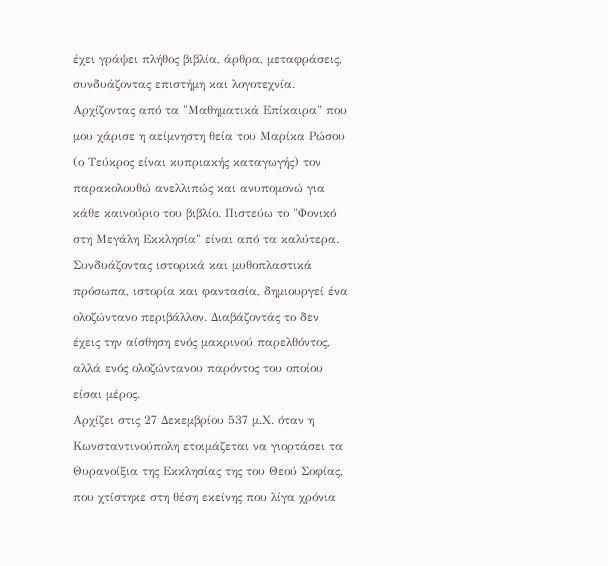έχει γράψει πλήθος βιβλία, άρθρα, μεταφράσεις, συνδυάζοντας επιστήμη και λογοτεχνία.
Αρχίζοντας από τα "Μαθηματικά Επίκαιρα" που μου χάρισε η αείμνηστη θεία του Μαρίκα Ρώσου (ο Τεύκρος είναι κυπριακής καταγωγής) τον παρακολουθώ ανελλιπώς και ανυπομονώ για κάθε καινούριο του βιβλίο. Πιστεύω το "Φονικό στη Μεγάλη Εκκλησία" είναι από τα καλύτερα. Συνδυάζοντας ιστορικά και μυθοπλαστικά πρόσωπα, ιστορία και φαντασία, δημιουργεί ένα ολοζώντανο περιβάλλον. Διαβάζοντάς το δεν έχεις την αίσθηση ενός μακρινού παρελθόντος, αλλά ενός ολοζώντανου παρόντος του οποίου είσαι μέρος.
Αρχίζει στις 27 Δεκεμβρίου 537 μ.Χ. όταν η Κωνσταντινούπολη ετοιμάζεται να γιορτάσει τα Θυρανοίξια της Εκκλησίας της του Θεού Σοφίας, που χτίστηκε στη θέση εκείνης που λίγα χρόνια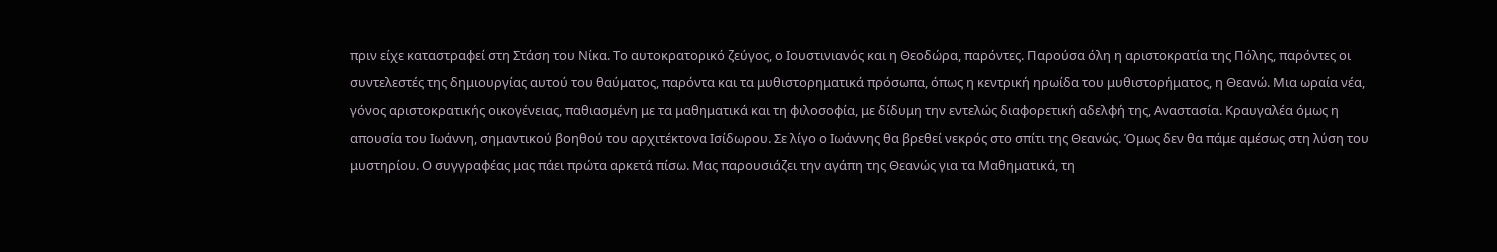πριν είχε καταστραφεί στη Στάση του Νίκα. Το αυτοκρατορικό ζεύγος, ο Ιουστινιανός και η Θεοδώρα, παρόντες. Παρούσα όλη η αριστοκρατία της Πόλης, παρόντες οι συντελεστές της δημιουργίας αυτού του θαύματος, παρόντα και τα μυθιστορηματικά πρόσωπα, όπως η κεντρική ηρωίδα του μυθιστορήματος, η Θεανώ. Μια ωραία νέα, γόνος αριστοκρατικής οικογένειας, παθιασμένη με τα μαθηματικά και τη φιλοσοφία, με δίδυμη την εντελώς διαφορετική αδελφή της, Αναστασία. Κραυγαλέα όμως η απουσία του Ιωάννη, σημαντικού βοηθού του αρχιτέκτονα Ισίδωρου. Σε λίγο ο Ιωάννης θα βρεθεί νεκρός στο σπίτι της Θεανώς. Όμως δεν θα πάμε αμέσως στη λύση του μυστηρίου. Ο συγγραφέας μας πάει πρώτα αρκετά πίσω. Μας παρουσιάζει την αγάπη της Θεανώς για τα Μαθηματικά, τη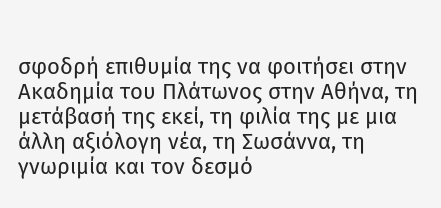σφοδρή επιθυμία της να φοιτήσει στην Ακαδημία του Πλάτωνος στην Αθήνα, τη μετάβασή της εκεί, τη φιλία της με μια άλλη αξιόλογη νέα, τη Σωσάννα, τη γνωριμία και τον δεσμό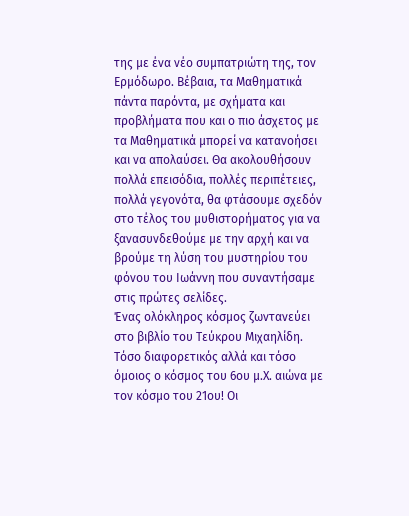της με ένα νέο συμπατριώτη της, τον Ερμόδωρο. Βέβαια, τα Μαθηματικά πάντα παρόντα, με σχήματα και προβλήματα που και ο πιο άσχετος με τα Μαθηματικά μπορεί να κατανοήσει και να απολαύσει. Θα ακολουθήσουν πολλά επεισόδια, πολλές περιπέτειες, πολλά γεγονότα, θα φτάσουμε σχεδόν στο τέλος του μυθιστορήματος για να ξανασυνδεθούμε με την αρχή και να βρούμε τη λύση του μυστηρίου του φόνου του Ιωάννη που συναντήσαμε στις πρώτες σελίδες.
Ένας ολόκληρος κόσμος ζωντανεύει στο βιβλίο του Τεύκρου Μιχαηλίδη. Τόσο διαφορετικός αλλά και τόσο όμοιος ο κόσμος του 6ου μ.Χ. αιώνα με τον κόσμο του 21ου! Οι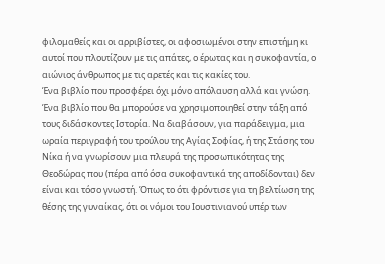φιλομαθείς και οι αρριβίστες, οι αφοσιωμένοι στην επιστήμη κι αυτοί που πλουτίζουν με τις απάτες, ο έρωτας και η συκοφαντία, ο αιώνιος άνθρωπος με τις αρετές και τις κακίες του.
Ένα βιβλίο που προσφέρει όχι μόνο απόλαυση αλλά και γνώση. Ένα βιβλίο που θα μπορούσε να χρησιμοποιηθεί στην τάξη από τους διδάσκοντες Ιστορία. Να διαβάσουν, για παράδειγμα, μια ωραία περιγραφή του τρούλου της Αγίας Σοφίας, ή της Στάσης του Νίκα ή να γνωρίσουν μια πλευρά της προσωπικότητας της Θεοδώρας που (πέρα από όσα συκοφαντικά της αποδίδονται) δεν είναι και τόσο γνωστή. Όπως το ότι φρόντισε για τη βελτίωση της θέσης της γυναίκας, ότι οι νόμοι του Ιουστινιανού υπέρ των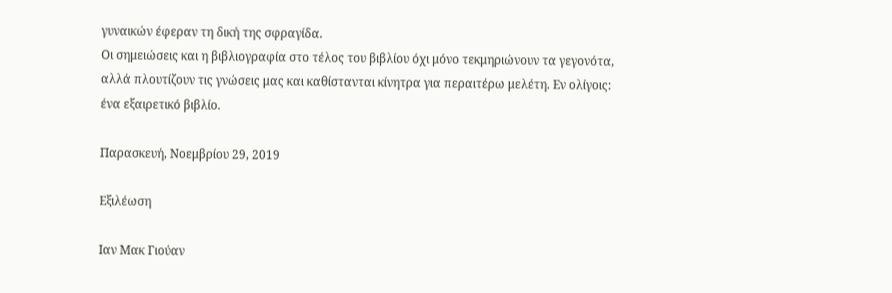γυναικών έφεραν τη δική της σφραγίδα.
Οι σημειώσεις και η βιβλιογραφία στο τέλος του βιβλίου όχι μόνο τεκμηριώνουν τα γεγονότα, αλλά πλουτίζουν τις γνώσεις μας και καθίστανται κίνητρα για περαιτέρω μελέτη. Εν ολίγοις: ένα εξαιρετικό βιβλίο.

Παρασκευή, Νοεμβρίου 29, 2019

Εξιλέωση

Ιαν Μακ Γιούαν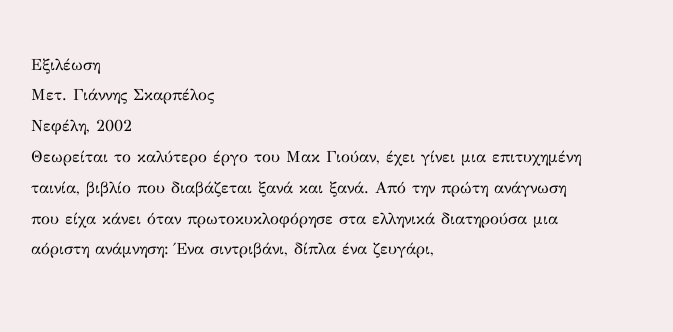Εξιλέωση
Μετ. Γιάννης Σκαρπέλος
Νεφέλη, 2002
Θεωρείται το καλύτερο έργο του Μακ Γιούαν, έχει γίνει μια επιτυχημένη ταινία, βιβλίο που διαβάζεται ξανά και ξανά. Από την πρώτη ανάγνωση που είχα κάνει όταν πρωτοκυκλοφόρησε στα ελληνικά διατηρούσα μια αόριστη ανάμνηση: Ένα σιντριβάνι, δίπλα ένα ζευγάρι,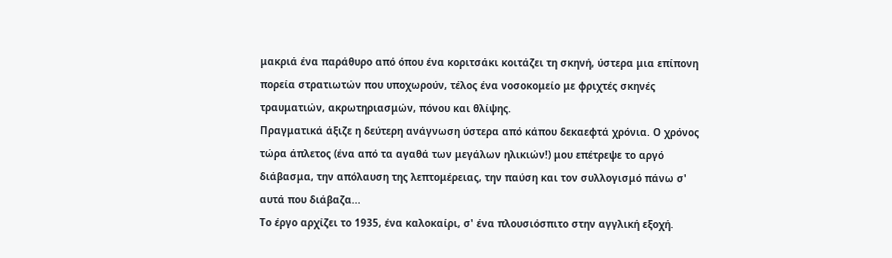μακριά ένα παράθυρο από όπου ένα κοριτσάκι κοιτάζει τη σκηνή, ύστερα μια επίπονη πορεία στρατιωτών που υποχωρούν, τέλος ένα νοσοκομείο με φριχτές σκηνές τραυματιών, ακρωτηριασμών, πόνου και θλίψης.
Πραγματικά άξιζε η δεύτερη ανάγνωση ύστερα από κάπου δεκαεφτά χρόνια. Ο χρόνος τώρα άπλετος (ένα από τα αγαθά των μεγάλων ηλικιών!) μου επέτρεψε το αργό διάβασμα, την απόλαυση της λεπτομέρειας, την παύση και τον συλλογισμό πάνω σ' αυτά που διάβαζα...
Το έργο αρχίζει το 1935, ένα καλοκαίρι, σ' ένα πλουσιόσπιτο στην αγγλική εξοχή.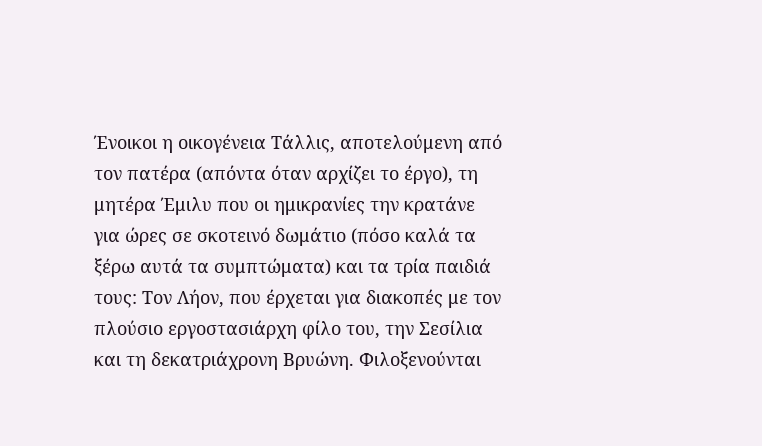Ένοικοι η οικογένεια Τάλλις, αποτελούμενη από τον πατέρα (απόντα όταν αρχίζει το έργο), τη μητέρα Έμιλυ που οι ημικρανίες την κρατάνε για ώρες σε σκοτεινό δωμάτιο (πόσο καλά τα ξέρω αυτά τα συμπτώματα) και τα τρία παιδιά τους: Τον Λήον, που έρχεται για διακοπές με τον πλούσιο εργοστασιάρχη φίλο του, την Σεσίλια και τη δεκατριάχρονη Βρυώνη. Φιλοξενούνται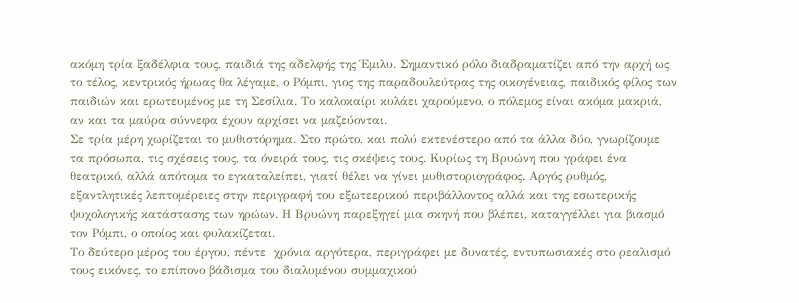ακόμη τρία ξαδέλφια τους, παιδιά της αδελφής της Έμιλυ. Σημαντικό ρόλο διαδραματίζει από την αρχή ως το τέλος, κεντρικός ήρωας θα λέγαμε, ο Ρόμπι, γιος της παραδουλεύτρας της οικογένειας, παιδικός φίλος των παιδιών και ερωτευμένος με τη Σεσίλια. Το καλοκαίρι κυλάει χαρούμενο, ο πόλεμος είναι ακόμα μακριά, αν και τα μαύρα σύννεφα έχουν αρχίσει να μαζεύονται.
Σε τρία μέρη χωρίζεται το μυθιστόρημα. Στο πρώτο, και πολύ εκτενέστερο από τα άλλα δύο, γνωρίζουμε τα πρόσωπα, τις σχέσεις τους, τα όνειρά τους, τις σκέψεις τους. Κυρίως τη Βρυώνη που γράφει ένα θεατρικό, αλλά απότομα το εγκαταλείπει, γιατί θέλει να γίνει μυθιστοριογράφος. Αργός ρυθμός, εξαντλητικές λεπτομέρειες στην περιγραφή του εξωτεερικού περιβάλλοντος αλλά και της εσωτερικής ψυχολογικής κατάστασης των ηρώων. Η Βρυώνη παρεξηγεί μια σκηνή που βλέπει, καταγγέλλει για βιασμό τον Ρόμπι, ο οποίος και φυλακίζεται.
Το δεύτερο μέρος του έργου, πέντε  χρόνια αργότερα, περιγράφει με δυνατές, εντυπωσιακές στο ρεαλισμό τους εικόνες, το επίπονο βάδισμα του διαλυμένου συμμαχικού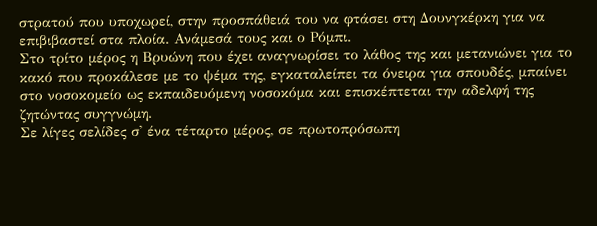στρατού που υποχωρεί, στην προσπάθειά του να φτάσει στη Δουνγκέρκη για να επιβιβαστεί στα πλοία. Ανάμεσά τους και ο Ρόμπι.
Στο τρίτο μέρος η Βρυώνη που έχει αναγνωρίσει το λάθος της και μετανιώνει για το κακό που προκάλεσε με το ψέμα της, εγκαταλείπει τα όνειρα για σπουδές, μπαίνει στο νοσοκομείο ως εκπαιδευόμενη νοσοκόμα και επισκέπτεται την αδελφή της ζητώντας συγγνώμη.
Σε λίγες σελίδες σ' ένα τέταρτο μέρος, σε πρωτοπρόσωπη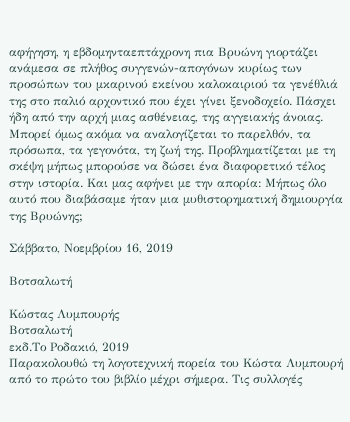αφήγηση, η εβδομηνταεπτάχρονη πια Βρυώνη γιορτάζει ανάμεσα σε πλήθος συγγενών-απογόνων κυρίως των προσώπων του μκαρινού εκείνου καλοκαιριού τα γενέθλιά της στο παλιό αρχοντικό που έχει γίνει ξενοδοχείο. Πάσχει ήδη από την αρχή μιας ασθένειας, της αγγειακής άνοιας. Μπορεί όμως ακόμα να αναλογίζεται το παρελθόν, τα πρόσωπα, τα γεγονότα, τη ζωή της. Προβληματίζεται με τη σκέψη μήπως μπορούσε να δώσει ένα διαφορετικό τέλος στην ιστορία. Και μας αφήνει με την απορία: Μήπως όλο αυτό που διαβάσαμε ήταν μια μυθιστορηματική δημιουργία της Βρυώνης;

Σάββατο, Νοεμβρίου 16, 2019

Βοτσαλωτή

Κώστας Λυμπουρής
Βοτσαλωτή
εκδ.Το Ροδακιό, 2019
Παρακολουθώ τη λογοτεχνική πορεία του Κώστα Λυμπουρή από το πρώτο του βιβλίο μέχρι σήμερα. Τις συλλογές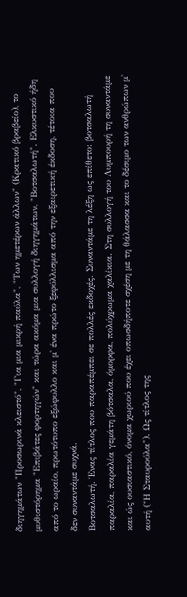διηγημάτων "Προσωρινά κλειστό", "Για μια μικρή παύλα", "Των ημετέρων άλλων" (Κρατικό βραβείο), το μυθιστόρημα "Επιβάτες φορτηγών" και τώρα ακόμα μια συλλογή διηγημάτων, "Βοτσαλωτή". Ελκυστικό ήδη από το ωραίο, πρωτότυπο εξώφυλλο και μ' ένα πρώτο ξεφύλλισμα από την εξαιρετική έκδοση, τέτοια που δεν συναντάμε συχνά.
Βοτσαλωτή. Ένας τίτλος που παραπέμπει σε πολλές εκδοχές. Συναντάμε τη λέξη ως επίθετο: βοτσαλωτή παραλία, παραλία γεμάτη βότσαλα, όμορφα, πολύχρωμα χαλίκια. Στη συλλογή του Λυμπουρή τη συναντάμε και ώς ουσιαστικό, όνομα χωριού που έχει οπωσδήποτε σχέση με τη θάλασσα και το δέσιμο των ανθρώπων μ' αυτή ("Η Σταυρούλα"). Ως τίτλος της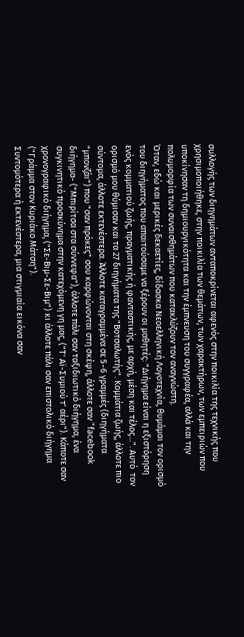συλλογής των διηγημάτων ανταποκρίνεται αφενός στην ποικιλία της τεχνικής που χρησιμοποιήθηκε, στην ποικιλία των θεμάτων, των χαρακτήρων, των εμπειριών που υποκίνησαν τη δημιουργικότητα και την έμπνευση του συγγραφέα, αλλά και την πολυμορφία των συναισθημάτων που κατακλύζουν τον αναγνώστη.
Όταν, εδώ και μερικές δεκαετίες, δίδασκα Νεοελληνική Λογοτεχνία, θυμάμαι τον ορισμό του διηγήματος που απαιτούσαμε να ξέρουν οι μαθητές: "Διήγημα είναι η εξιστόρηση ενός κομματιού ζωής, πραγματικής ή φανταστικής, με αρχή, μέση και τέλος...". Αυτό  τον ορισμό μου θύμισαν και τα 27 διηγήματα της "Βοτσαλωτής". Κομμάτια ζωής, άλλοτε πιο σύντομα, άλλοτε εκτενέστερα. Άλλοτε καταγραμμένα σε 5-6 γραμμές (διηγήματα "μπονζάι") που "σαν πρόκες" σου καρφώνονται στη σκέψη, άλλοτε σαν "facebook διήγημα- ("Μπιρίτσα στα σύννεφα"), άλλοτε πάλι σαν ταξιδιωτικό διήγημα, ένα συγκινητικό προσκύνημα στην κατεχόμενη γη μας, ("Τ' Αϊ-Συμιού τ' αέρι"). Κάποτε σαν χρονογραφικό διήγημα, ("Σε-Βιμ-Σε-Βιμ") κι άλλοτε πάλι σαν επιστολικό διήγημα ("Γράμμα στον Κυριάκο Μάτση").
Συντομότερα ή εκτενέστερα, μια στιγμιαία εικόνα σαν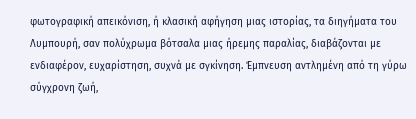φωτογραφική απεικόνιση, ή κλασική αφήγηση μιας ιστορίας, τα διηγήματα του Λυμπουρή, σαν πολύχρωμα βότσαλα μιας ήρεμης παραλίας, διαβάζονται με ενδιαφέρον, ευχαρίστηση, συχνά με σγκίνηση. Έμπνευση αντλημένη από τη γύρω σύγχρονη ζωή,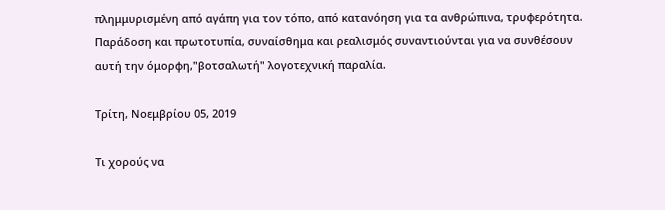πλημμυρισμένη από αγάπη για τον τόπο, από κατανόηση για τα ανθρώπινα, τρυφερότητα. Παράδοση και πρωτοτυπία, συναίσθημα και ρεαλισμός συναντιούνται για να συνθέσουν αυτή την όμορφη,"βοτσαλωτή" λογοτεχνική παραλία.

Τρίτη, Νοεμβρίου 05, 2019

Τι χορούς να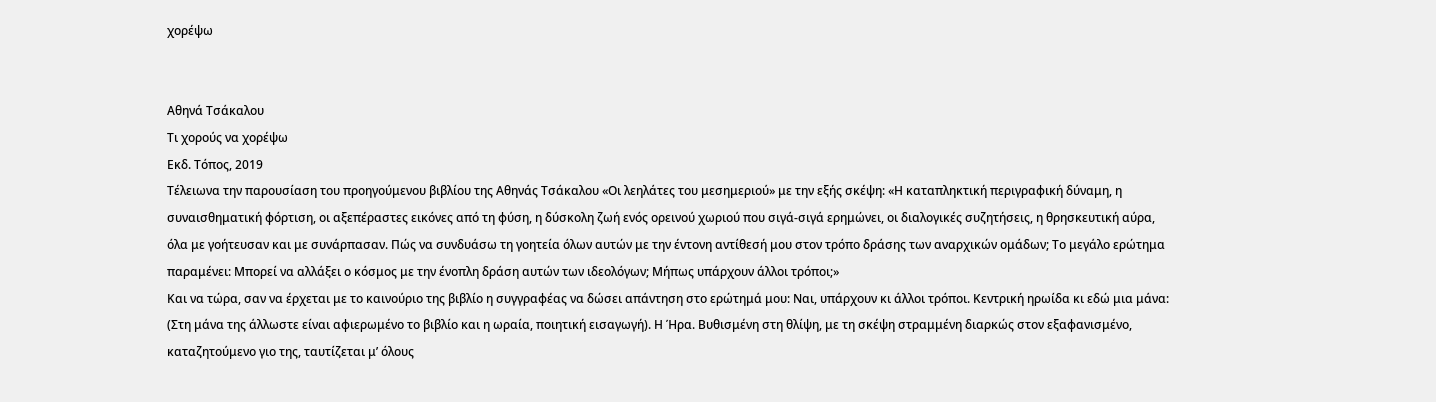χορέψω


Αθηνά Τσάκαλου
Τι χορούς να χορέψω
Εκδ. Τόπος, 2019
Τέλειωνα την παρουσίαση του προηγούμενου βιβλίου της Αθηνάς Τσάκαλου «Οι λεηλάτες του μεσημεριού» με την εξής σκέψη: «Η καταπληκτική περιγραφική δύναμη, η συναισθηματική φόρτιση, οι αξεπέραστες εικόνες από τη φύση, η δύσκολη ζωή ενός ορεινού χωριού που σιγά-σιγά ερημώνει, οι διαλογικές συζητήσεις, η θρησκευτική αύρα, όλα με γοήτευσαν και με συνάρπασαν. Πώς να συνδυάσω τη γοητεία όλων αυτών με την έντονη αντίθεσή μου στον τρόπο δράσης των αναρχικών ομάδων; Το μεγάλο ερώτημα παραμένει: Μπορεί να αλλάξει ο κόσμος με την ένοπλη δράση αυτών των ιδεολόγων; Μήπως υπάρχουν άλλοι τρόποι;»
Και να τώρα, σαν να έρχεται με το καινούριο της βιβλίο η συγγραφέας να δώσει απάντηση στο ερώτημά μου: Ναι, υπάρχουν κι άλλοι τρόποι. Κεντρική ηρωίδα κι εδώ μια μάνα: (Στη μάνα της άλλωστε είναι αφιερωμένο το βιβλίο και η ωραία, ποιητική εισαγωγή). Η Ήρα. Βυθισμένη στη θλίψη, με τη σκέψη στραμμένη διαρκώς στον εξαφανισμένο, καταζητούμενο γιο της, ταυτίζεται μ’ όλους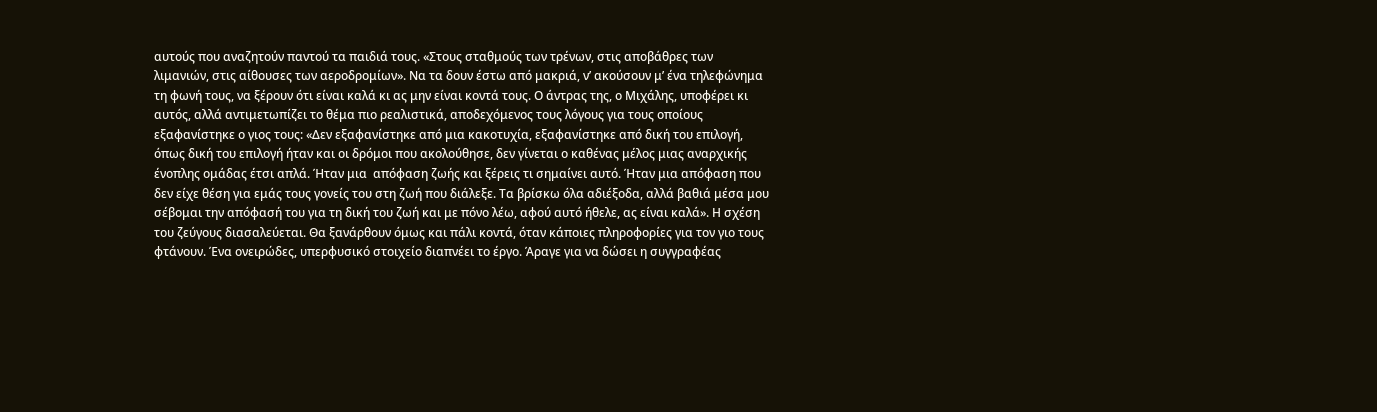αυτούς που αναζητούν παντού τα παιδιά τους. «Στους σταθμούς των τρένων, στις αποβάθρες των λιμανιών, στις αίθουσες των αεροδρομίων». Να τα δουν έστω από μακριά, ν’ ακούσουν μ’ ένα τηλεφώνημα τη φωνή τους, να ξέρουν ότι είναι καλά κι ας μην είναι κοντά τους. Ο άντρας της, ο Μιχάλης, υποφέρει κι αυτός, αλλά αντιμετωπίζει το θέμα πιο ρεαλιστικά, αποδεχόμενος τους λόγους για τους οποίους εξαφανίστηκε ο γιος τους: «Δεν εξαφανίστηκε από μια κακοτυχία, εξαφανίστηκε από δική του επιλογή, όπως δική του επιλογή ήταν και οι δρόμοι που ακολούθησε, δεν γίνεται ο καθένας μέλος μιας αναρχικής ένοπλης ομάδας έτσι απλά. Ήταν μια  απόφαση ζωής και ξέρεις τι σημαίνει αυτό. Ήταν μια απόφαση που δεν είχε θέση για εμάς τους γονείς του στη ζωή που διάλεξε. Τα βρίσκω όλα αδιέξοδα, αλλά βαθιά μέσα μου σέβομαι την απόφασή του για τη δική του ζωή και με πόνο λέω, αφού αυτό ήθελε, ας είναι καλά». Η σχέση του ζεύγους διασαλεύεται. Θα ξανάρθουν όμως και πάλι κοντά, όταν κάποιες πληροφορίες για τον γιο τους φτάνουν. Ένα ονειρώδες, υπερφυσικό στοιχείο διαπνέει το έργο. Άραγε για να δώσει η συγγραφέας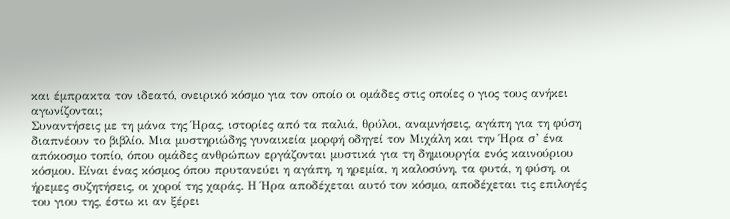και έμπρακτα τον ιδεατό, ονειρικό κόσμο για τον οποίο οι ομάδες στις οποίες ο γιος τους ανήκει αγωνίζονται;
Συναντήσεις με τη μάνα της Ήρας, ιστορίες από τα παλιά, θρύλοι, αναμνήσεις, αγάπη για τη φύση διαπνέουν το βιβλίο. Μια μυστηριώδης γυναικεία μορφή οδηγεί τον Μιχάλη και την Ήρα σ’ ένα απόκοσμο τοπίο, όπου ομάδες ανθρώπων εργάζονται μυστικά για τη δημιουργία ενός καινούριου κόσμου. Είναι ένας κόσμος όπου πρυτανεύει η αγάπη, η ηρεμία, η καλοσύνη, τα φυτά, η φύση, οι ήρεμες συζητήσεις, οι χοροί της χαράς. Η Ήρα αποδέχεται αυτό τον κόσμο, αποδέχεται τις επιλογές του γιου της, έστω κι αν ξέρει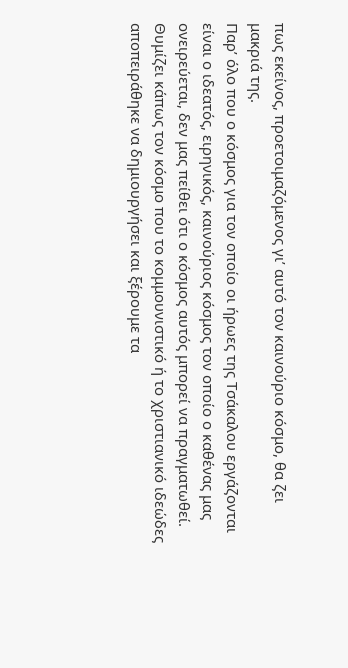πως εκείνος, προετοιμαζόμενος γι’ αυτό τον καινούριο κόσμο, θα ζει μακριά της.
Παρ’ όλο που ο κόσμος για τον οποίο οι ήρωες της Τσάκαλου εργάζονται είναι ο ιδεατός, ειρηνικός, καινούριος κόσμος τον οποίο ο καθένας μας ονειρεύεται, δεν μας πείθει ότι ο κόσμος αυτός μπορεί να πραγματωθεί. Θυμίζει κάπως τον κόσμο που το κομμουνιστικό ή το χριστιανικό ιδεώδες αποπειράθηκε να δημιουργήσει και ξέρουμε τα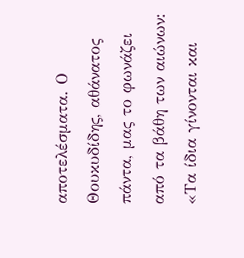αποτελέσματα. Ο Θουκυδίδης, αθάνατος πάντα, μας το φωνάζει από τα βάθη των αιώνων: «Τα ίδια γίνονται και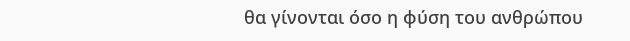θα γίνονται όσο η φύση του ανθρώπου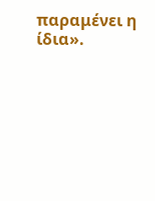παραμένει η ίδια».